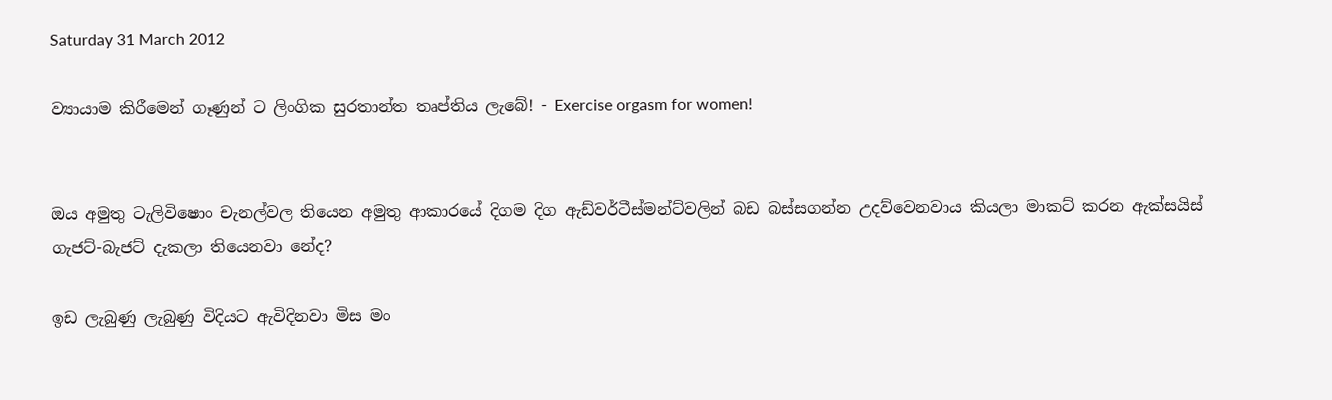Saturday 31 March 2012

ව්‍යායාම කිරීමෙන් ගෑණුන් ට ලිංගික සුරතාන්ත තෘප්තිය ලැබේ! - Exercise orgasm for women!


ඔය අමුතු ටැලිවිෂොං චැනල්වල තියෙන අමුතු ආකාරයේ දිගම දිග ඇඩ්වර්ටීස්මන්ට්වලින් බඩ බස්සගන්න උදව්වෙනවාය කියලා මාකට් කරන ඇක්සයිස් ගැජට්-බැජට් දැකලා තියෙනවා නේද?

ඉඩ ලැබුණු ලැබුණු විදියට ඇවිදිනවා මිස මං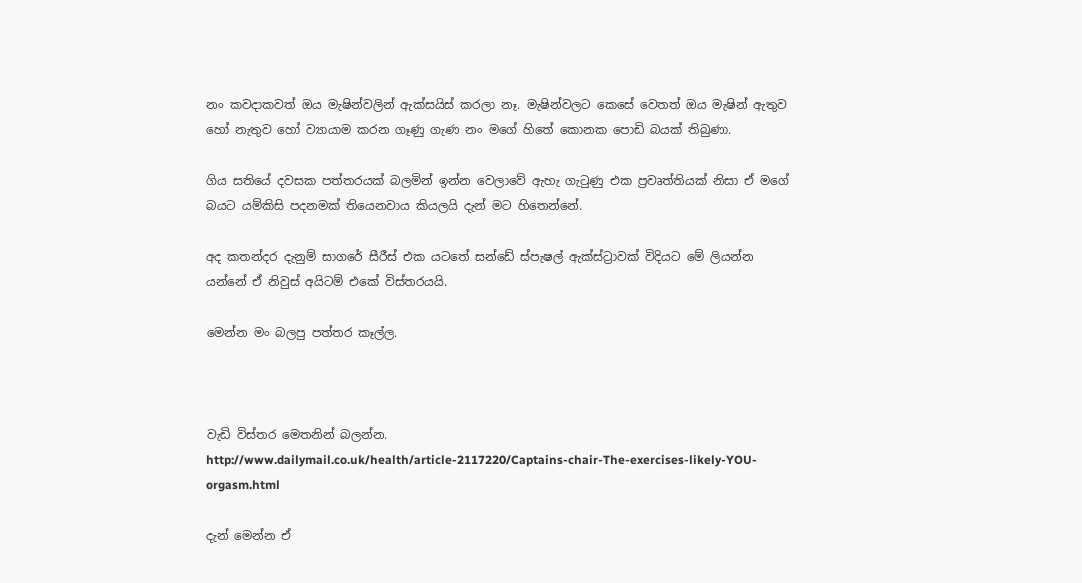නං කවදාකවත් ඔය මැෂින්වලින් ඇක්සයිස් කරලා නෑ. මැෂින්වලට කෙසේ වෙතත් ඔය මැෂින් ඇතුව හෝ නැතුව හෝ ව්‍යායාම කරන ගෑණු ගැණ නං මගේ හිතේ කොනක පොඩි බයක් තිබුණා.

ගිය සතියේ දවසක පත්තරයක් බලමින් ඉන්න වෙලාවේ ඇහැ ගැටුණු එක ප්‍රවෘත්තියක් නිසා ඒ මගේ බයට යම්කිසි පදනමක් තියෙනවාය කියලයි දැන් මට හිතෙන්නේ.

අද කතන්දර දැනුම් සාගරේ සීරීස් එක යටතේ සන්ඩේ ස්පැෂල් ඇක්ස්ට්‍රාවක් විදියට මේ ලියන්න යන්නේ ඒ නිවුස් අයිටම් එකේ විස්තරයයි.

මෙන්න මං බලපු පත්තර කෑල්ල.



වැඩි විස්තර මෙතනින් බලන්න.
http://www.dailymail.co.uk/health/article-2117220/Captains-chair-The-exercises-likely-YOU-orgasm.html

දැන් මෙන්න ඒ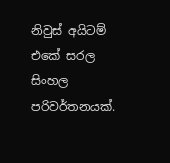නිවුස් අයිටම් එකේ සරල සිංහල පරිවර්තනයක්.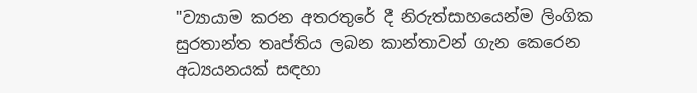"ව්‍යායාම කරන අතරතුරේ දී නිරුත්සාහයෙන්ම ලිංගික සුරතාන්ත තෘප්තිය ලබන කාන්තාවන් ගැන කෙරෙන අධ්‍යයනයක් සඳහා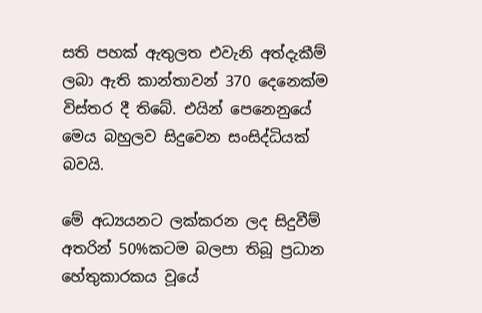සති පහක් ඇතුලත එවැනි අත්දැකීම් ලබා ඇති කාන්තාවන් 370 දෙනෙක්ම විස්තර දී තිබේ. එයින් පෙනෙනුයේ මෙය බහුලව සිදුවෙන සංසිද්ධියක් බවයි.

මේ අධ්‍යයනට ලක්කරන ලද සිදුවීම් අතරින් 50%කටම බලපා තිබූ ප්‍රධාන හේතුකාරකය වූයේ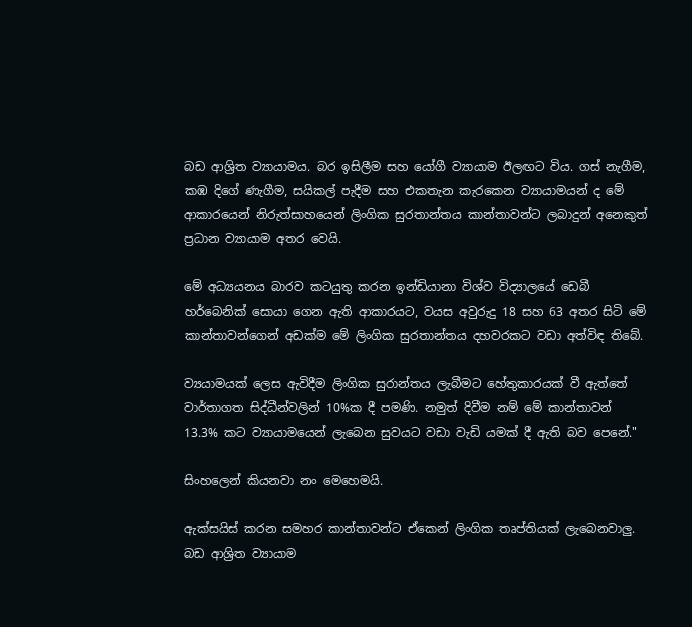බඩ ආශ්‍රිත ව්‍යායාමය. බර ඉසිලීම සහ යෝගී ව්‍යායාම ඊලඟට විය. ගස් නැගීම, කඹ දිගේ ණැගීම, සයිකල් පැදීම සහ එකතැන කැරකෙන ව්‍යායාමයන් ද මේ ආකාරයෙන් නිරුත්සාහයෙන් ලිංගික සුරතාන්තය කාන්තාවන්ට ලබාදුන් අනෙකුත් ප්‍රධාන ව්‍යායාම අතර වෙයි.

මේ අධ්‍යයනය බාරව කටයුතු කරන ඉන්ඩියානා විශ්ව විද්‍යාලයේ ඩෙබී හර්බෙනික් සොයා ගෙන ඇති ආකාරයට, වයස අවුරුදු 18 සහ 63 අතර සිටි මේ කාන්තාවන්ගෙන් අඩක්ම මේ ලිංගික සුරතාන්තය දහවරකට වඩා අත්විඳ තිබේ.

ව්‍යයාමයක් ලෙස ඇවිදීම ලිංගික සුරාන්තය ලැබීමට හේතුකාරයක් වී ඇත්තේ වාර්තාගත සිද්ධීන්වලින් 10%ක දී පමණි. නමුත් දිවීම නම් මේ කාන්තාවන් 13.3% කට ව්‍යායාමයෙන් ලැබෙන සුවයට වඩා වැඩි යමක් දී ඇති බව පෙනේ."

සිංහලෙන් කියනවා නං මෙහෙමයි.

ඇක්සයිස් කරන සමහර කාන්තාවන්ට ඒකෙන් ලිංගික තෘප්තියක් ලැබෙනවාලු. බඩ ආශ්‍රිත ව්‍යායාම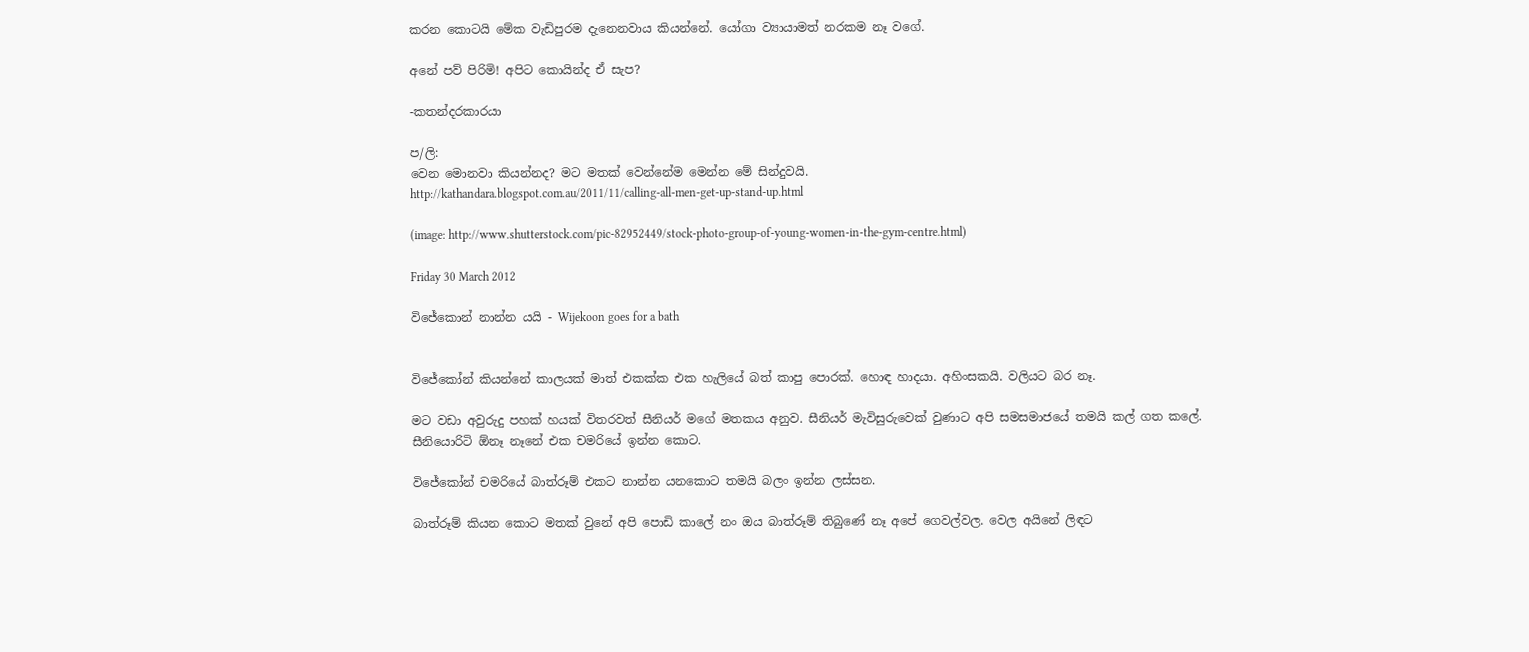කරන කොටයි මේක වැඩිපුරම දැනෙනවාය කියන්නේ. යෝගා ව්‍යායාමත් නරකම නෑ වගේ.

අනේ පව් පිරිමි! අපිට කොයින්ද ඒ සැප?

-කතන්දරකාරයා

ප/ලි:
වෙන මොනවා කියන්නද? මට මතක් වෙන්නේම මෙන්න මේ සින්දුවයි.
http://kathandara.blogspot.com.au/2011/11/calling-all-men-get-up-stand-up.html

(image: http://www.shutterstock.com/pic-82952449/stock-photo-group-of-young-women-in-the-gym-centre.html)

Friday 30 March 2012

විජේකොන් නාන්න යයි - Wijekoon goes for a bath


විජේකෝන් කියන්නේ කාලයක් මාත් එකක්ක එක හැලියේ බත් කාපු පොරක්. හොඳ හාදයා. අහිංසකයි. වලියට බර නෑ.

මට වඩා අවුරුදු පහක් හයක් විතරවත් සීනියර් මගේ මතකය අනුව. සීනියර් මැවිසුරුවෙක් වුණාට අපි සමසමාජයේ තමයි කල් ගත කලේ. සීනියොරිටි ඕනෑ නෑනේ එක චමරියේ ඉන්න කොට.

විජේකෝන් චමරියේ බාත්රූම් එකට නාන්න යනකොට තමයි බලං ඉන්න ලස්සන.

බාත්රූම් කියන කොට මතක් වුනේ අපි පොඩි කාලේ නං ඔය බාත්රූම් තිබුණේ නෑ අපේ ගෙවල්වල. වෙල අයිනේ ලිඳට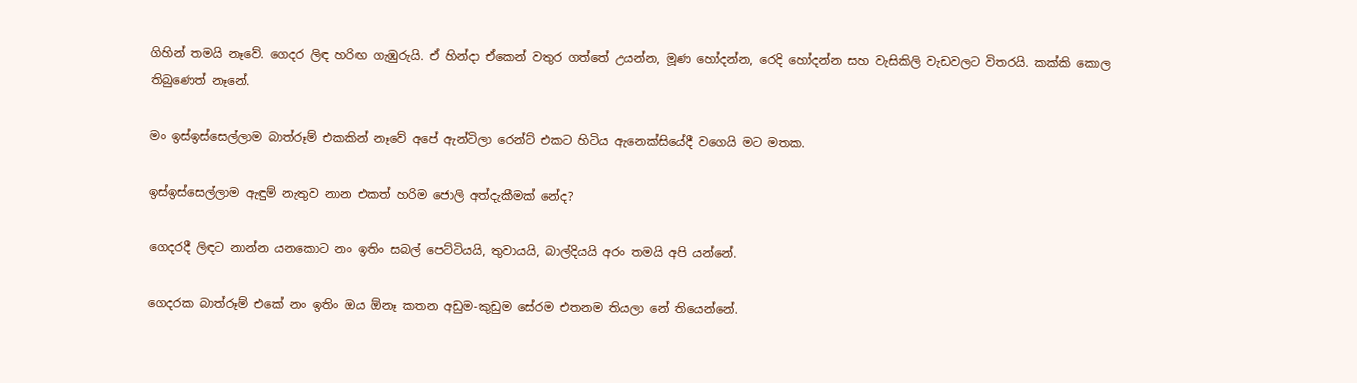ගිහින් තමයි නෑවේ. ගෙදර ලිඳ හරිඟ ගැඹුරුයි. ඒ හින්දා ඒකෙන් වතුර ගත්තේ උයන්න, මූණ හෝදන්න, රෙදි හෝදන්න සහ වැසිකිලි වැඩවලට විතරයි. කක්කි කොල තිබුණෙත් නෑනේ.

මං ඉස්ඉස්සෙල්ලාම බාත්රූම් එකකින් නෑවේ අපේ ඇන්ටිලා රෙන්ට් එකට හිටිය ඇනෙක්සියේදී වගෙයි මට මතක.

ඉස්ඉස්සෙල්ලාම ඇඳුම් නැතුව නාන එකත් හරිම ජොලි අත්දැකීමක් නේද?

ගෙදරදී ලිඳට නාන්න යනකොට නං ඉතිං සබල් පෙට්ටියයි, තුවායයි, බාල්දියයි අරං තමයි අපි යන්නේ.

ගෙදරක බාත්රූම් එකේ නං ඉතිං ඔය ඕනෑ කතන අඩුම-කුඩුම සේරම එතනම තියලා නේ තියෙන්නේ.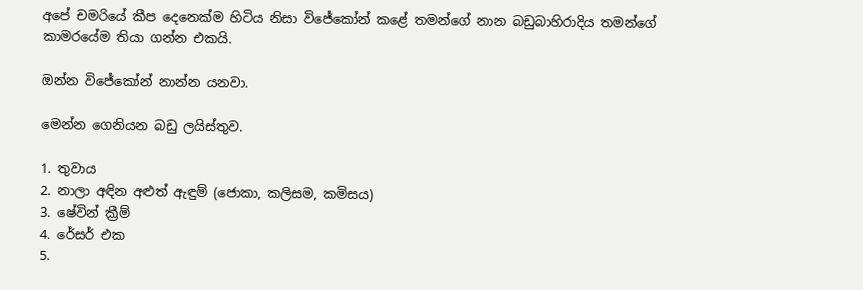අපේ චමරියේ කීප දෙනෙක්ම හිටිය නිසා විජේකෝන් කළේ තමන්ගේ නාන බඩුබාහිරාදිය තමන්ගේ කාමරයේම තියා ගන්න එකයි.

ඔන්න විජේකෝන් නාන්න යනවා.

මෙන්න ගෙනියන බඩු ලයිස්තුව.

1. තුවාය
2. නාලා අඳින අළුත් ඇඳුම් (ජොකා, කලිසම, කමිසය)
3. ෂේවින් ක්‍රීම්
4. රේසර් එක
5.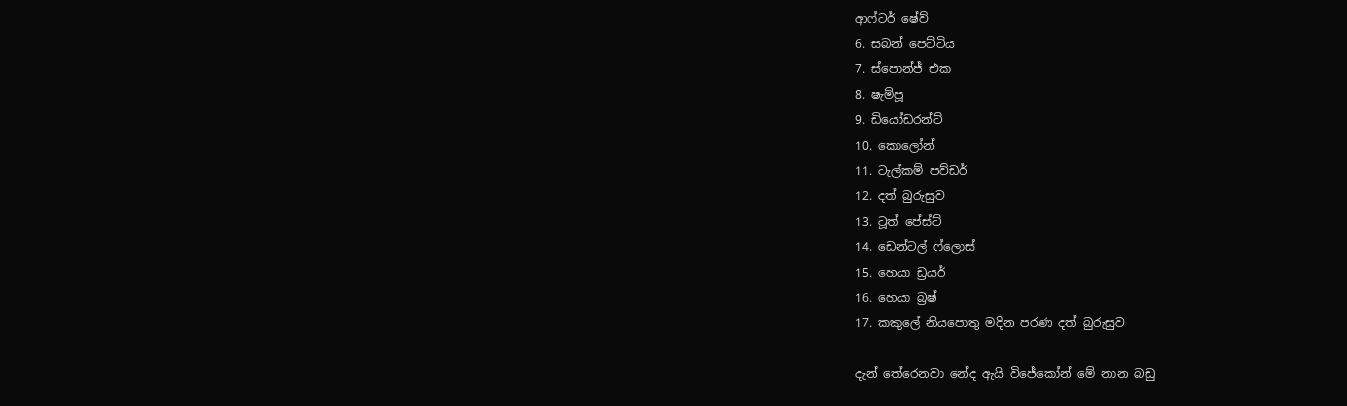ආෆ්ටර් ෂේව්
6. සබන් පෙට්ටිය
7. ස්පොන්ජ් එක
8. ෂැම්පූ
9. ඩියෝඩරන්ට්
10. කොලෝන්
11. ටැල්කම් පව්ඩර්
12. දත් බුරුසුව
13. ටූත් පේස්ට්
14. ඩෙන්ටල් ෆ්ලොස්
15. හෙයා ඩ්‍රයර්
16. හෙයා බ්‍රෂ්
17. කකුලේ නියපොතු මදින පරණ දත් බුරුසුව

දැන් තේරෙනවා නේද ඇයි විජේකෝන් මේ නාන බඩු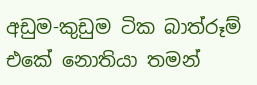අඩුම-කුඩුම ටික බාත්රූම් එකේ නොතියා තමන්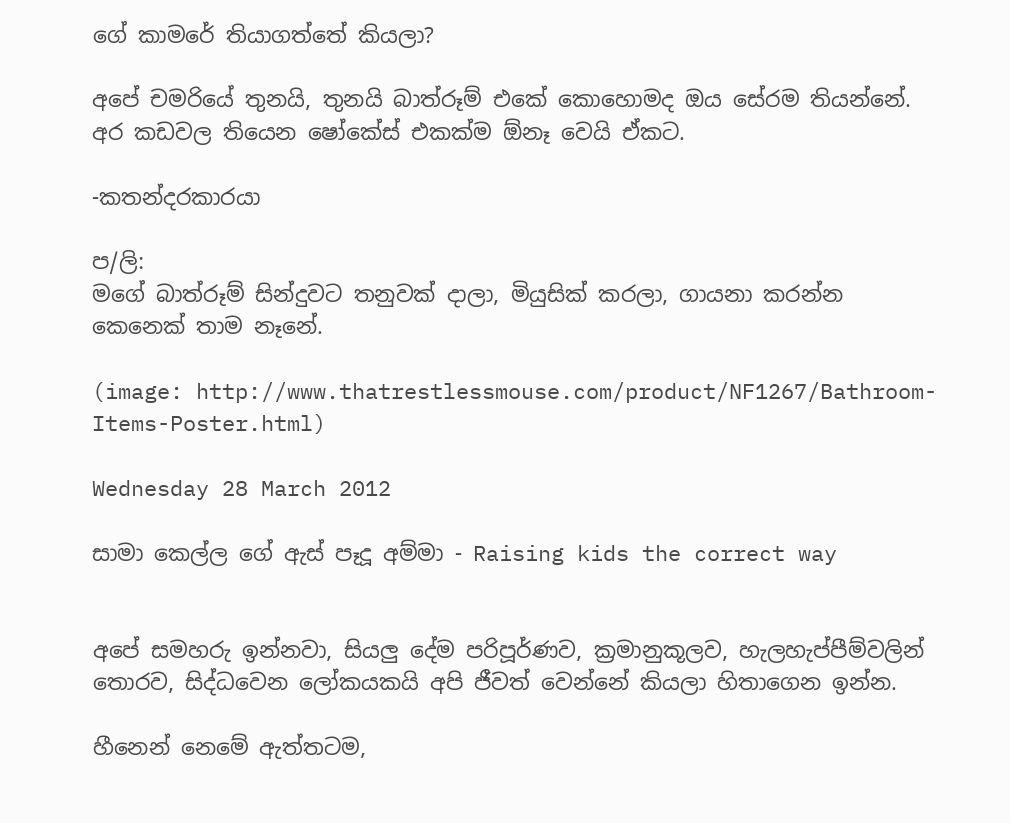ගේ කාමරේ තියාගත්තේ කියලා?

අපේ චමරියේ තුනයි, තුනයි බාත්රූම් එකේ කොහොමද ඔය සේරම තියන්නේ. අර කඩවල තියෙන ෂෝකේස් එකක්ම ඕනෑ වෙයි ඒකට.

-කතන්දරකාරයා

ප/ලි:
මගේ බාත්රූම් සින්දුවට තනුවක් දාලා, මියුසික් කරලා, ගායනා කරන්න කෙනෙක් තාම නෑනේ.

(image: http://www.thatrestlessmouse.com/product/NF1267/Bathroom-Items-Poster.html)

Wednesday 28 March 2012

සාමා කෙල්ල ගේ ඇස් පෑදූ අම්මා - Raising kids the correct way


අපේ සමහරු ඉන්නවා, සියලු දේම පරිපූර්ණව, ක්‍රමානුකූලව, හැලහැප්පීම්වලින් තොරව, සිද්ධවෙන ලෝකයකයි අපි ජීවත් වෙන්නේ කියලා හිතාගෙන ඉන්න.

හීනෙන් නෙමේ ඇත්තටම,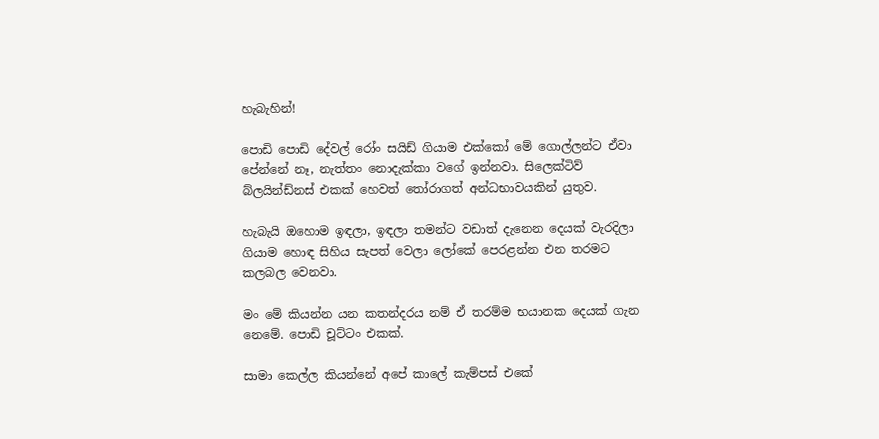හැබැහින්!

පොඩි පොඩි දේවල් රෝං සයිඩ් ගියාම එක්කෝ මේ ගොල්ලන්ට ඒවා පේන්නේ නෑ, නැත්තං නොදැක්කා වගේ ඉන්නවා. සිලෙක්ටිව් බ්ලයින්ඩ්නස් එකක් හෙවත් තෝරාගත් අන්ධභාවයකින් යුතුව.

හැබැයි ඔහොම ඉඳලා, ඉඳලා තමන්ට වඩාත් දැනෙන දෙයක් වැරදිලා ගියාම හොඳ සිහිය සැපත් වෙලා ලෝකේ පෙරළන්න එන තරමට කලබල වෙනවා.

මං මේ කියන්න යන කතන්දරය නම් ඒ තරම්ම භයානක දෙයක් ගැන නෙමේ. පොඩි චූට්ටං එකක්.

සාමා කෙල්ල කියන්නේ අපේ කාලේ කැම්පස් එකේ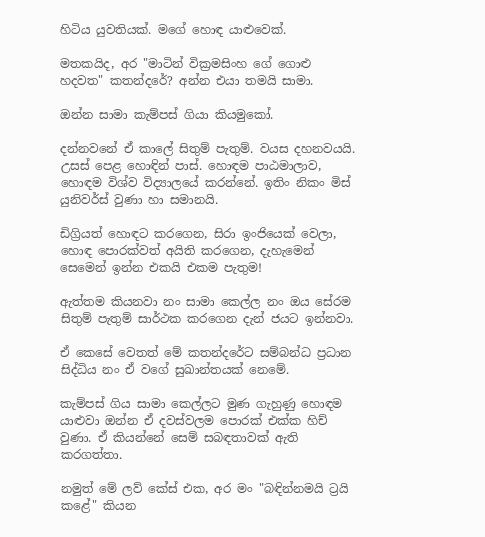හිටිය යුවතියක්. මගේ හොඳ යාළුවෙක්.

මතකයිද, අර "මාටින් වික්‍රමසිංහ ගේ ගොළු හදවත" කතන්දරේ? අන්න එයා තමයි සාමා.

ඔන්න සාමා කැම්පස් ගියා කියමුකෝ.

දන්නවනේ ඒ කාලේ සිතුම් පැතුම්. වයස දහනවයයි. උසස් පෙළ හොඳින් පාස්. හොඳම පාඨමාලාව, හොඳම විශ්ව විද්‍යාලයේ කරන්නේ. ඉතිං නිකං මිස් යුනිවර්ස් වුණා හා සමානයි.

ඩිග්‍රියත් හොඳට කරගෙන, සිරා ඉංජියෙක් වෙලා, හොඳ පොරක්වත් අයිති කරගෙන, දැහැමෙන් සෙමෙන් ඉන්න එකයි එකම පැතුම!

ඇත්තම කියනවා නං සාමා කෙල්ල නං ඔය සේරම සිතුම් පැතුම් සාර්ථක කරගෙන දැන් ජයට ඉන්නවා.

ඒ කෙසේ වෙතත් මේ කතන්දරේට සම්බන්ධ ප්‍රධාන සිද්ධිය නං ඒ වගේ සුඛාන්තයක් නෙමේ.

කැම්පස් ගිය සාමා කෙල්ලට මුණ ගැහුණු හොඳම යාළුවා ඔන්න ඒ දවස්වලම පොරක් එක්ක හිච් වුණා. ඒ කියන්නේ සෙම් සබඳතාවක් ඇති කරගත්තා.

නමුත් මේ ලව් කේස් එක, අර මං "බඳින්නමයි ට්‍රයි කළේ" කියන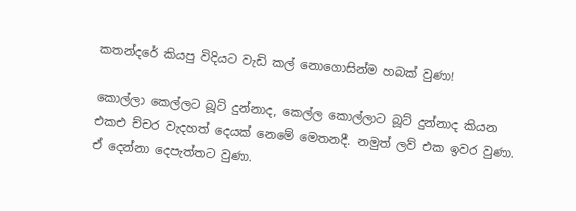කතන්දරේ කියපු විදියට වැඩි කල් නොගොසින්ම හබක් වුණා!

කොල්ලා කෙල්ලට බූට් දුන්නාද, කෙල්ල කොල්ලාට බූට් දුන්නාද කියන එකඑ ච්චර වැදහත් දෙයක් නෙමේ මෙතනදී. නමුත් ලව් එක ඉවර වුණා. ඒ දෙන්නා දෙපැත්තට වුණා.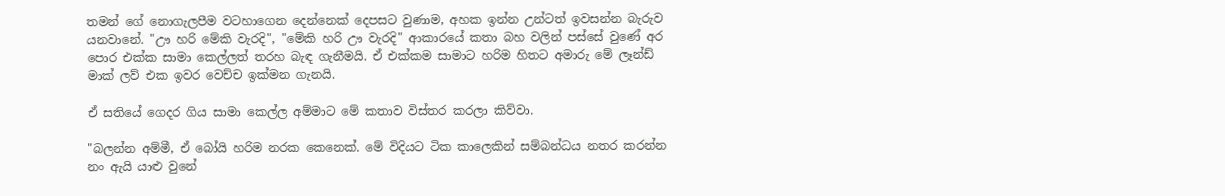තමන් ගේ නොගැලපීම වටහාගෙන දෙන්නෙක් දෙපසට වුණාම, අහක ඉන්න උන්ටත් ඉවසන්න බැරුව යනවානේ. "ඌ හරි මේකි වැරදි", "මේකි හරි ඌ වැරදි" ආකාරයේ කතා බහ වලින් පස්සේ වුණේ අර පොර එක්ක සාමා කෙල්ලත් තරහ බැඳ ගැනීමයි. ඒ එක්කම සාමාට හරිම හිතට අමාරු මේ ලෑන්ඩ් මාක් ලව් එක ඉවර වෙච්ච ඉක්මන ගැනයි.

ඒ සතියේ ගෙදර ගිය සාමා කෙල්ල අම්මාට මේ කතාව විස්තර කරලා කිව්වා.

"බලන්න අම්මී, ඒ බෝයි හරිම නරක කෙනෙක්. මේ විදියට ටික කාලෙකින් සම්බන්ධය නතර කරන්න නං ඇයි යාළු වුනේ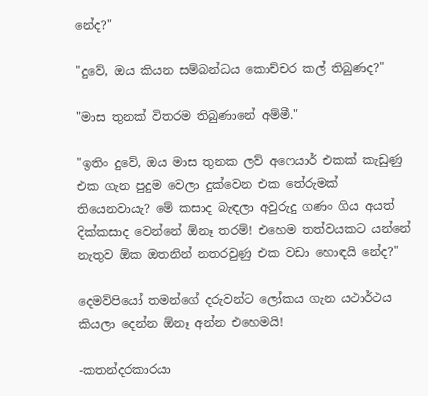නේද?"

"දුවේ, ඔය කියන සම්බන්ධය කොච්චර කල් තිබුණද?"

"මාස තුනක් විතරම තිබුණානේ අම්මී."

"ඉතිං දුවේ, ඔය මාස තුනක ලව් අෆෙයාර් එකක් කැඩුණු එක ගැන පුදුම වෙලා දුක්වෙන එක තේරුමක් තියෙනවායැ? මේ කසාද බැඳලා අවුරුදු ගණං ගිය අයත් දික්කසාද වෙන්නේ ඕනෑ තරම්! එහෙම තත්වයකට යන්නේ නැතුව ඕක ඔතනින් නතරවුණු එක වඩා හොඳයි නේද?"

දෙමව්පියෝ තමන්ගේ දරුවන්ට ලෝකය ගැන යථාර්ථය කියලා දෙන්න ඕනෑ අන්න එහෙමයි!

-කතන්දරකාරයා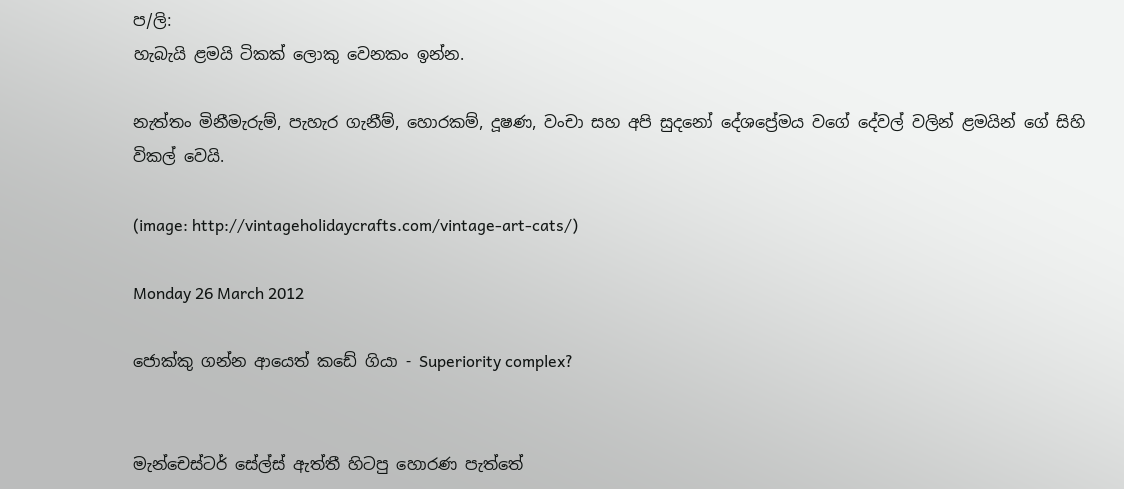ප/ලි:
හැබැයි ළමයි ටිකක් ලොකු වෙනකං ඉන්න.

නැත්තං මිනීමැරුම්, පැහැර ගැනීම්, හොරකම්, දූෂණ, වංචා සහ අපි සුදනෝ දේශප්‍රේමය වගේ දේවල් වලින් ළමයින් ගේ සිහි විකල් වෙයි.

(image: http://vintageholidaycrafts.com/vintage-art-cats/)

Monday 26 March 2012

ජොක්කු ගන්න ආයෙත් කඩේ ගියා - Superiority complex?


මැන්චෙස්ටර් සේල්ස් ඇත්තී හිටපු හොරණ පැත්තේ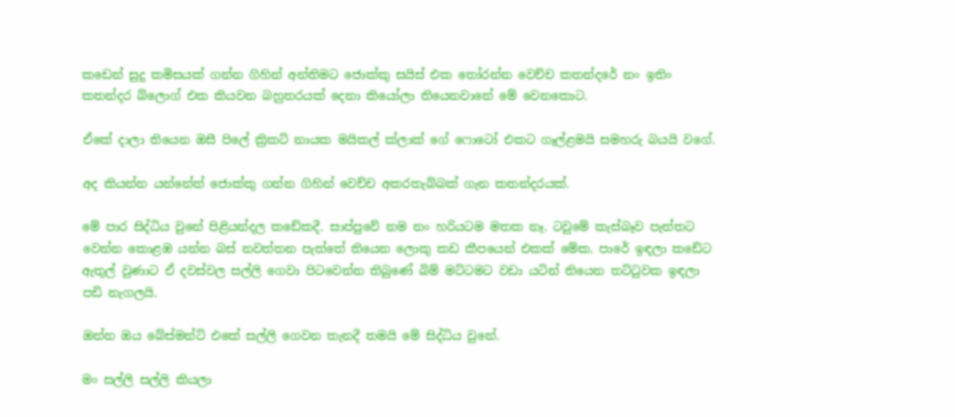කඩෙන් සුදු කමිසයක් ගන්න ගිහින් අන්තිමට ජොක්කු සයිස් එක තෝරන්න වෙච්ච කතන්දරේ නං ඉතිං කතන්දර බ්ලොග් එක කියවන බහුතරයක් දෙනා කියෝලා තියෙනවානේ මේ වෙනකොට.

ඒකේ දාලා තියෙන ඔසී පිලේ ක්‍රිකට් නායක මයිකල් ක්ලාක් ගේ ෆොටෝ එකට ගෑල්ළමයි සමහරු බයයි වගේ.

අද කියන්න යන්නේත් ජොක්කු ගන්න ගිහින් වෙච්ච අකරතැබ්බක් ගැන කතන්දරයක්.

මේ පාර සිද්ධිය වුනේ පිළියන්දල කඩේකදී. සාප්පුවේ නම නං හරියටම මතක නෑ. ටවුමේ කැස්බෑව පැත්තට වෙන්න කොළඹ යන්න බස් නවත්තන පැත්තේ තියෙන ලොකු කඩ කීපයෙන් එකක් මේක. පාරේ ඉඳලා කඩේට ඇතුල් වුණාට ඒ දවස්වල සල්ලි ගෙවා පිටවෙන්න තිබුණේ බිම් මට්ටමට වඩා යටින් තියෙන තට්ටුවක ඉඳලා පඩි නැගලයි.

ඔන්න ඔය බේස්මන්ට් එකේ සල්ලි ගෙවන තැනදී තමයි මේ සිද්ධිය වුනේ.

මං සල්ලි සල්ලි කියලා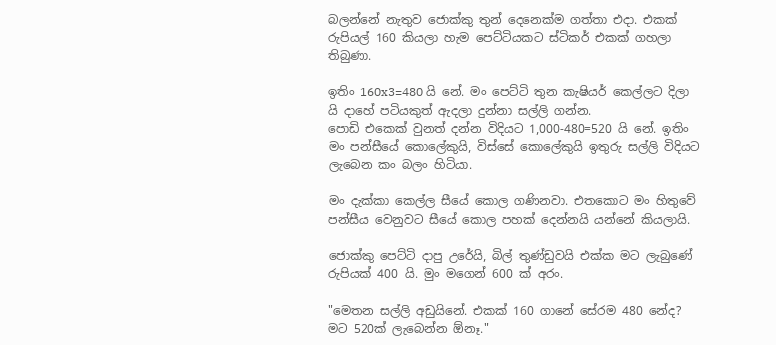බලන්නේ නැතුව ජොක්කු තුන් දෙනෙක්ම ගත්තා එදා. එකක් රුපියල් 160 කියලා හැම පෙට්ටියකට ස්ටිකර් එකක් ගහලා තිබුණා.

ඉතිං 160x3=480 යි නේ. මං පෙට්ටි තුන කැෂියර් කෙල්ලට දිලා යි දාහේ පටියකුත් ඇදලා දුන්නා සල්ලි ගන්න.
පොඩි එකෙක් වුනත් දන්න විදියට 1,000-480=520 යි නේ. ඉතිං මං පන්සීයේ කොලේකුයි, විස්සේ කොලේකුයි ඉතුරු සල්ලි විදියට ලැබෙන කං බලං හිටියා.

මං දැක්කා කෙල්ල සීයේ කොල ගණිනවා. එතකොට මං හිතුවේ පන්සීය වෙනුවට සීයේ කොල පහක් දෙන්නයි යන්නේ කියලායි.

ජොක්කු පෙට්ටි දාපු උරේයි, බිල් තුණ්ඩුවයි එක්ක මට ලැබුණේ රුපියක් 400 යි. මුං මගෙන් 600 ක් අරං.

"මෙතන සල්ලි අඩුයිනේ. එකක් 160 ගානේ සේරම 480 නේද? මට 520ක් ලැබෙන්න ඕනෑ."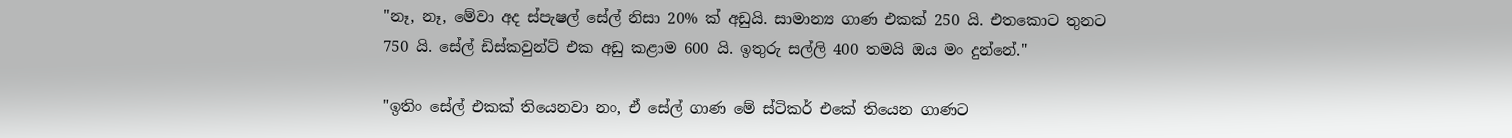"නෑ, නෑ, මේවා අද ස්පැෂල් සේල් නිසා 20% ක් අඩුයි. සාමාන්‍ය ගාණ එකක් 250 යි. එතකොට තුනට 750 යි. සේල් ඩිස්කවුන්ට් එක අඩු කළාම 600 යි. ඉතුරු සල්ලි 400 තමයි ඔය මං දුන්නේ."

"ඉතිං සේල් එකක් තියෙනවා නං, ඒ සේල් ගාණ මේ ස්ටිකර් එකේ තියෙන ගාණට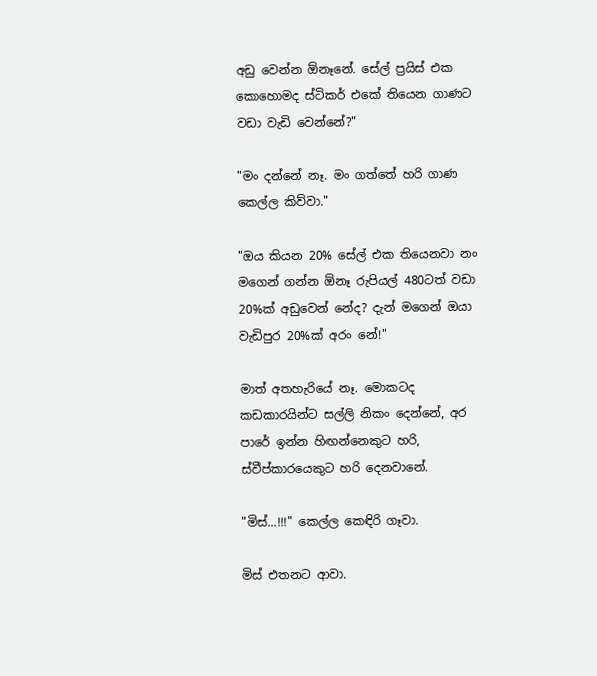අඩු වෙන්න ඕනෑනේ. සේල් ප්‍රයිස් එක කොහොමද ස්ටිකර් එකේ තියෙන ගාණට වඩා වැඩි වෙන්නේ?"

"මං දන්නේ නෑ. මං ගත්තේ හරි ගාණ කෙල්ල කිව්වා."

"ඔය කියන 20% සේල් එක තියෙනවා නං මගෙන් ගන්න ඕනෑ රුපියල් 480ටත් වඩා 20%ක් අඩුවෙන් නේද? දැන් මගෙන් ඔයා වැඩිපුර 20%ක් අරං නේ!"

මාත් අතහැරියේ නෑ. මොකටද කඩකාරයින්ට සල්ලි නිකං දෙන්නේ, අර පාරේ ඉන්න හිඟන්නෙකුට හරි, ස්වීප්කාරයෙකුට හරි දෙනවානේ.

"මිස්...!!!" කෙල්ල කෙඳිරි ගෑවා.

මිස් එතනට ආවා.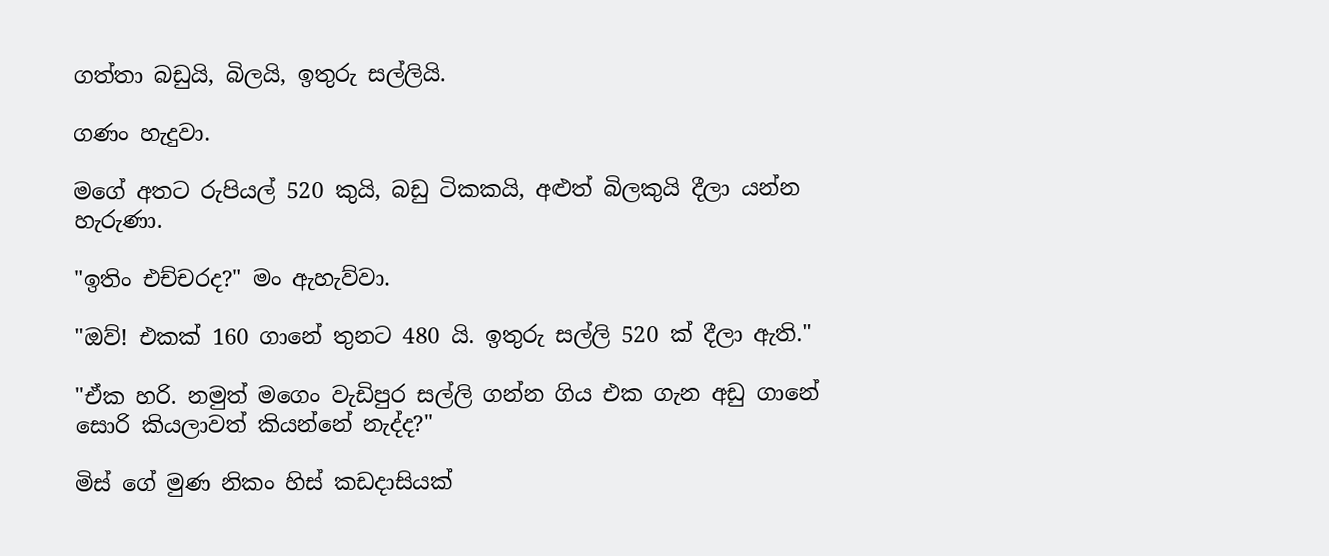ගත්තා බඩුයි, බිලයි, ඉතුරු සල්ලියි.

ගණං හැදුවා.

මගේ අතට රුපියල් 520 කුයි, බඩු ටිකකයි, අළුත් බිලකුයි දීලා යන්න හැරුණා.

"ඉතිං එච්චරද?" මං ඇහැව්වා.

"ඔව්! එකක් 160 ගානේ තුනට 480 යි. ඉතුරු සල්ලි 520 ක් දීලා ඇති."

"ඒක හරි. නමුත් මගෙං වැඩිපුර සල්ලි ගන්න ගිය එක ගැන අඩු ගානේ සොරි කියලාවත් කියන්නේ නැද්ද?"

මිස් ගේ මුණ නිකං හිස් කඩදාසියක්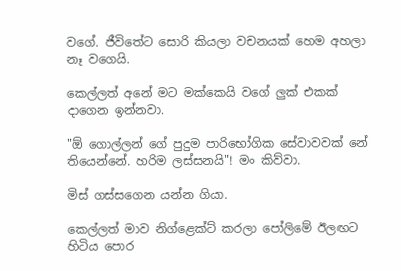වගේ. ජීවිතේට සොරි කියලා වචනයක් හෙම අහලා නෑ වගෙයි.

කෙල්ලත් අනේ මට මක්කෙයි වගේ ලුක් එකක් දාගෙන ඉන්නවා.

"ඕ ගොල්ලන් ගේ පුදුම පාරිභෝගික සේවාවවක් නේ තියෙන්නේ. හරිම ලස්සනයි"! මං කිව්වා.

මිස් ගස්සගෙන යන්න ගියා.

කෙල්ලත් මාව නිග්ළෙක්ට් කරලා පෝලිමේ ඊලඟට හිටිය පොර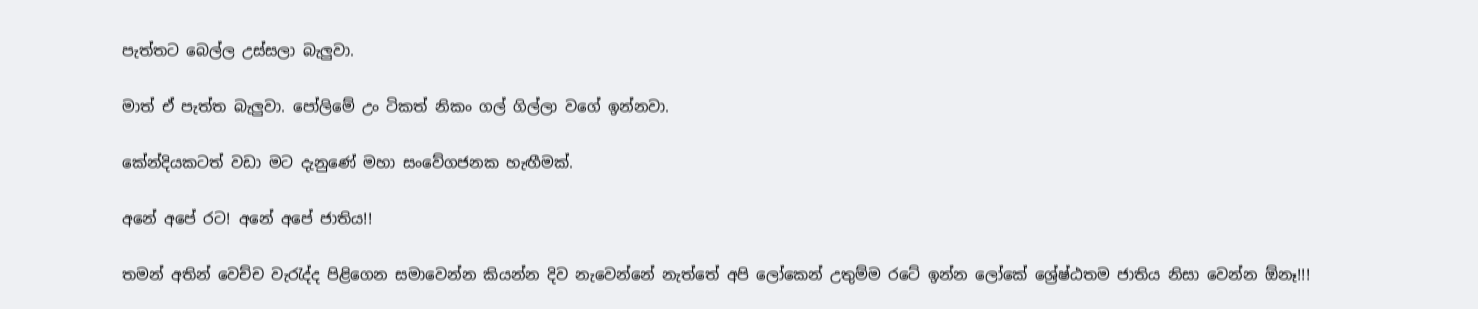පැත්තට බෙල්ල උස්සලා බැලුවා.

මාත් ඒ පැත්ත බැලුවා. පෝලිමේ උං ටිකත් නිකං ගල් ගිල්ලා වගේ ඉන්නවා.

කේන්දියකටත් වඩා මට දැනුණේ මහා සංවේගජනක හැඟීමක්.

අනේ අපේ රට! අනේ අපේ ජාතිය!!

තමන් අතින් වෙච්ච වැරැද්ද පිළිගෙන සමාවෙන්න කියන්න දිව නැවෙන්නේ නැත්තේ අපි ලෝකෙන් උතුම්ම රටේ ඉන්න ලෝකේ ශ්‍රේෂ්ඨතම ජාතිය නිසා වෙන්න ඕනෑ!!!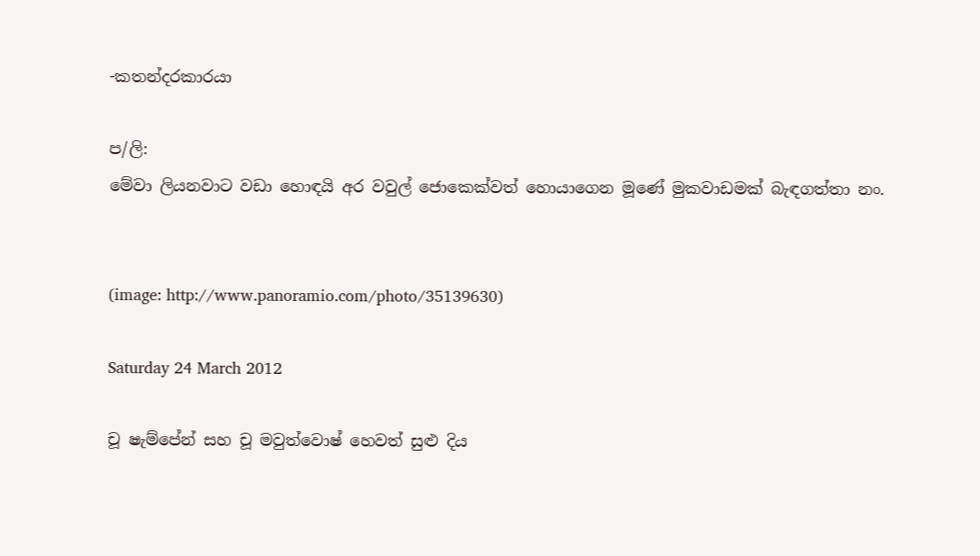-කතන්දරකාරයා

ප/ලි:
මේවා ලියනවාට වඩා හොඳයි අර වවුල් ජොකෙක්වත් හොයාගෙන මූණේ මුකවාඩමක් බැඳගත්තා නං.


(image: http://www.panoramio.com/photo/35139630)

Saturday 24 March 2012

චූ ෂැම්පේන් සහ චූ මවුත්වොෂ් හෙවත් සුළු දිය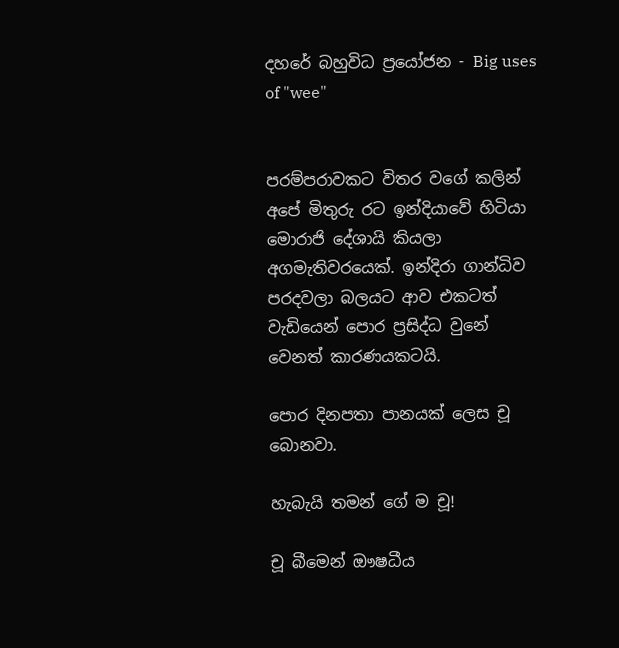දහරේ බහුවිධ ප්‍රයෝජන - Big uses of "wee"


පරම්පරාවකට විතර වගේ කලින් අපේ මිතුරු රට ඉන්දියාවේ හිටියා මොරාජි දේශායි කියලා අගමැතිවරයෙක්. ඉන්දිරා ගාන්ධිව පරදවලා බලයට ආව එකටත් වැඩියෙන් පොර ප්‍රසිද්ධ වුනේ වෙනත් කාරණයකටයි.

පොර දිනපතා පානයක් ලෙස චූ බොනවා.

හැබැයි තමන් ගේ ම චූ!

චූ බීමෙන් ඖෂධීය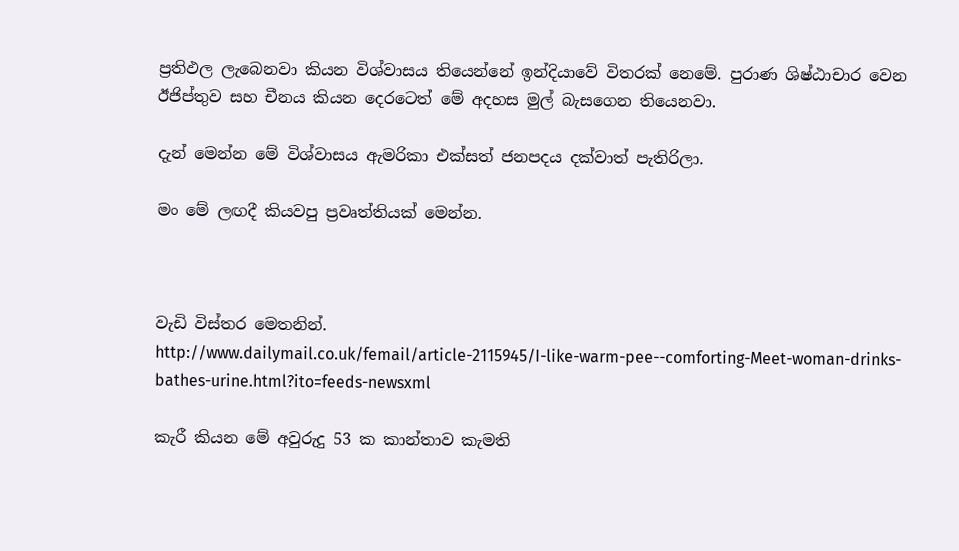ප්‍රතිඵල ලැබෙනවා කියන විශ්වාසය තියෙන්නේ ඉන්දියාවේ විතරක් නෙමේ. පුරාණ ශිෂ්ඨාචාර වෙන ඊජිප්තුව සහ චීනය කියන දෙරටෙත් මේ අදහස මුල් බැසගෙන තියෙනවා.

දැන් මෙන්න මේ විශ්වාසය ඇමරිකා එක්සත් ජනපදය දක්වාත් පැතිරිලා.

මං මේ ලඟදී කියවපු ප්‍රවෘත්තියක් මෙන්න.



වැඩි විස්තර මෙතනින්.
http://www.dailymail.co.uk/femail/article-2115945/I-like-warm-pee--comforting-Meet-woman-drinks-bathes-urine.html?ito=feeds-newsxml

කැරී කියන මේ අවුරුදු 53 ක කාන්තාව කැමති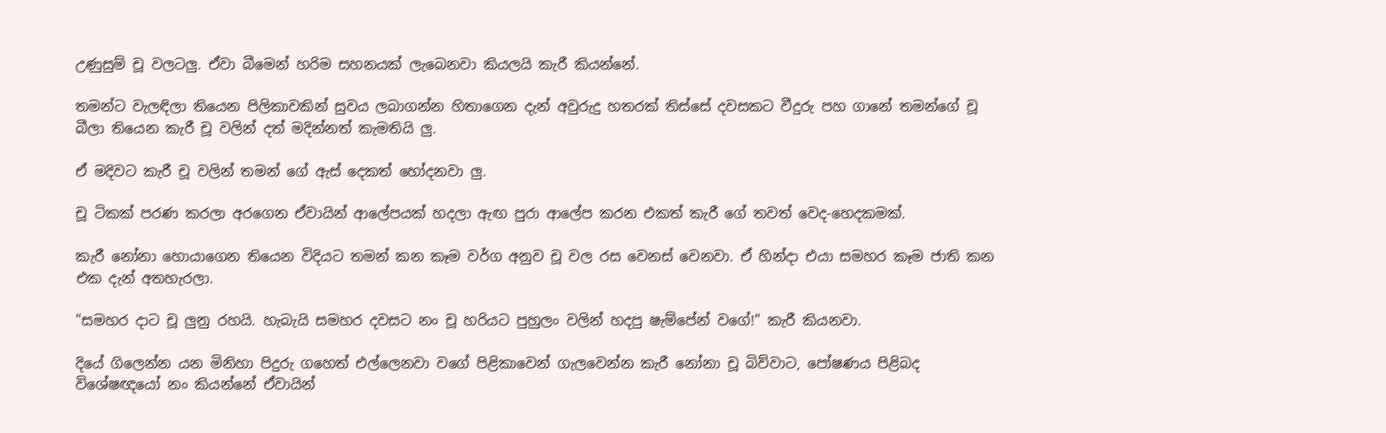උණුසුම් චූ වලටලු. ඒවා බීමෙන් හරිම සහනයක් ලැබෙනවා කියලයි කැරී කියන්නේ.

තමන්ට වැලඳිලා තියෙන පිලිකාවකින් සුවය ලබාගන්න හිතාගෙන දැන් අවුරුදු හතරක් තිස්සේ දවසකට වීදුරු පහ ගානේ තමන්ගේ චූ බීලා තියෙන කැරී චූ වලින් දත් මදින්නත් කැමතියි ලු.

ඒ මදිවට කැරී චූ වලින් තමන් ගේ ඇස් දෙකත් හෝදනවා ලු.

චූ ටිකක් පරණ කරලා අරගෙන ඒවායින් ආලේපයක් හදලා ඇඟ පුරා ආලේප කරන එකත් කැරී ගේ තවත් වෙද-හෙදකමක්.

කැරී නෝනා හොයාගෙන තියෙන විදියට තමන් කන කෑම වර්ග අනුව චූ වල රස වෙනස් වෙනවා. ඒ හින්දා එයා සමහර කෑම ජාති කන එක දැන් අතහැරලා.

"සමහර දාට චූ ලුනු රහයි. හැබැයි සමහර දවසට නං චූ හරියට පුහුලං වලින් හදපු ෂැම්පේන් වගේ!" කැරී කියනවා.

දියේ ගිලෙන්න යන මිනිහා පිදුරු ගහෙත් එල්ලෙනවා වගේ පිළිකාවෙන් ගැලවෙන්න කැරී නෝනා චූ බිව්වාට, පෝෂණය පිළිබද විශේෂඥයෝ නං කියන්නේ ඒවායින්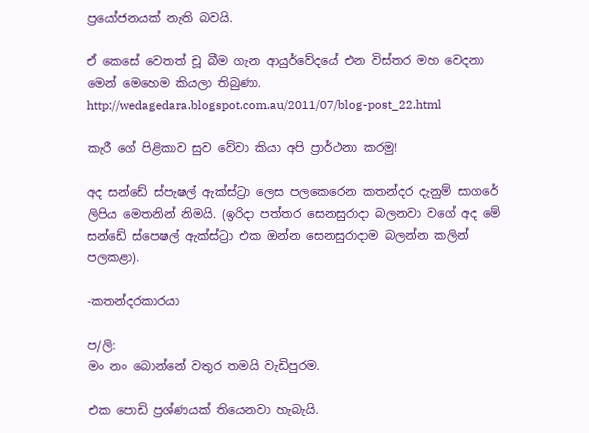ප්‍රයෝජනයක් නැති බවයි.

ඒ කෙසේ වෙතත් චූ බීම ගැන ආයුර්වේදයේ එන විස්තර මහ වෙදනා මෙන් මෙහෙම කියලා තිබුණා.
http://wedagedara.blogspot.com.au/2011/07/blog-post_22.html

කැරී ගේ පිළිකාව සුව වේවා කියා අපි ප්‍රාර්ථනා කරමු!

අද සන්ඩේ ස්පැෂල් ඇක්ස්ට්‍රා ලෙස පලකෙරෙන කතන්දර දැනුම් සාගරේ ලිපිය මෙතනින් නිමයි. (ඉරිදා පත්තර සෙනසුරාදා බලනවා වගේ අද මේ සන්ඩේ ස්පෙෂල් ඇක්ස්ට්‍රා එක ඔන්න සෙනසුරාදාම බලන්න කලින් පලකළා).

-කතන්දරකාරයා

ප/ලි:
මං නං බොන්නේ වතුර තමයි වැඩිපුරම.

එක පොඩි ප්‍රශ්ණයක් තියෙනවා හැබැයි.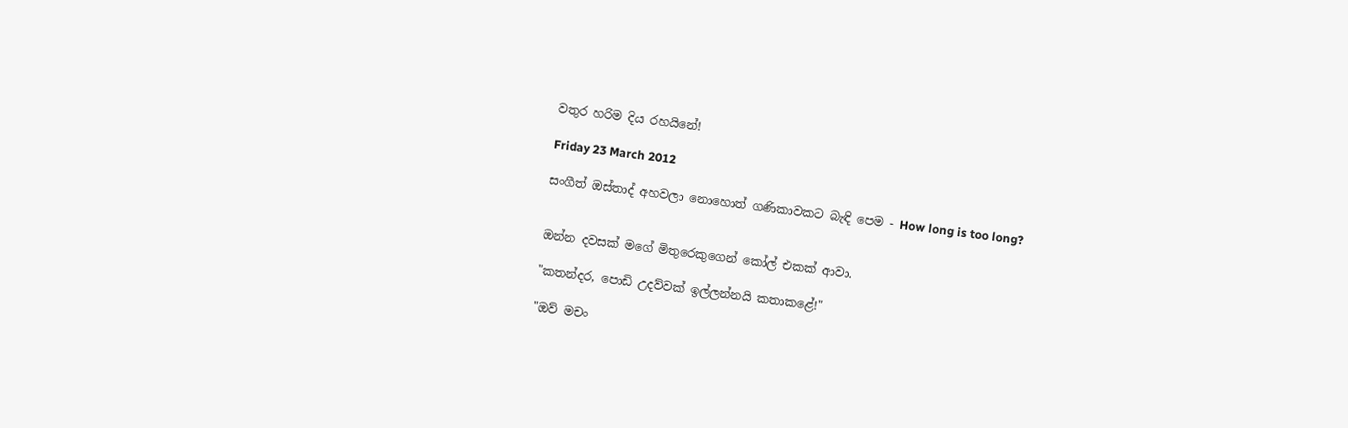වතුර හරිම දිය රහයිනේ!

Friday 23 March 2012

සංගීත් ඔස්තාද් අහවලා නොහොත් ගණිකාවකට බැඳි පෙම - How long is too long?


ඔන්න දවසක් මගේ මිතුරෙකුගෙන් කෝල් එකක් ආවා.

"කතන්දර, පොඩි උදව්වක් ඉල්ලන්නයි කතාකළේ!"

"ඔව් මචං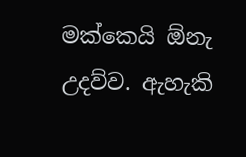මක්කෙයි ඕනැ උදව්ව. ඇහැකි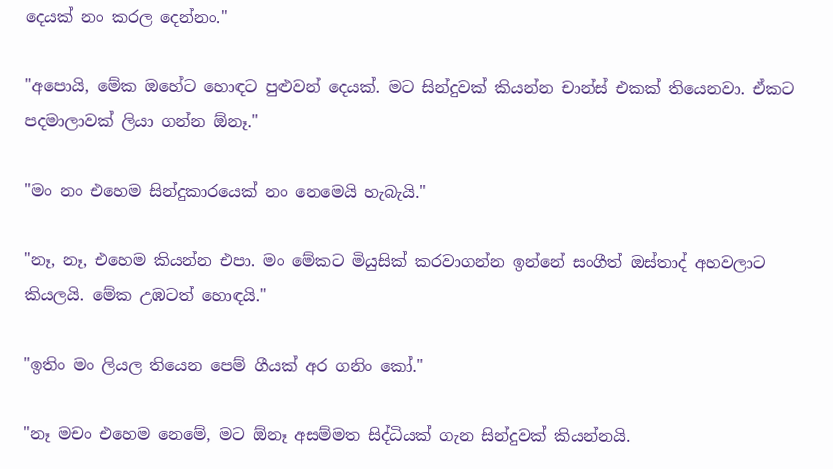දෙයක් නං කරල දෙන්නං."

"අපොයි, මේක ඔහේට හොඳට පුළුවන් දෙයක්. මට සින්දුවක් කියන්න චාන්ස් එකක් තියෙනවා. ඒකට පදමාලාවක් ලියා ගන්න ඕනෑ."

"මං නං එහෙම සින්දුකාරයෙක් නං නෙමෙයි හැබැයි."

"නෑ, නෑ, එහෙම කියන්න එපා. මං මේකට මියුසික් කරවාගන්න ඉන්නේ සංගීත් ඔස්තාද් අහවලාට කියලයි. මේක උඹටත් හොඳයි."

"ඉතිං මං ලියල තියෙන පෙම් ගීයක් අර ගනිං කෝ."

"නෑ මචං එහෙම නෙමේ, මට ඕනෑ අසම්මත සිද්ධියක් ගැන සින්දුවක් කියන්නයි.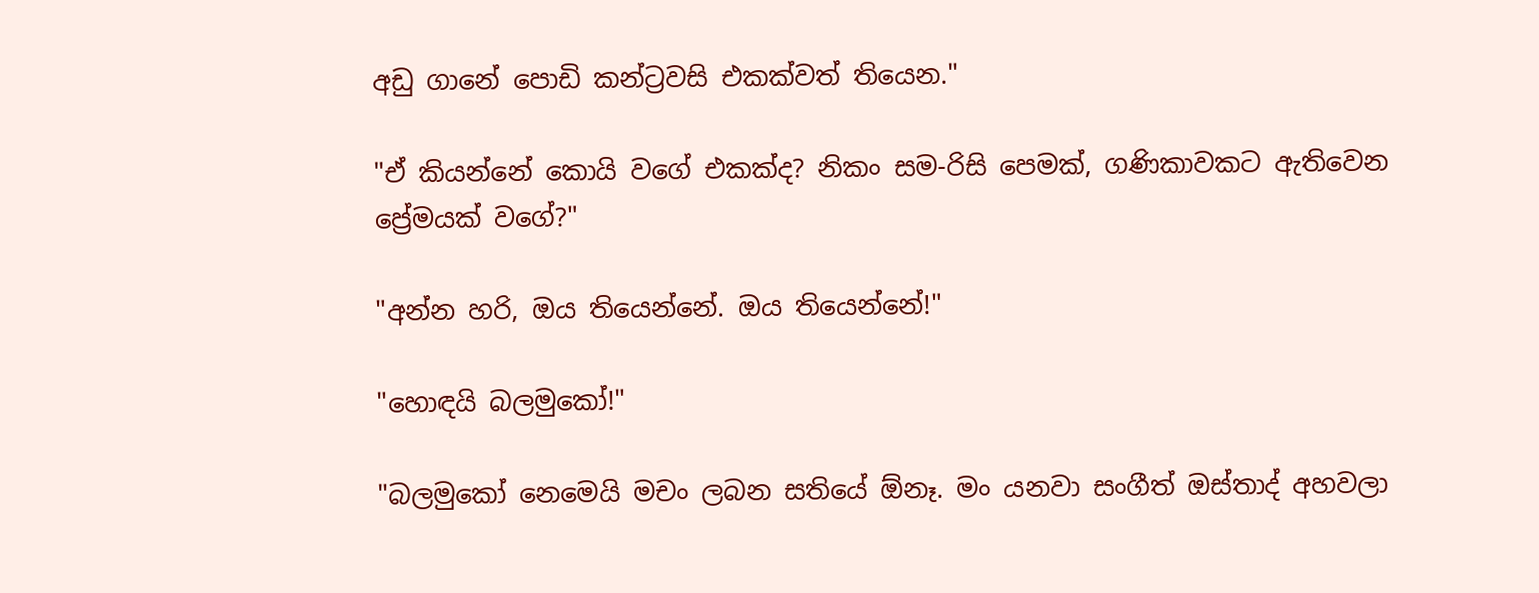අඩු ගානේ පොඩි කන්ට්‍රවසි එකක්වත් තියෙන."

"ඒ කියන්නේ කොයි වගේ එකක්ද? නිකං සම-රිසි පෙමක්, ගණිකාවකට ඇතිවෙන ප්‍රේමයක් වගේ?"

"අන්න හරි, ඔය තියෙන්නේ. ඔය තියෙන්නේ!"

"හොඳයි බලමුකෝ!"

"බලමුකෝ නෙමෙයි මචං ලබන සතියේ ඕනෑ. මං යනවා සංගීත් ඔස්තාද් අහවලා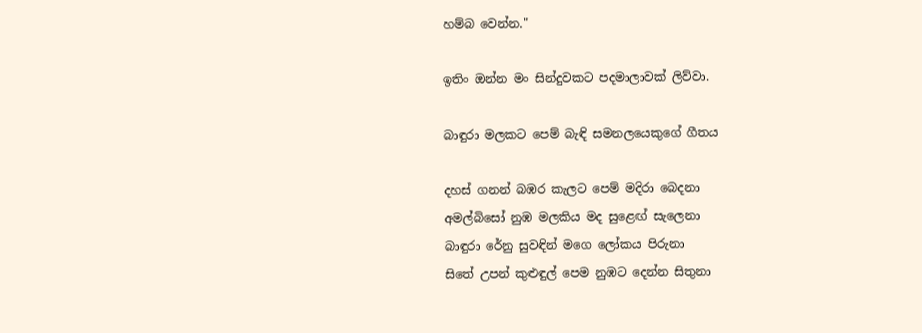හම්බ වෙන්න."

ඉතිං ඔන්න මං සින්දුවකට පදමාලාවක් ලිව්වා.

බාඳුරා මලකට පෙම් බැඳි සමනලයෙකුගේ ගීතය

දහස් ගනන් බඹර කැලට පෙම් මදිරා බෙදනා
අමල්බිසෝ නුඹ මලකිය මද සුළෙඟ් සැලෙනා
බාඳුරා රේනු සුවඳින් මගෙ ලෝකය පිරුනා
සිතේ උපන් කුළුඳුල් පෙම නුඹට දෙන්න සිතුනා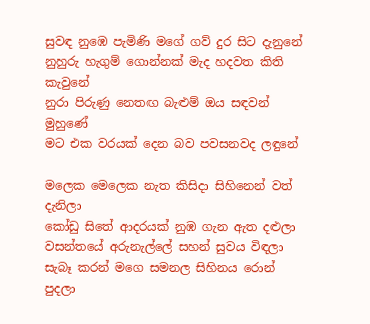සුවඳ නුඹෙ පැමිණි මගේ ගව් දුර සිට දැනුනේ
නුහුරු හැගුම් ගොන්නක් මැද හදවත කිති කැවුනේ
නුරා පිරුණු නෙතඟ බැළුම් ඔය සඳවන් මුහුණේ
මට එක වරයක් දෙන බව පවසනවද ලඳුනේ

මලෙක මෙලෙක නැත කිසිදා සිහිනෙන් වත් දැනිලා
කෝඩු සිතේ ආදරයක් නුඹ ගැන ඇත දළුලා
වසන්තයේ අරුනැල්ලේ සහන් සුවය විඳලා
සැබෑ කරන් මගෙ සමනල සිහිනය රොන් පුදලා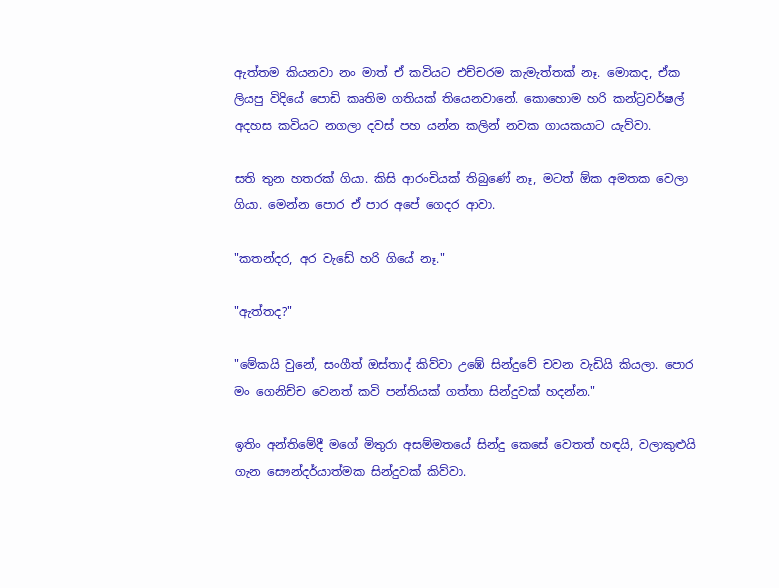ඇත්තම කියනවා නං මාත් ඒ කවියට එච්චරම කැමැත්තක් නෑ. මොකද, ඒක ලියපු විදියේ පොඩි කෘතිම ගතියක් තියෙනවානේ. කොහොම හරි කන්ට්‍රවර්ෂල් අදහස කවියට නගලා දවස් පහ යන්න කලින් නවක ගායකයාට යැව්වා.

සති තුන හතරක් ගියා. කිසි ආරංචියක් තිබුණේ නෑ, මටත් ඕක අමතක වෙලා ගියා. මෙන්න පොර ඒ පාර අපේ ගෙදර ආවා.

"කතන්දර, අර වැඩේ හරි ගියේ නෑ."

"ඇත්තද?"

"මේකයි වුනේ, සංගීත් ඔස්තාද් කිව්වා උඹේ සින්දුවේ චවන වැඩියි කියලා. පොර මං ගෙනිච්ච වෙනත් කවි පන්තියක් ගත්තා සින්දුවක් හදන්න."

ඉතිං අන්තිමේදී මගේ මිතුරා අසම්මතයේ සින්දු කෙසේ වෙතත් හඳයි, වලාකුළුයි ගැන සෞන්දර්යාත්මක සින්දුවක් කිව්වා.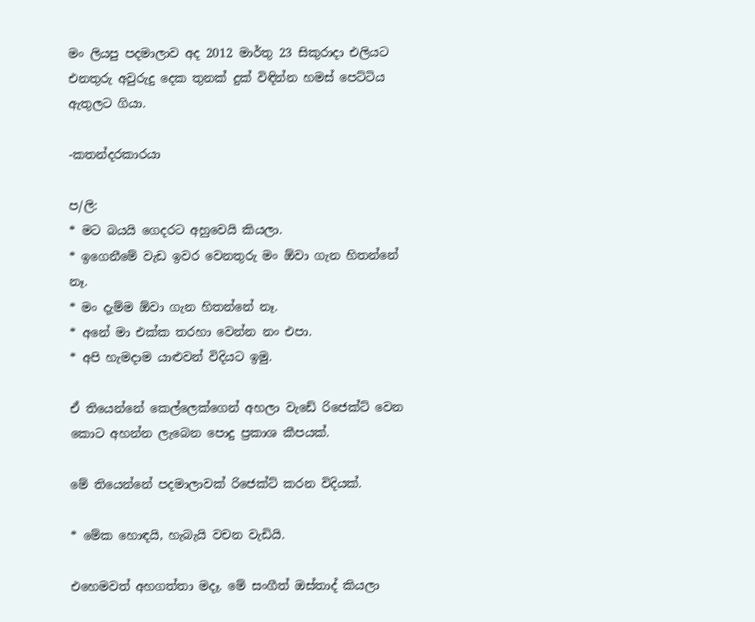මං ලියපු පදමාලාව අද 2012 මාර්තු 23 සිකුරාදා එලියට එනතුරු අවුරුදු දෙක තුනක් දුක් විඳින්න හමස් පෙට්ටිය ඇතුලට ගියා.

-කතන්දරකාරයා

ප/ලි:
* මට බයයි ගෙදරට අහුවෙයි කියලා.
* ඉගෙනීමේ වැඩ ඉවර වෙනතුරු මං ඕවා ගැන හිතන්නේ නෑ.
* මං දැම්ම ඕවා ගැන හිතන්නේ නෑ.
* අනේ මා එක්ක තරහා වෙන්න නං එපා.
* අපි හැමදාම යාළුවන් විදියට ඉමු.

ඒ තියෙන්නේ කෙල්ලෙක්ගෙන් අහලා වැඩේ රිජෙක්ට් වෙන කොට අහන්න ලැබෙන පොදු ප්‍රකාශ කීපයක්.

මේ තියෙන්නේ පදමාලාවක් රිජෙක්ට් කරන විදියක්.

* මේක හොඳයි, හැබැයි වචන වැඩියි.

එහෙමවත් අහගත්තා මදෑ. මේ සංගීත් ඔස්තාද් කියලා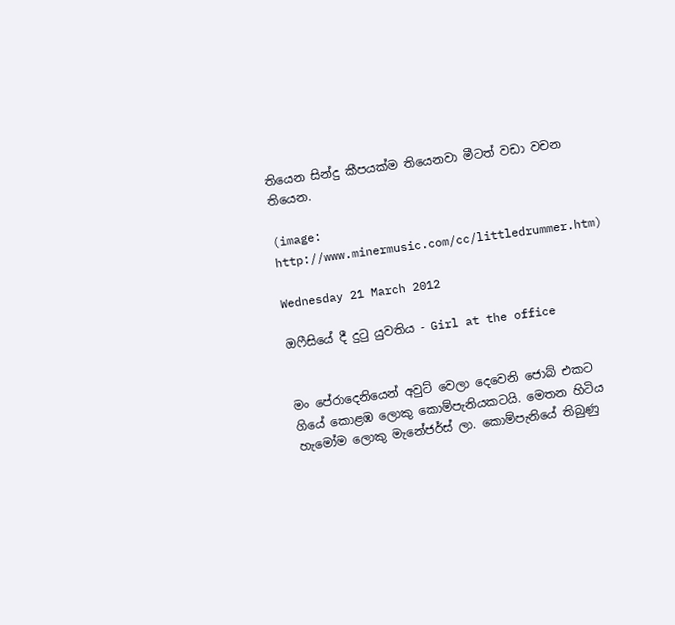තියෙන සින්දු කීපයක්ම තියෙනවා මීටත් වඩා වචන තියෙන.

(image: http://www.minermusic.com/cc/littledrummer.htm)

Wednesday 21 March 2012

ඔෆීසියේ දී දුටු යුවතිය - Girl at the office


මං පේරාදෙනියෙන් අවුට් වෙලා දෙවෙනි ජොබ් එකට ගියේ කොළඹ ලොකු කොම්පැනියකටයි. මෙතන හිටිය හැමෝම ලොකු මැනේජර්ස් ලා. කොම්පැනියේ තිබුණු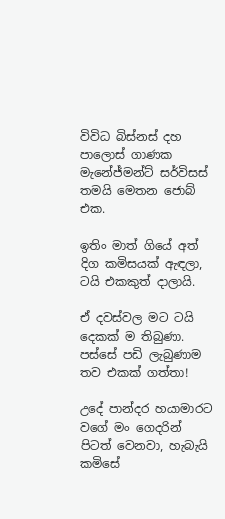විවිධ බිස්නස් දහ පාලොස් ගාණක මැනේජ්මන්ට් සර්විසස් තමයි මෙතන ජොබ් එක.

ඉතිං මාත් ගියේ අත් දිග කමිසයක් ඇඳලා, ටයි එකකුත් දාලායි.

ඒ දවස්වල මට ටයි දෙකක් ම තිබුණා. පස්සේ පඩි ලැබුණාම තව එකක් ගත්තා!

උදේ පාන්දර හයාමාරට වගේ මං ගෙදරින් පිටත් වෙනවා, හැබැයි කමිසේ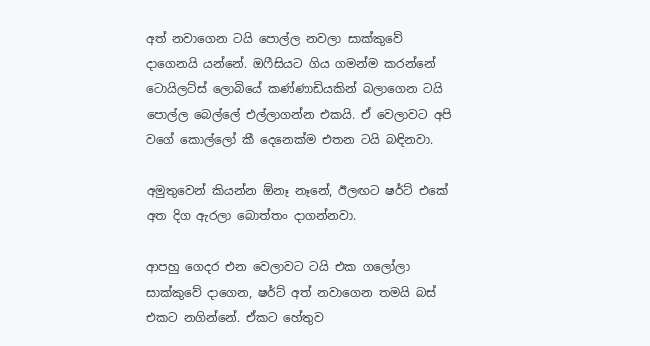අත් නවාගෙන ටයි පොල්ල නවලා සාක්කුවේ දාගෙනයි යන්නේ. ඔෆීසියට ගිය ගමන්ම කරන්නේ ටොයිලට්ස් ලොබියේ කණ්ණාඩියකින් බලාගෙන ටයි පොල්ල බෙල්ලේ එල්ලාගන්න එකයි. ඒ වෙලාවට අපි වගේ කොල්ලෝ කී දෙනෙක්ම එතන ටයි බඳිනවා.

අමුතුවෙන් කියන්න ඕනෑ නෑනේ, ඊලඟට ෂර්ට් එකේ අත දිග ඇරලා බොත්තං දාගන්නවා.

ආපහු ගෙදර එන වෙලාවට ටයි එක ගලෝලා සාක්කුවේ දාගෙන, ෂර්ට් අත් නවාගෙන තමයි බස් එකට නගින්නේ. ඒකට හේතුව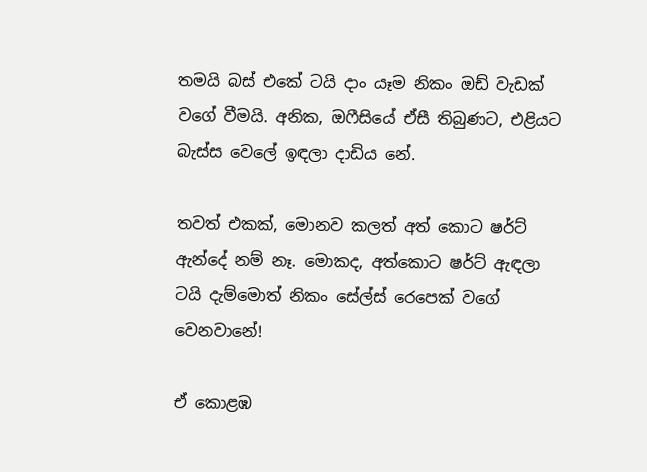තමයි බස් එකේ ටයි දාං යෑම නිකං ඔඩ් වැඩක් වගේ වීමයි. අනික, ඔෆීසියේ ඒසී තිබුණට, එළියට බැස්ස වෙලේ ඉඳලා දාඩිය නේ.

තවත් එකක්, මොනව කලත් අත් කොට ෂර්ට් ඇන්දේ නම් නෑ. මොකද, අත්කොට ෂර්ට් ඇඳලා ටයි දැම්මොත් නිකං සේල්ස් රෙපෙක් වගේ වෙනවානේ!

ඒ කොළඹ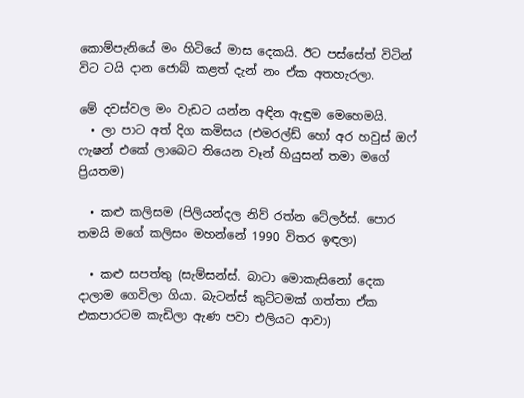කොම්පැනියේ මං හිටියේ මාස දෙකයි. ඊට පස්සේත් විටින් විට ටයි දාන ජොබ් කළත් දැන් නං ඒක අතහැරලා.

මේ දවස්වල මං වැඩට යන්න අඳින ඇඳුම මෙහෙමයි.
  • ලා පාට අත් දිග කමිසය (එමරල්ඩ් හෝ අර හවුස් ඔෆ් ෆැෂන් එකේ ලාබෙට තියෙන වෑන් හියුසන් තමා මගේ ප්‍රියතම)

  • කළු කලිසම (පිලියන්දල නිව් රත්න ටේලර්ස්. පොර තමයි මගේ කලිසං මහන්නේ 1990 විතර ඉඳලා)

  • කළු සපත්තු (සැම්සන්ස්. බාටා මොකැසිනෝ දෙක දාලාම ගෙවිලා ගියා. බැටන්ස් කුට්ටමක් ගත්තා ඒක එකපාරටම කැඩිලා ඇණ පවා එලියට ආවා)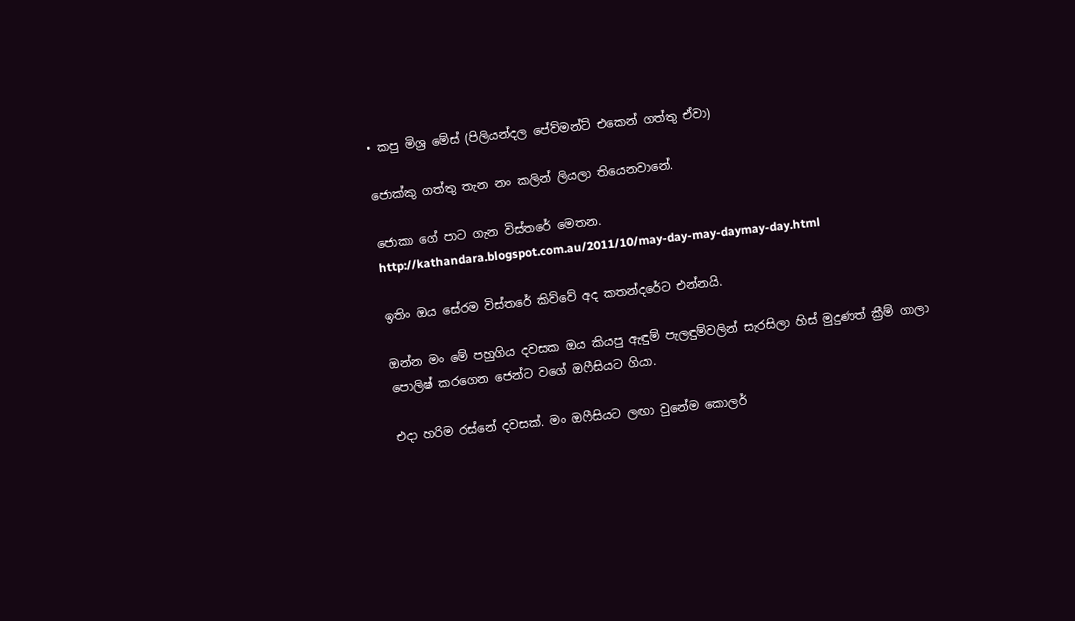• කපු මිශ්‍ර මේස් (පිලියන්දල පේව්මන්ට් එකෙන් ගත්තු ඒවා)

ජොක්කු ගත්තු තැන නං කලින් ලියලා තියෙනවානේ.

ජොකා ගේ පාට ගැන විස්තරේ මෙතන.
http://kathandara.blogspot.com.au/2011/10/may-day-may-daymay-day.html

ඉතිං ඔය සේරම විස්තරේ කිව්වේ අද කතන්දරේට එන්නයි.

ඔන්න මං මේ පහුගිය දවසක ඔය කියපු ඇඳුම් පැලඳුම්වලින් සැරසිලා හිස් මුදුණත් ක්‍රීම් ගාලා පොලිෂ් කරගෙන ජෙන්ට වගේ ඔෆීසියට ගියා.

එදා හරිම රස්නේ දවසක්. මං ඔෆීසියට ලඟා වුනේම කොලර්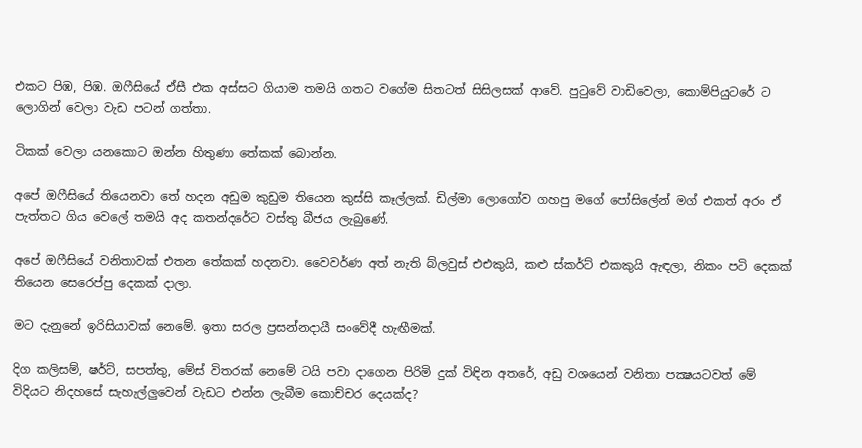එකට පිඹ, පිඹ. ඔෆීසියේ ඒසී එක අස්සට ගියාම තමයි ගතට වගේම සිතටත් සිසිලසක් ආවේ. පුටුවේ වාඩිවෙලා, කොම්පියුටරේ ට ලොගින් වෙලා වැඩ පටන් ගත්තා.

ටිකක් වෙලා යනකොට ඔන්න හිතුණා තේකක් බොන්න.

අපේ ඔෆීසියේ තියෙනවා තේ හදන අඩුම කුඩුම තියෙන කුස්සි කෑල්ලක්. ඩිල්මා ලොගෝව ගහපු මගේ පෝසිලේන් මග් එකත් අරං ඒ පැත්තට ගිය වෙලේ තමයි අද කතන්දරේට වස්තු බීජය ලැබුණේ.

අපේ ඔෆීසියේ වනිතාවක් එතන තේකක් හදනවා. වෛවර්ණ අත් නැති බ්ලවුස් එඑකුයි, කළු ස්කර්ට් එකකුයි ඇඳලා, නිකං පටි දෙකක් තියෙන සෙරෙප්පු දෙකක් දාලා.

මට දැනුනේ ඉරිසියාවක් නෙමේ. ඉතා සරල ප්‍රසන්නදායී සංවේදී හැඟීමක්.

දිග කලිසම්, ෂර්ට්, සපත්තු, මේස් විතරක් නෙමේ ටයි පවා දාගෙන පිරිමි දුක් විඳින අතරේ, අඩු වශයෙන් වනිතා පක්‍ෂයටවත් මේ විදියට නිදහසේ සැහැල්ලුවෙන් වැඩට එන්න ලැබීම කොච්චර දෙයක්ද?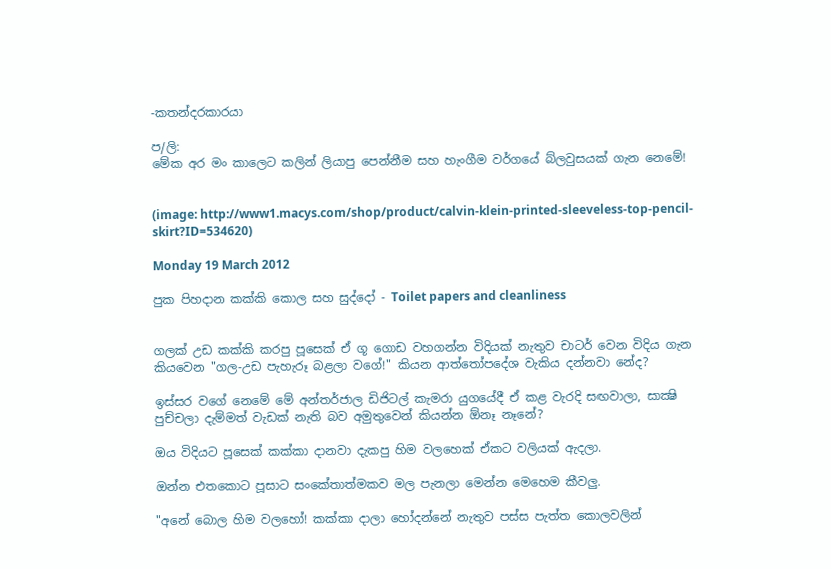-කතන්දරකාරයා

ප/ලි:
මේක අර මං කාලෙට කලින් ලියාපු පෙන්නීම සහ හැංගීම වර්ගයේ බ්ලවුසයක් ගැන නෙමේ!


(image: http://www1.macys.com/shop/product/calvin-klein-printed-sleeveless-top-pencil-skirt?ID=534620)

Monday 19 March 2012

පුක පිහදාන කක්කි කොල සහ සුද්දෝ - Toilet papers and cleanliness


ගලක් උඩ කක්කි කරපු පූසෙක් ඒ ගූ ගොඩ වහගන්න විදියක් නැතුව චාටර් වෙන විදිය ගැන කියවෙන "ගල-උඩ පැහැරූ බළලා වගේ!" කියන ආත්තෝපදේශ වැකිය දන්නවා නේද?

ඉස්සර වගේ නෙමේ මේ අන්තර්ජාල ඩිජිටල් කැමරා යුගයේදී ඒ කළ වැරදි සඟවාලා, සාක්‍ෂි පුච්චලා දැම්මත් වැඩක් නැති බව අමුතුවෙන් කියන්න ඕනෑ නෑනේ?

ඔය විදියට පූසෙක් කක්කා දානවා දැකපු හිම වලහෙක් ඒකට වලියක් ඇදලා.

ඔන්න එතකොට පූසාට සංකේතාත්මකව මල පැනලා මෙන්න මෙහෙම කීවලු.

"අනේ බොල හිම වලහෝ! කක්කා දාලා හෝදන්නේ නැතුව පස්ස පැත්ත කොලවලින්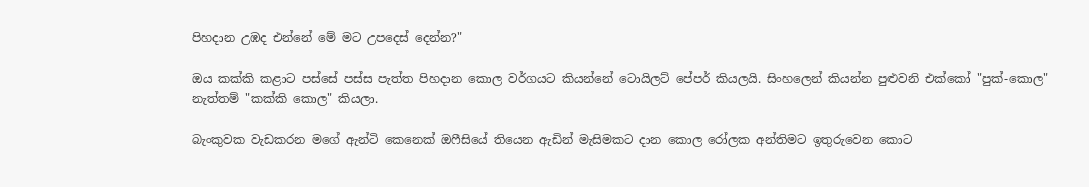පිහදාන උඹද එන්නේ මේ මට උපදෙස් දෙන්න?"

ඔය කක්කි කළාට පස්සේ පස්ස පැත්ත පිහදාන කොල වර්ගයට කියන්නේ ටොයිලට් පේපර් කියලයි. සිංහලෙන් කියන්න පුළුවනි එක්කෝ "පුක්-කොල" නැත්තම් "කක්කි කොල" කියලා.

බැංකුවක වැඩකරන මගේ ඇන්ටි කෙනෙක් ඔෆීසියේ තියෙන ඇඩින් මැසිමකට දාන කොල රෝලක අන්තිමට ඉතුරුවෙන කොට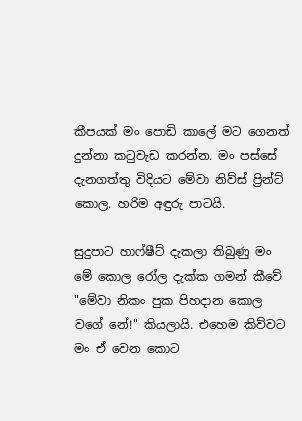කීපයක් මං පොඩි කාලේ මට ගෙනත් දුන්නා කටුවැඩ කරන්න. මං පස්සේ දැනගත්තු විදියට මේවා නිව්ස් ප්‍රින්ට් කොල. හරිම අඳුරු පාටයි.

සුදුපාට හාෆ්ෂීට් දැකලා තිබුණු මං මේ කොල රෝල දැක්ක ගමන් කීවේ "මේවා නිකං පුක පිහදාන කොල වගේ නේ!" කියලායි. එහෙම කිව්වට මං ඒ වෙන කොට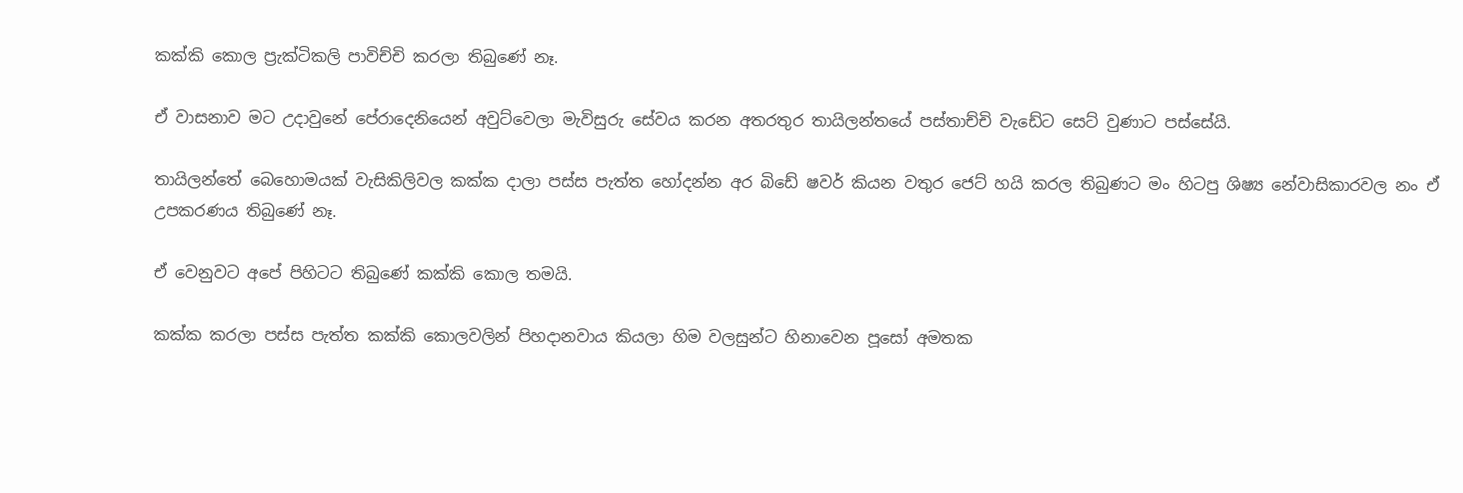කක්කි කොල ප්‍රැක්ටිකලි පාවිච්චි කරලා තිබුණේ නෑ.

ඒ වාසනාව මට උදාවුනේ පේරාදෙනියෙන් අවුට්වෙලා මැවිසුරු සේවය කරන අතරතුර තායිලන්තයේ පස්තාච්චි වැඩේට සෙට් වුණාට පස්සේයි.

තායිලන්තේ බෙහොමයක් වැසිකිලිවල කක්ක දාලා පස්ස පැත්ත හෝදන්න අර බිඩේ ෂවර් කියන වතුර ජෙට් හයි කරල තිබුණට මං හිටපු ශිෂ්‍ය නේවාසිකාරවල නං ඒ උපකරණය තිබුණේ නෑ.

ඒ වෙනුවට අපේ පිහිටට තිබුණේ කක්කි කොල තමයි.

කක්ක කරලා පස්ස පැත්ත කක්කි කොලවලින් පිහදානවාය කියලා හිම වලසුන්ට හිනාවෙන පූසෝ අමතක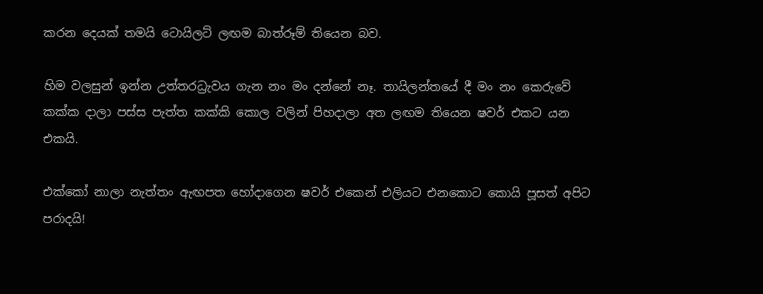කරන දෙයක් තමයි ටොයිලට් ලඟම බාත්රූම් තියෙන බව.

හිම වලසුන් ඉන්න උත්තරධ්‍රැවය ගැන නං මං දන්නේ නෑ. තායිලන්තයේ දී මං නං කෙරුවේ කක්ක දාලා පස්ස පැත්ත කක්කි කොල වලින් පිහදාලා අත ලඟම තියෙන ෂවර් එකට යන එකයි.

එක්කෝ නාලා නැත්තං ඇඟපත හෝදාගෙන ෂවර් එකෙන් එලියට එනකොට කොයි පූසත් අපිට පරාදයි!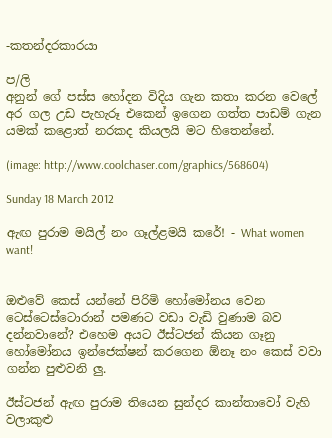-කතන්දරකාරයා

ප/ලි
අනුන් ගේ පස්ස හෝදන විදිය ගැන කතා කරන වෙලේ අර ගල උඩ පැහැරූ එකෙන් ඉගෙන ගත්ත පාඩම් ගැන යමක් කළොත් නරකද කියලයි මට හිතෙන්නේ.

(image: http://www.coolchaser.com/graphics/568604)

Sunday 18 March 2012

ඇඟ පුරාම මයිල් නං ගෑල්ළමයි කරේ! - What women want!


ඔළුවේ කෙස් යන්නේ පිරිමි හෝමෝනය වෙන ටෙස්ටෙස්ටොරාන් පමණට වඩා වැඩි වුණාම බව දන්නවානේ? එහෙම අයට ඊස්ටජන් කියන ගෑනු හෝමෝනය ඉන්ජෙක්ෂන් කරගෙන ඕනෑ නං කෙස් වවා ගන්න පුළුවනි ලු.

ඊස්ටජන් ඇඟ පුරාම තියෙන සුන්දර කාන්තාවෝ වැහි වලාකුළු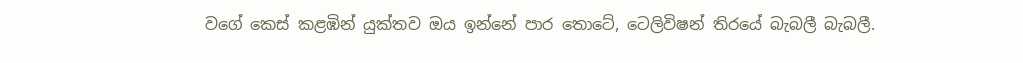වගේ කෙස් කළඹින් යුක්තව ඔය ඉන්නේ පාර තොටේ, ටෙලිවිෂන් තිරයේ බැබලී බැබලී.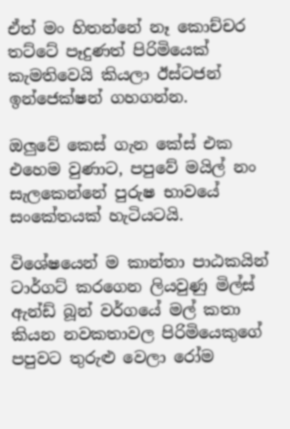ඒත් මං හිතන්නේ නෑ කොච්චර තට්ටේ පෑදුණත් පිරිමියෙක් කැමතිවෙයි කියලා ඊස්ටජන් ඉන්ජෙක්ෂන් ගහගන්න.

ඔලුවේ කෙස් ගැන කේස් එක එහෙම වුණාට, පපුවේ මයිල් නං සැලකෙන්නේ පුරුෂ භාවයේ සංකේතයක් හැටියටයි.

විශේෂයෙන් ම කාන්තා පාඨකයින් ටාර්ගට් කරගෙන ලියවුණු මිල්ස් ඇන්ඩ් බූන් වර්ගයේ මල් කතා කියන නවකතාවල පිරිමියෙකුගේ පපුවට තුරුළු වෙලා රෝම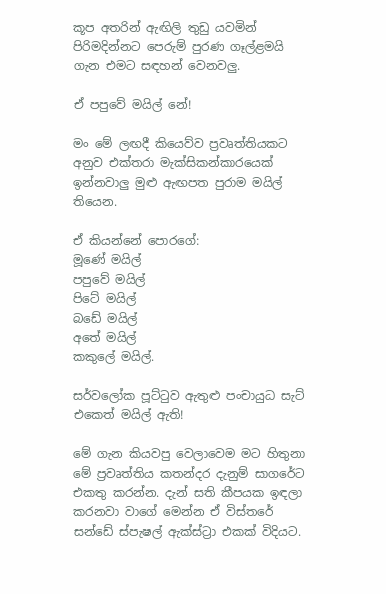කූප අතරින් ඇඟිලි තුඩු යවමින් පිරිමදින්නට පෙරුම් පුරණ ගෑල්ළමයි ගැන එමට සඳහන් වෙනවලු.

ඒ පපුවේ මයිල් නේ!

මං මේ ලඟදී කියෙව්ව ප්‍රවෘත්තියකට අනුව එක්තරා මැක්සිකන්කාරයෙක් ඉන්නවාලු මුළු ඇඟපත පුරාම මයිල් තියෙන.

ඒ කියන්නේ පොරගේ:
මූණේ මයිල්
පපුවේ මයිල්
පිටේ මයිල්
බඩේ මයිල්
අතේ මයිල්
කකුලේ මයිල්.

සර්වලෝක පූට්ටුව ඇතුළු පංචායුධ සැට් එකෙත් මයිල් ඇති!

මේ ගැන කියවපු වෙලාවෙම මට හිතුනා මේ ප්‍රවෘත්තිය කතන්දර දැනුම් සාගරේට එකතු කරන්න. දැන් සති කීපයක ඉඳලා කරනවා වාගේ මෙන්න ඒ විස්තරේ සන්ඩේ ස්පැෂල් ඇක්ස්ට්‍රා එකක් විදියට.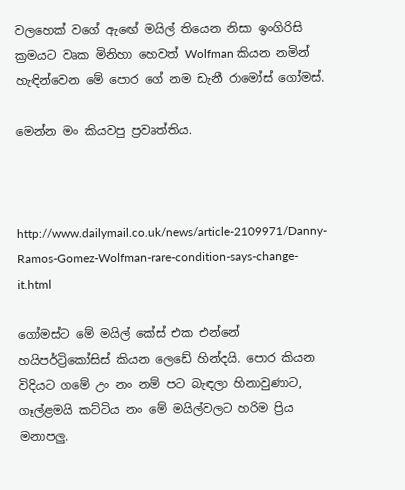වලහෙක් වගේ ඇඟේ මයිල් තියෙන නිසා ඉංගිරිසි ක්‍රමයට වෘක මිනිහා හෙවත් Wolfman කියන නමින් හැඳින්වෙන මේ පොර ගේ නම ඩැනී රාමෝස් ගෝමස්.

මෙන්න මං කියවපු ප්‍රවෘත්තිය.



http://www.dailymail.co.uk/news/article-2109971/Danny-Ramos-Gomez-Wolfman-rare-condition-says-change-it.html

ගෝමස්ට මේ මයිල් කේස් එක එන්නේ හයිපර්ට්‍රිකෝසිස් කියන ලෙඩේ හින්දයි. පොර කියන විදියට ගමේ උං නං නම් පට බැඳලා හිනාවුණාට, ගෑල්ළමයි කට්ටිය නං මේ මයිල්වලට හරිම ප්‍රිය මනාපලු.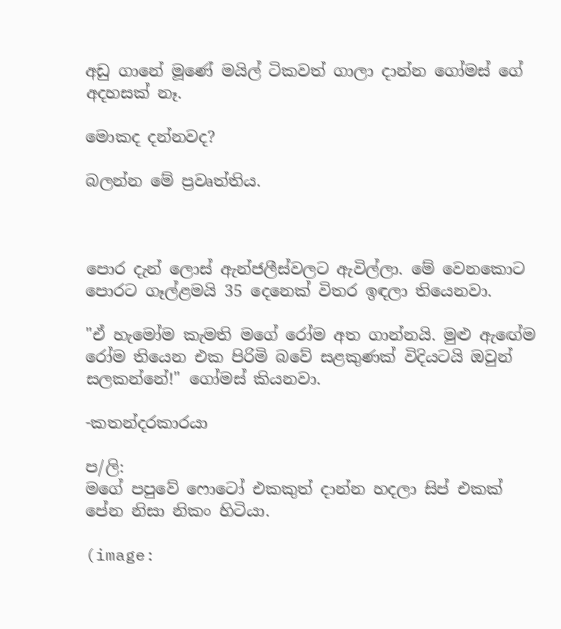අඩු ගානේ මූණේ මයිල් ටිකවත් ගාලා දාන්න ගෝමස් ගේ අදහසක් නෑ.

මොකද දන්නවද?

බලන්න මේ ප්‍රවෘත්තිය.



පොර දැන් ලොස් ඇන්ජලීස්වලට ඇවිල්ලා. මේ වෙනකොට පොරට ගෑල්ළමයි 35 දෙනෙක් විතර ඉඳලා තියෙනවා.

"ඒ හැමෝම කැමති මගේ රෝම අත ගාන්නයි. මුළු ඇඟේම රෝම තියෙන එක පිරිමි බවේ සළකුණක් විදියටයි ඔවුන් සලකන්නේ!" ගෝමස් කියනවා.

-කතන්දරකාරයා

ප/ලි:
මගේ පපුවේ ෆොටෝ එකකුත් දාන්න හදලා සිප් එකක් පේන නිසා නිකං හිටියා.

(image: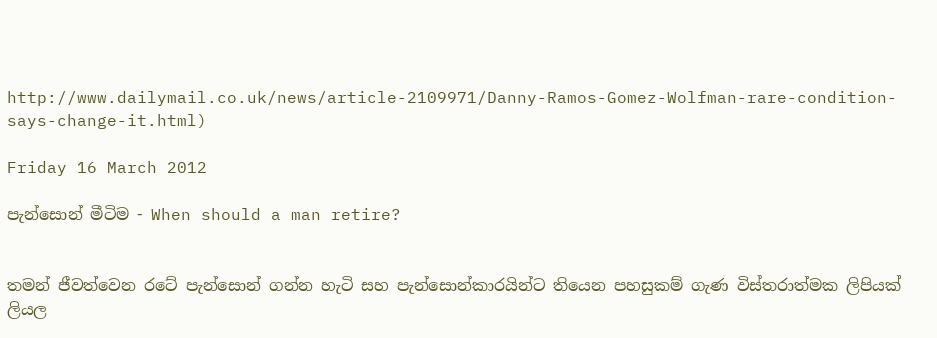http://www.dailymail.co.uk/news/article-2109971/Danny-Ramos-Gomez-Wolfman-rare-condition-says-change-it.html)

Friday 16 March 2012

පැන්සොන් මීටිම - When should a man retire?


තමන් ජීවත්වෙන රටේ පැන්සොන් ගන්න හැටි සහ පැන්සොන්කාරයින්ට තියෙන පහසුකම් ගැණ විස්තරාත්මක ලිපියක් ලියල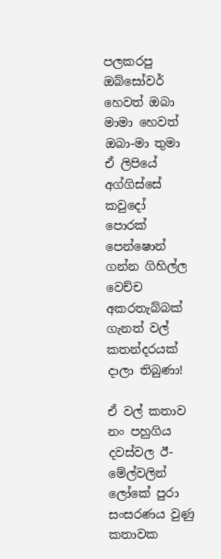පලකරපු ඔබ්සෝවර් හෙවත් ඔබා මාමා හෙවත් ඔබා-මා තුමා ඒ ලිපියේ අග්ගිස්සේ කවුදෝ පොරක් පෙන්ෂොන් ගන්න ගිහිල්ල වෙච්ච අකරතැබ්බක් ගැනත් වල් කතන්දරයක් දාලා තිබුණා!

ඒ වල් කතාව නං පහුගිය දවස්වල ඊ-මේල්වලින් ලෝකේ පුරා සංසරණය වුණු කතාවක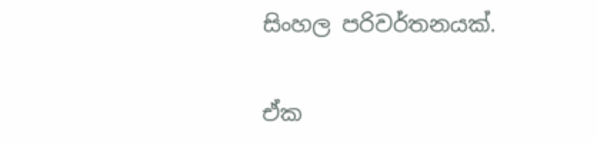සිංහල පරිවර්තනයක්.

ඒක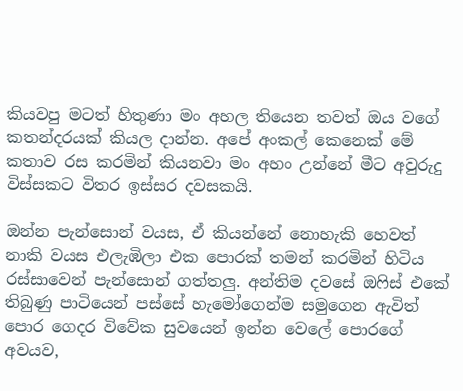කියවපු මටත් හිතුණා මං අහල තියෙන තවත් ඔය වගේ කතන්දරයක් කියල දාන්න. අපේ අංකල් කෙනෙක් මේ කතාව රස කරමින් කියනවා මං අහං උන්නේ මීට අවුරුදු විස්සකට විතර ඉස්සර දවසකයි.

ඔන්න පැන්සොන් වයස, ඒ කියන්නේ නොහැකි හෙවත් නාකි වයස එලැඹිලා එක පොරක් තමන් කරමින් හිටිය රස්සාවෙන් පැන්සොන් ගත්තලු. අන්තිම දවසේ ඔෆිස් එකේ තිබුණු පාටියෙන් පස්සේ හැමෝගෙන්ම සමුගෙන ඇවිත් පොර ගෙදර විවේක සුවයෙන් ඉන්න වෙලේ පොරගේ අවයව,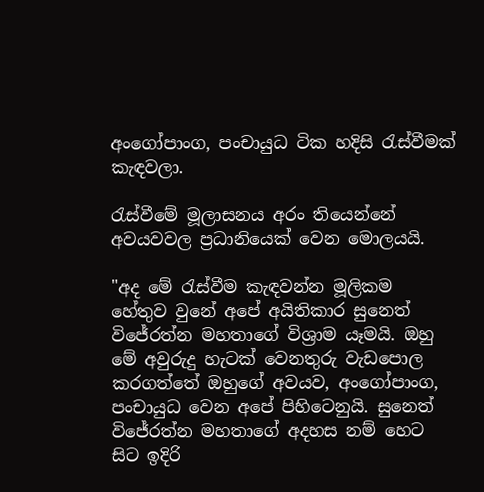අංගෝපාංග, පංචායුධ ටික හදිසි රැස්වීමක් කැඳවලා.

රැස්වීමේ මූලාසනය අරං තියෙන්නේ අවයවවල ප්‍රධානියෙක් වෙන මොලයයි.

"අද මේ රැස්වීම කැඳවන්න මූලිකම හේතුව වුනේ අපේ අයිතිකාර සුනෙත් විජේරත්න මහතාගේ විශ්‍රාම යෑමයි. ඔහු මේ අවුරුදු හැටක් වෙනතුරු වැඩපොල කරගත්තේ ඔහුගේ අවයව, අංගෝපාංග, පංචායුධ වෙන අපේ පිහිටෙනුයි. සුනෙත් විජේරත්න මහතාගේ අදහස නම් හෙට සිට ඉදිරි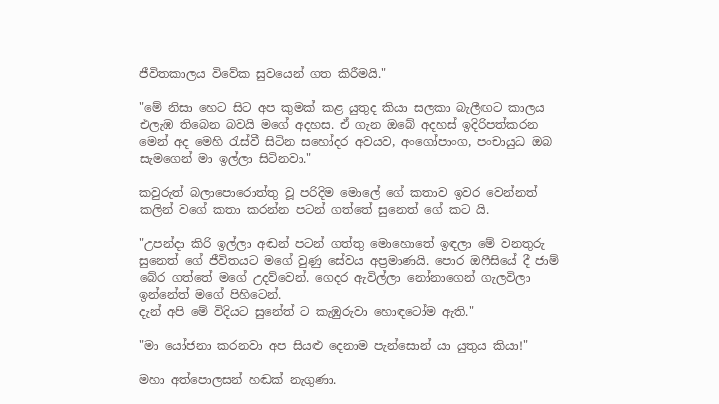ජීවිතකාලය විවේක සුවයෙන් ගත කිරීමයි."

"මේ නිසා හෙට සිට අප කුමක් කළ යුතුද කියා සලකා බැලීඟට කාලය එලැඹ තිබෙන බවයි මගේ අදහස. ඒ ගැන ඔබේ අදහස් ඉදිරිපත්කරන මෙන් අද මෙහි රැස්වී සිටින සහෝදර අවයව, අංගෝපාංග, පංචායුධ ඔබ සැමගෙන් මා ඉල්ලා සිටිනවා."

කවුරුත් බලාපොරොත්තු වූ පරිදිම මොලේ ගේ කතාව ඉවර වෙන්නත් කලින් වගේ කතා කරන්න පටන් ගත්තේ සුනෙත් ගේ කට යි.

"උපන්දා කිරි ඉල්ලා අඬන් පටන් ගත්තු මොහොතේ ඉඳලා මේ වනතුරු සුනෙත් ගේ ජීවිතයට මගේ වුණු සේවය අප්‍රමාණයි. පොර ඔෆීසියේ දී ජාම් බේර ගත්තේ මගේ උදව්වෙන්. ගෙදර ඇවිල්ලා නෝනාගෙන් ගැලවිලා ඉන්නේත් මගේ පිහිටෙන්.
දැන් අපි මේ විදියට සුනේත් ට කැඹුරුවා හොඳටෝම ඇති."

"මා යෝජනා කරනවා අප සියළු දෙනාම පැන්සොන් යා යුතුය කියා!"

මහා අත්පොලසන් හඬක් නැගුණා.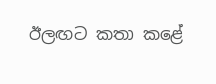ඊලඟට කතා කළේ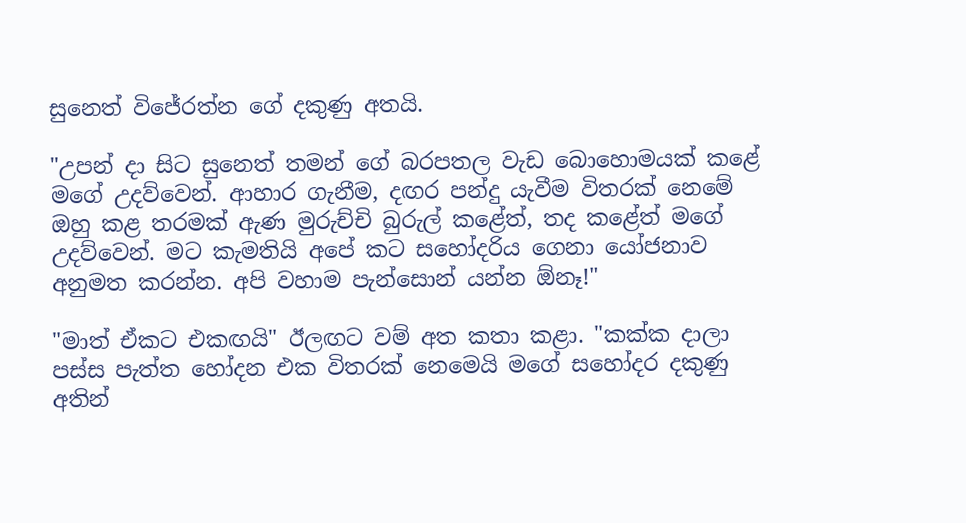සුනෙත් විජේරත්න ගේ දකුණු අතයි.

"උපන් දා සිට සුනෙත් තමන් ගේ බරපතල වැඩ බොහොමයක් කළේ මගේ උදව්වෙන්. ආහාර ගැනීම, දඟර පන්දු යැවීම විතරක් නෙමේ ඔහු කළ තරමක් ඇණ මුරුච්චි බුරුල් කළේත්, තද කළේත් මගේ උදව්වෙන්. මට කැමතියි අපේ කට සහෝදරිය ගෙනා යෝජනාව අනුමත කරන්න. අපි වහාම පැන්සොන් යන්න ඕනෑ!"

"මාත් ඒකට එකඟයි" ඊලඟට වම් අත කතා කළා. "කක්ක දාලා පස්ස පැත්ත හෝදන එක විතරක් නෙමෙයි මගේ සහෝදර දකුණු අතින්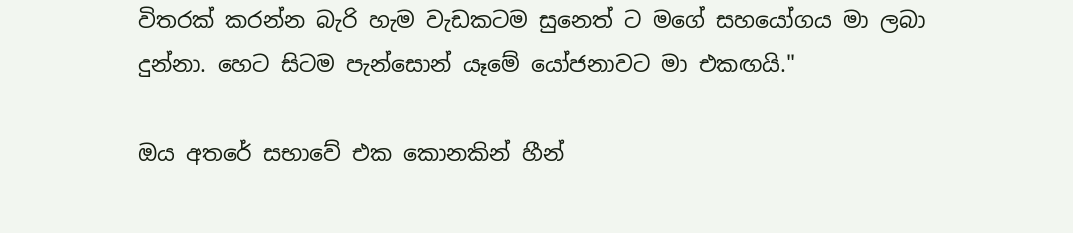විතරක් කරන්න බැරි හැම වැඩකටම සුනෙත් ට මගේ සහයෝගය මා ලබා දුන්නා. හෙට සිටම පැන්සොන් යෑමේ යෝජනාවට මා එකඟයි."

ඔය අතරේ සභාවේ එක කොනකින් හීන්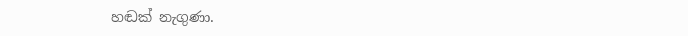හඬක් නැගුණා.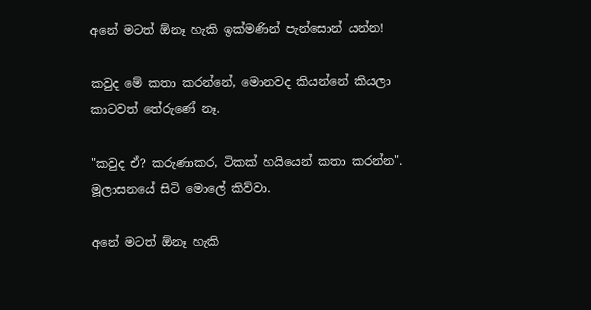අනේ මටත් ඕනෑ හැකි ඉක්මණින් පැන්සොන් යන්න!

කවුද මේ කතා කරන්නේ, මොනවද කියන්නේ කියලා කාටවත් තේරුණේ නෑ.

"කවුද ඒ? කරුණාකර, ටිකක් හයියෙන් කතා කරන්න". මූලාසනයේ සිටි මොලේ කිව්වා.

අනේ මටත් ඕනෑ හැකි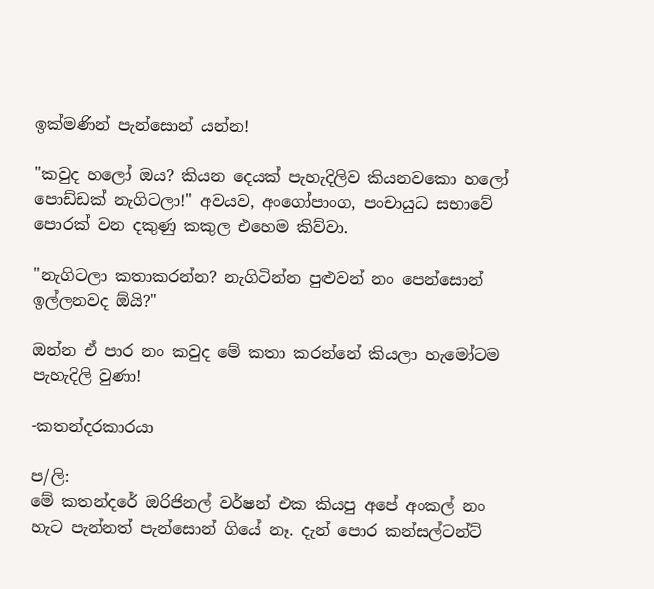ඉක්මණින් පැන්සොන් යන්න!

"කවුද හලෝ ඔය? කියන දෙයක් පැහැදිලිව කියනවකො හලෝ පොඩ්ඩක් නැගිටලා!" අවයව, අංගෝපාංග, පංචායුධ සභාවේ පොරක් වන දකුණු කකුල එහෙම කිව්වා.

"නැගිටලා කතාකරන්න? නැගිටින්න පුළුවන් නං පෙන්සොන් ඉල්ලනවද ඕයි?"

ඔන්න ඒ පාර නං කවුද මේ කතා කරන්නේ කියලා හැමෝටම පැහැදිලි වුණා!

-කතන්දරකාරයා

ප/ලි:
මේ කතන්දරේ ඔරිජිනල් වර්ෂන් එක කියපු අපේ අංකල් නං හැට පැන්නත් පැන්සොන් ගියේ නෑ. දැන් පොර කන්සල්ටන්ට්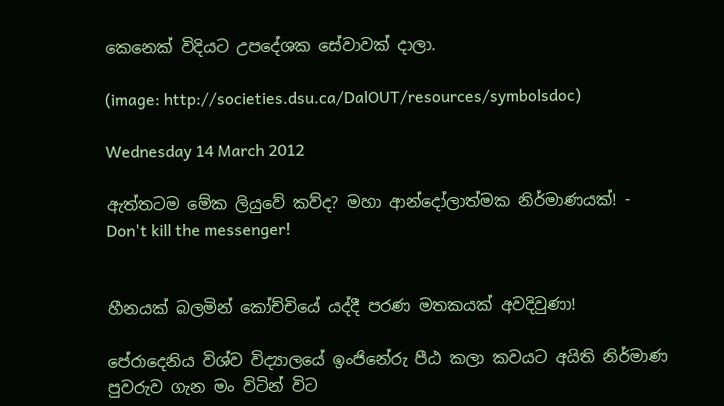කෙනෙක් විදියට උපදේශක සේවාවක් දාලා.

(image: http://societies.dsu.ca/DalOUT/resources/symbolsdoc)

Wednesday 14 March 2012

ඇත්තටම මේක ලියුවේ කව්ද? මහා ආන්දෝලාත්මක නිර්මාණයක්! - Don't kill the messenger!


හීනයක් බලමින් කෝච්චියේ යද්දී පරණ මතකයක් අවදිවුණා!

පේරාදෙනිය විශ්ව විද්‍යාලයේ ඉංජිනේරු පීඨ කලා කවයට අයිති නිර්මාණ පුවරුව ගැන මං විටින් විට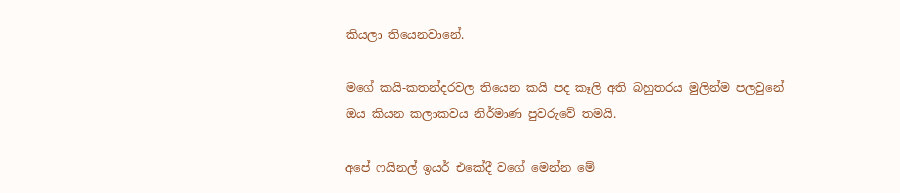කියලා තියෙනවානේ.

මගේ කයි-කතන්දරවල තියෙන කයි පද කෑලි අති බහුතරය මුලින්ම පලවුනේ ඔය කියන කලාකවය නිර්මාණ පුවරුවේ තමයි.

අපේ ෆයිනල් ඉයර් එකේදී වගේ මෙන්න මේ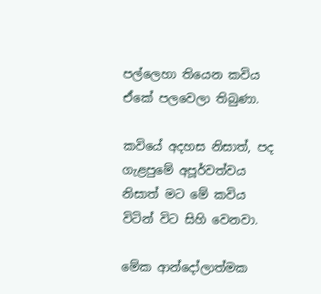පල්ලෙහා තියෙන කවිය ඒකේ පලවෙලා තිබුණා.

කවියේ අදහස නිසාත්, පද ගැළපුමේ අපූර්වත්වය නිසාත් මට මේ කවිය විටින් විට සිහි වෙනවා.

මේක ආන්දෝලාත්මක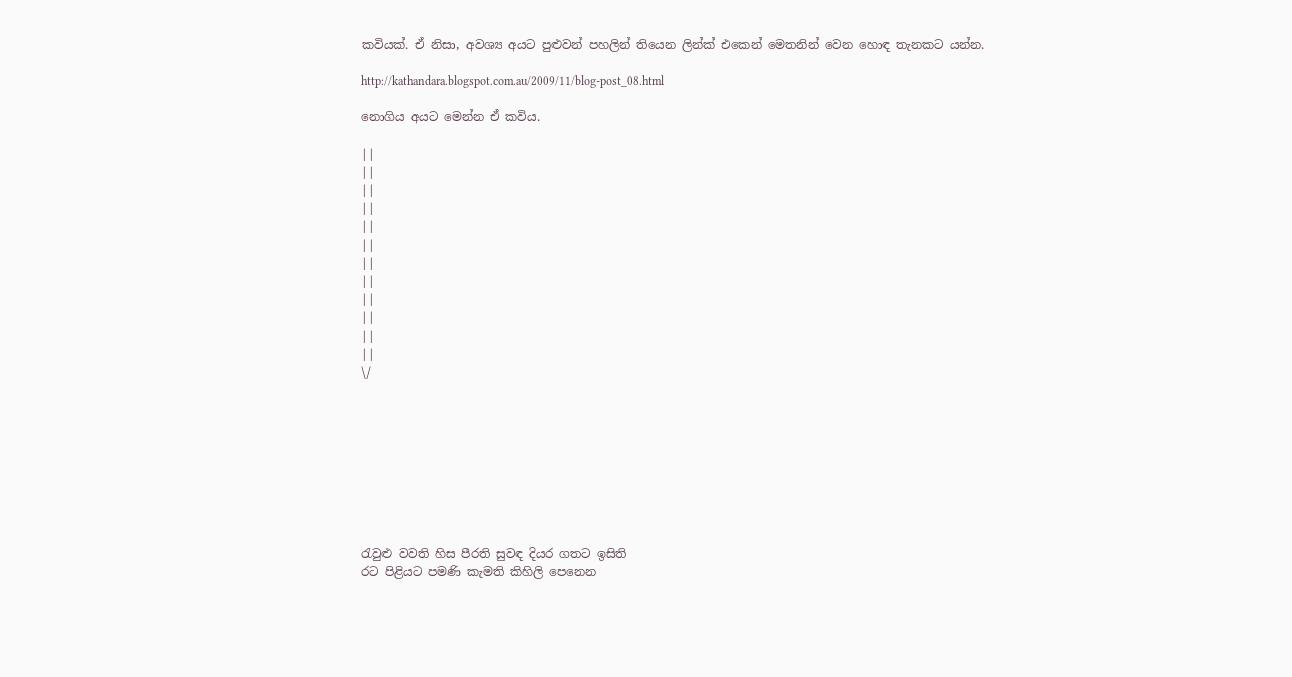කවියක්. ඒ නිසා, අවශ්‍ය අයට පුළුවන් පහලින් තියෙන ලින්ක් එකෙන් මෙතනින් වෙන හොඳ තැනකට යන්න.

http://kathandara.blogspot.com.au/2009/11/blog-post_08.html

නොගිය අයට මෙන්න ඒ කවිය.

||
||
||
||
||
||
||
||
||
||
||
||
\/









රැවුළු වවති හිස පීරති සුවඳ දියර ගතට ඉසිති
රට පිළියට පමණි කැමති කිහිලි පෙනෙන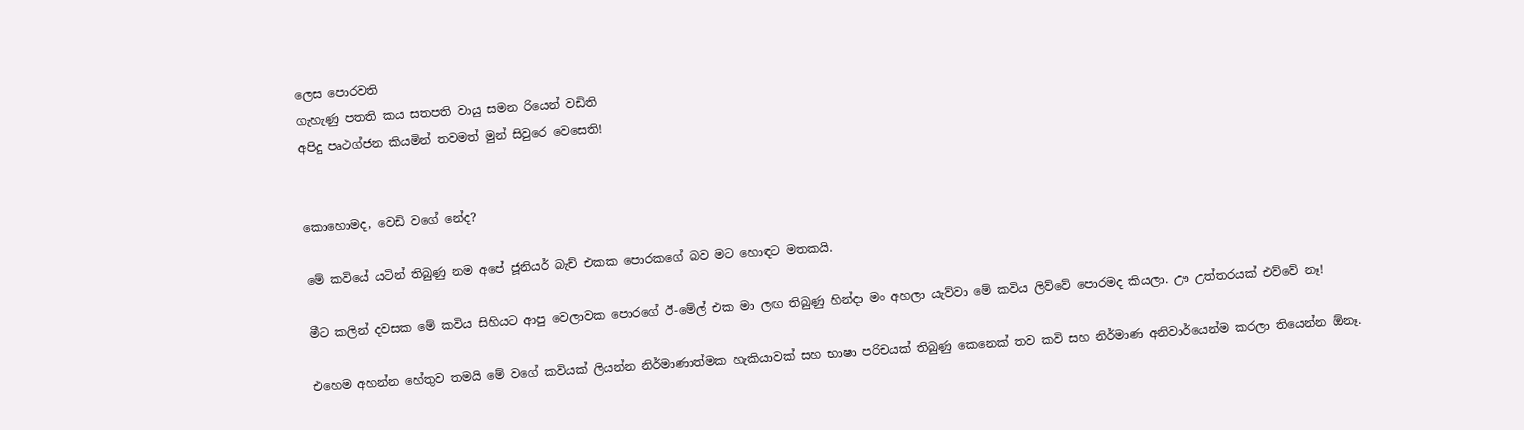ලෙස පොරවති
ගැහැණු පතති කය සතපති වායු සමන රියෙන් වඩිති
අපිදු පෘථග්ජන කියමින් තවමත් මුන් සිවුරෙ වෙසෙති!


කොහොමද, වෙඩි වගේ නේද?

මේ කවියේ යටින් තිබුණු නම අපේ ජූනියර් බැච් එකක පොරකගේ බව මට හොඳට මතකයි.

මීට කලින් දවසක මේ කවිය සිහියට ආපු වෙලාවක පොරගේ ඊ-මේල් එක මා ලඟ තිබුණු හින්දා මං අහලා යැව්වා මේ කවිය ලිව්වේ පොරමද කියලා. ඌ උත්තරයක් එව්වේ නෑ!

එහෙම අහන්න හේතුව තමයි මේ වගේ කවියක් ලියන්න නිර්මාණාත්මක හැකියාවක් සහ භාෂා පරිචයක් තිබුණු කෙනෙක් තව කවි සහ නිර්මාණ අනිවාර්යෙන්ම කරලා තියෙන්න ඕනෑ.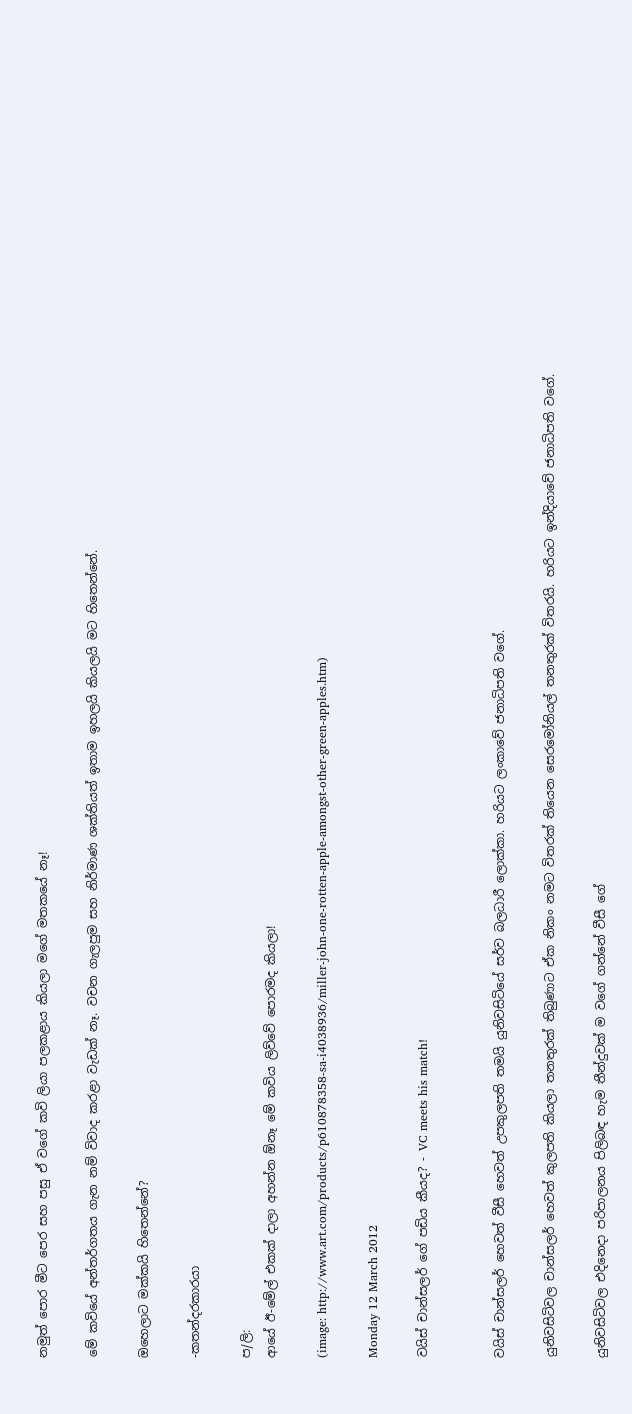නමුත් පොර මීට පෙර සහ පසු ඒ වගේ කවි ලියා පලකළාය කියලා මගේ මතකයේ නෑ!

මේ කවියේ අන්තර්ගතය ගැන නම් විවාද කරළා වැඩක් නෑ. වචන ගැලපුම සහ නිර්මාණ ශක්තියත් ඉතාම ඉහලයි කියලයි මට හිතෙන්නේ.

ඔහෙලාට මක්කයි හිතෙන්නේ?

-කතන්දරකාරයා

ප/ලි:
ආයේ ඊ-මේල් එකක් දාලා අහන්න ඕනෑ මේ කවිය ලිව්වේ පොරමද කියලා!

(image: http://www.art.com/products/p610878358-sa-i4038936/miller-john-one-rotten-apple-amongst-other-green-apples.htm)

Monday 12 March 2012

වයිස් චාන්සලර් ගේ පඩිය කීයද? - VC meets his match!


වයිස් චාන්සලර් හෙවත් වීසී හෙවත් උපකුලපති තමයි යුනිවසිටියේ සර්ව බලධාරී ලොක්කා. හරියට ලංකාවේ ජනාධිපති වගේ.

යුනිවසිටිවල චාන්සලර් හෙවත් කුලපති කියලා තනතුරක් තිබුණාට ඒක නිකං නමට විතරක් තියෙන සෙරමෝනියල් තනතුරක් විතරයි. හරියට ඉන්දියාවේ ජනාධිපති වගේ.

යුනිවසිටිවල එදිනෙදා පරිපාලනය පිලිබඳ හැම තීන්දුවක් ම වගේ ගන්නේ වීසී ගේ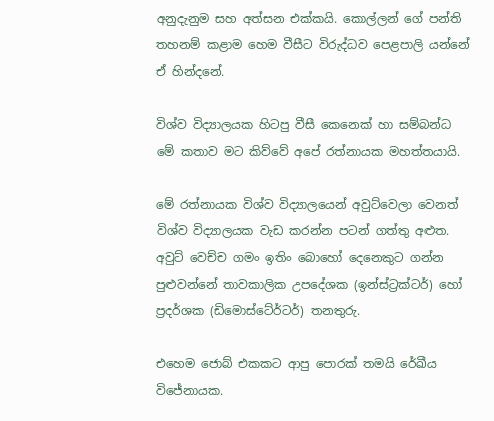අනුදැනුම සහ අත්සන එක්කයි. කොල්ලන් ගේ පන්ති තහනම් කළාම හෙම වීසීට විරුද්ධව පෙළපාලි යන්නේ ඒ හින්දනේ.

විශ්ව විද්‍යාලයක හිටපු වීසී කෙනෙක් හා සම්බන්ධ මේ කතාව මට කිව්වේ අපේ රත්නායක මහත්තයායි.

මේ රත්නායක විශ්ව විද්‍යාලයෙන් අවුට්වෙලා වෙනත් විශ්ව විද්‍යාලයක වැඩ කරන්න පටන් ගත්තු අළුත. අවුට් වෙච්ච ගමං ඉතිං බොහෝ දෙනෙකුට ගන්න පුළුවන්නේ තාවකාලික උපදේශක (ඉන්ස්ට්‍රක්ටර්) හෝ ප්‍රදර්ශක (ඩිමොස්ටේ‍ර්ටර්) තනතුරු.

එහෙම ජොබ් එකකට ආපු පොරක් තමයි රේඛීය විජේනායක.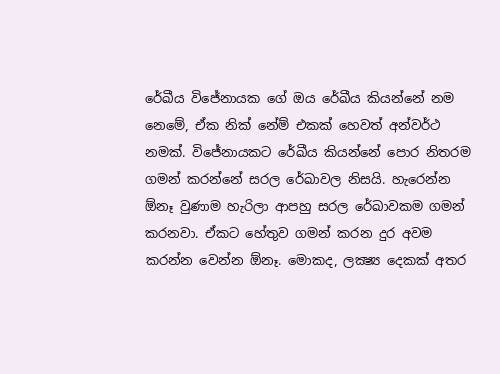රේඛීය විජේනායක ගේ ඔය රේඛීය කියන්නේ නම නෙමේ, ඒක නික් නේම් එකක් හෙවත් අන්වර්ථ නමක්. විජේනායකට රේඛීය කියන්නේ පොර නිතරම ගමන් කරන්නේ සරල රේඛාවල නිසයි. හැරෙන්න ඕනෑ වුණාම හැරිලා ආපහු සරල රේඛාවකම ගමන් කරනවා. ඒකට හේතුව ගමන් කරන දුර අවම කරන්න වෙන්න ඕනෑ. මොකද, ලක්‍ෂ්‍ය දෙකක් අතර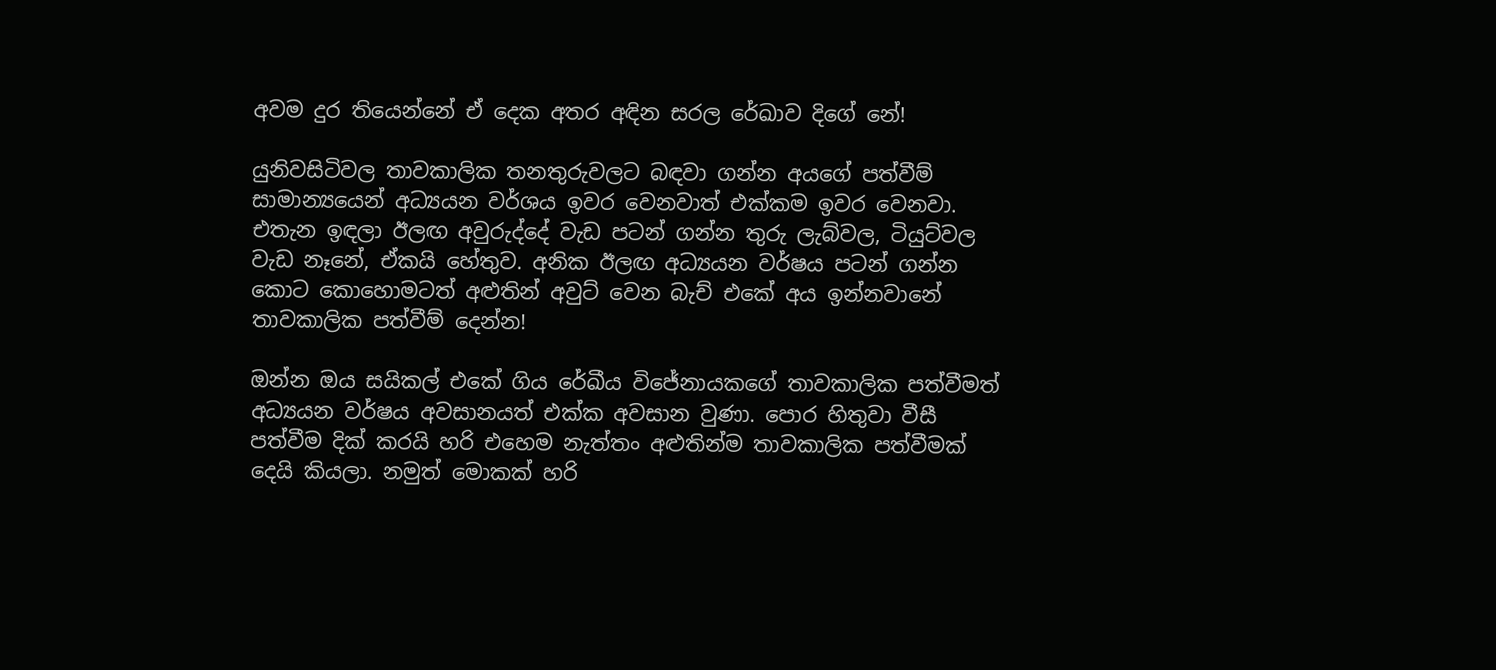අවම දුර තියෙන්නේ ඒ දෙක අතර අඳින සරල රේඛාව දිගේ නේ!

යුනිවසිටිවල තාවකාලික තනතුරුවලට බඳවා ගන්න අයගේ පත්වීම් සාමාන්‍යයෙන් අධ්‍යයන වර්ශය ඉවර වෙනවාත් එක්කම ඉවර වෙනවා. එතැන ඉඳලා ඊලඟ අවුරුද්දේ වැඩ පටන් ගන්න තුරු ලැබ්වල, ටියුට්වල වැඩ නෑනේ, ඒකයි හේතුව. අනික ඊලඟ අධ්‍යයන වර්ෂය පටන් ගන්න කොට කොහොමටත් අළුතින් අවුට් වෙන බැච් එකේ අය ඉන්නවානේ තාවකාලික පත්වීම් දෙන්න!

ඔන්න ඔය සයිකල් එකේ ගිය රේඛීය විජේනායකගේ තාවකාලික පත්වීමත් අධ්‍යයන වර්ෂය අවසානයත් එක්ක අවසාන වුණා. පොර හිතුවා වීසී පත්වීම දික් කරයි හරි එහෙම නැත්තං අළුතින්ම තාවකාලික පත්වීමක් දෙයි කියලා. නමුත් මොකක් හරි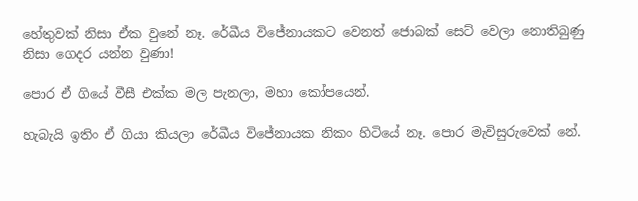හේතුවක් නිසා ඒක වුනේ නෑ. රේඛීය විජේනායකට වෙනත් ජොබක් සෙට් වෙලා නොතිබුණු නිසා ගෙදර යන්න වුණා!

පොර ඒ ගියේ වීසී එක්ක මල පැනලා, මහා කෝපයෙන්.

හැබැයි ඉතිං ඒ ගියා කියලා රේඛීය විජේනායක නිකං හිටියේ නෑ. පොර මැවිසුරුවෙක් නේ.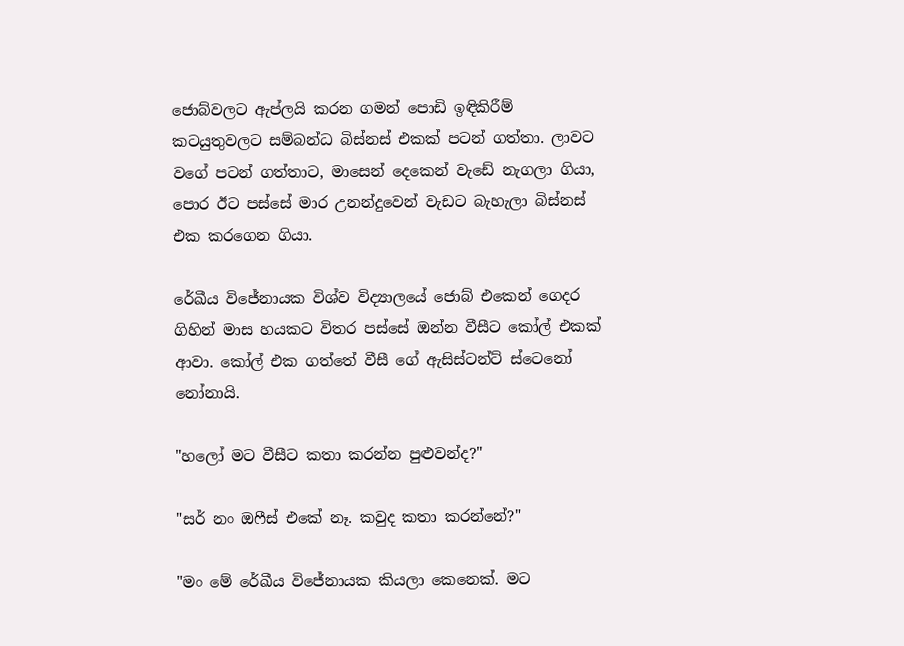ජොබ්වලට ඇප්ලයි කරන ගමන් පොඩි ඉඳිකිරීම් කටයුතුවලට සම්බන්ධ බිස්නස් එකක් පටන් ගත්තා. ලාවට වගේ පටන් ගත්තාට, මාසෙන් දෙකෙන් වැඩේ නැගලා ගියා, පොර ඊට පස්සේ මාර උනන්දුවෙන් වැඩට බැහැලා බිස්නස් එක කරගෙන ගියා.

රේඛීය විජේනායක විශ්ව විද්‍යාලයේ ජොබ් එකෙන් ගෙදර ගිහින් මාස හයකට විතර පස්සේ ඔන්න වීසීට කෝල් එකක් ආවා. කෝල් එක ගත්තේ වීසී ගේ ඇසිස්ටන්ට් ස්ටෙනෝ නෝනායි.

"හලෝ මට වීසීට කතා කරන්න පුළුවන්ද?"

"සර් නං ඔෆීස් එකේ නෑ. කවුද කතා කරන්නේ?"

"මං මේ රේඛීය විජේනායක කියලා කෙනෙක්. මට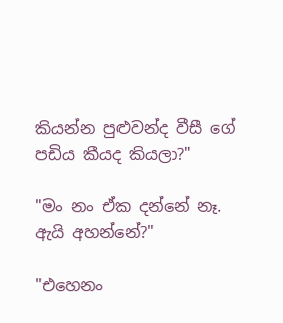කියන්න පුළුවන්ද වීසී ගේ පඩිය කීයද කියලා?"

"මං නං ඒක දන්නේ නෑ. ඇයි අහන්නේ?"

"එහෙනං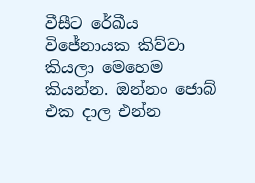වීසීට රේඛීය විජේනායක කිව්වා කියලා මෙහෙම කියන්න. ඔන්නං ජොබ් එක දාල එන්න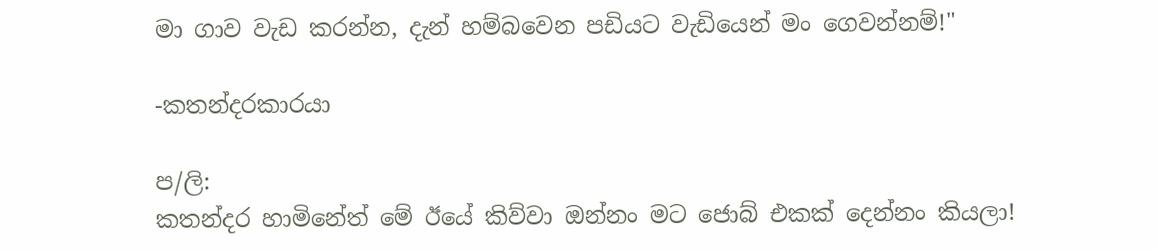මා ගාව වැඩ කරන්න, දැන් හම්බවෙන පඩියට වැඩියෙන් මං ගෙවන්නම්!"

-කතන්දරකාරයා

ප/ලි:
කතන්දර හාමිනේත් මේ ඊයේ කිව්වා ඔන්නං මට ජොබ් එකක් දෙන්නං කියලා!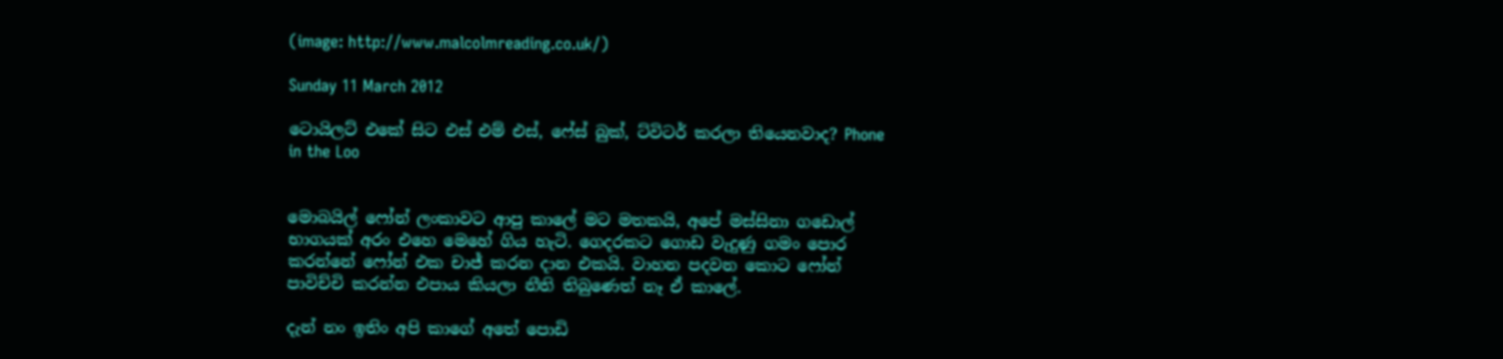(image: http://www.malcolmreading.co.uk/)

Sunday 11 March 2012

ටොයිලට් එකේ සිට එස් එම් එස්, ෆේස් බුක්, ට්විටර් කරලා තියෙනවාද? Phone in the Loo


මොබයිල් ෆෝන් ලංකාවට ආපු කාලේ මට මතකයි, අපේ මස්සිනා ගඩොල් භාගයක් අරං එහෙ මෙහේ ගිය හැටි. ගෙදරකට ගොඩ වැදුණු ගමං පොර කරන්නේ ෆෝන් එක චාජ් කරන දාන එකයි. වාහන පදවන කොට ෆෝන් පාවිච්චි කරන්න එපාය කියලා නීති තිබුණෙත් නෑ ඒ කාලේ.

දැන් නං ඉතිං අපි කාගේ අතේ පොඩි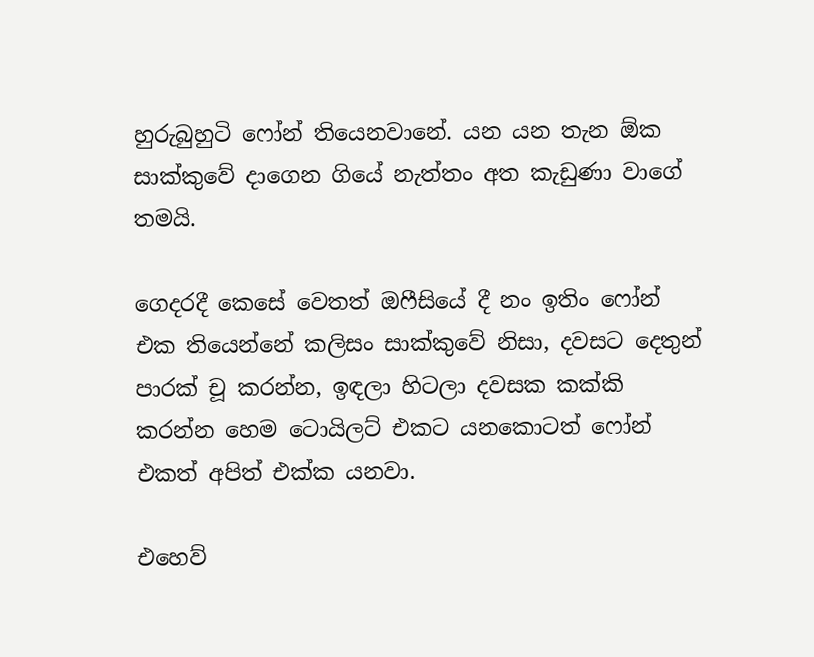හුරුබුහුටි ෆෝන් තියෙනවානේ. යන යන තැන ඕක සාක්කුවේ දාගෙන ගියේ නැත්තං අත කැඩුණා වාගේ තමයි.

ගෙදරදී කෙසේ වෙතත් ඔෆීසියේ දී නං ඉතිං ෆෝන් එක තියෙන්නේ කලිසං සාක්කුවේ නිසා, දවසට දෙතුන් පාරක් චූ කරන්න, ඉඳලා හිටලා දවසක කක්කි කරන්න හෙම ටොයිලට් එකට යනකොටත් ෆෝන් එකත් අපිත් එක්ක යනවා.

එහෙව්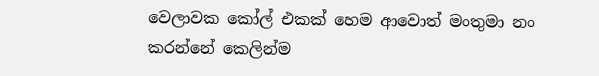වෙලාවක කෝල් එකක් හෙම ආවොත් මංතුමා නං කරන්නේ කෙලින්ම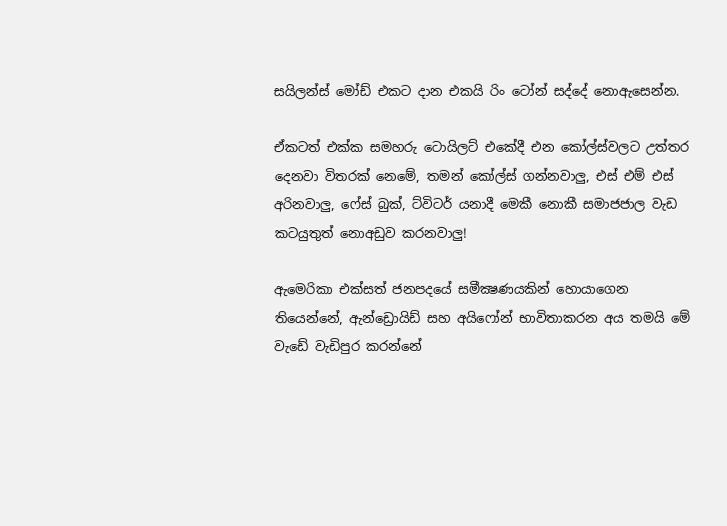සයිලන්ස් මෝඩ් එකට දාන එකයි රිං ටෝන් සද්දේ නොඇසෙන්න.

ඒකටත් එක්ක සමහරු ටොයිලට් එකේදී එන කෝල්ස්වලට උත්තර දෙනවා විතරක් නෙමේ, තමන් කෝල්ස් ගන්නවාලු, එස් එම් එස් අරිනවාලු, ෆේස් බුක්, ට්විටර් යනාදී මෙකී නොකී සමාජජාල වැඩ කටයුතුත් නොඅඩුව කරනවාලු!

ඇමෙරිකා එක්සත් ජනපදයේ සමීක්‍ෂණයකින් හොයාගෙන තියෙන්නේ, ඇන්ඩ්‍රොයිඩ් සහ අයිෆෝන් භාවිතාකරන අය තමයි මේ වැඩේ වැඩිපුර කරන්නේ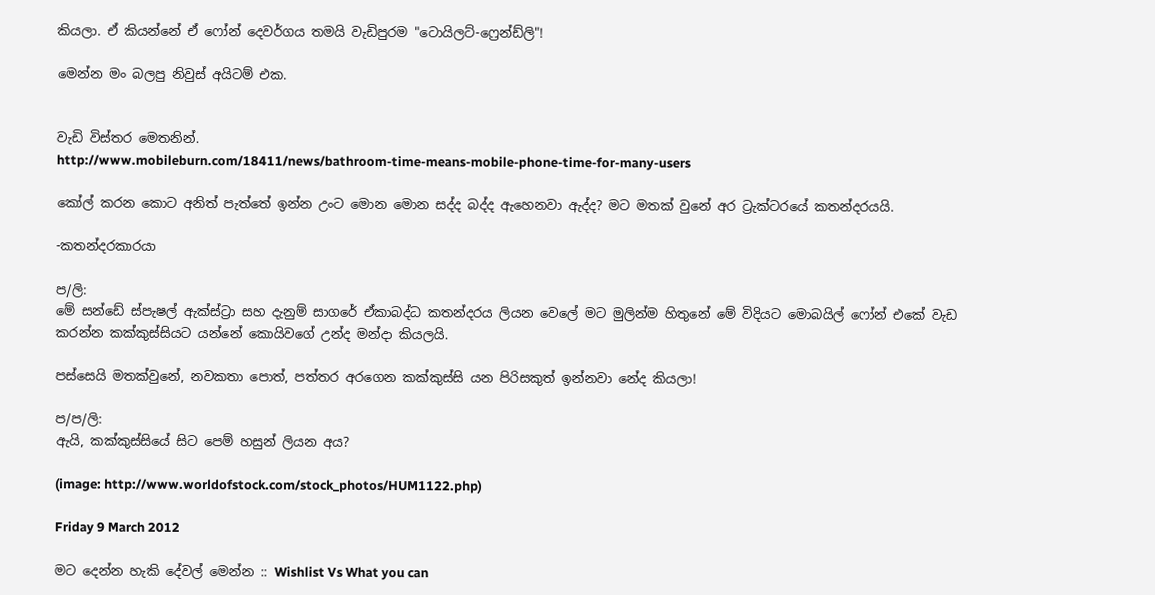කියලා. ඒ කියන්නේ ඒ ෆෝන් දෙවර්ගය තමයි වැඩිපුරම "ටොයිලට්-ෆ්‍රෙන්ඩ්ලි"!

මෙන්න මං බලපු නිවුස් අයිටම් එක.


වැඩි විස්තර මෙතනින්.
http://www.mobileburn.com/18411/news/bathroom-time-means-mobile-phone-time-for-many-users

කෝල් කරන කොට අනිත් පැත්තේ ඉන්න උංට මොන මොන සද්ද බද්ද ඇහෙනවා ඇද්ද? මට මතක් වුනේ අර ට්‍රැක්ටරයේ කතන්දරයයි.

-කතන්දරකාරයා

ප/ලි:
මේ සන්ඩේ ස්පැෂල් ඇක්ස්ට්‍රා සහ දැනුම් සාගරේ ඒකාබද්ධ කතන්දරය ලියන වෙලේ මට මුලින්ම හිතුනේ මේ විදියට මොබයිල් ෆෝන් එකේ වැඩ කරන්න කක්කුස්සියට යන්නේ කොයිවගේ උන්ද මන්දා කියලයි.

පස්සෙයි මතක්වුනේ, නවකතා පොත්, පත්තර අරගෙන කක්කුස්සි යන පිරිසකුත් ඉන්නවා නේද කියලා!

ප/ප/ලි:
ඇයි, කක්කුස්සියේ සිට පෙම් හසුන් ලියන අය?

(image: http://www.worldofstock.com/stock_photos/HUM1122.php)

Friday 9 March 2012

මට දෙන්න හැකි දේවල් මෙන්න :: Wishlist Vs What you can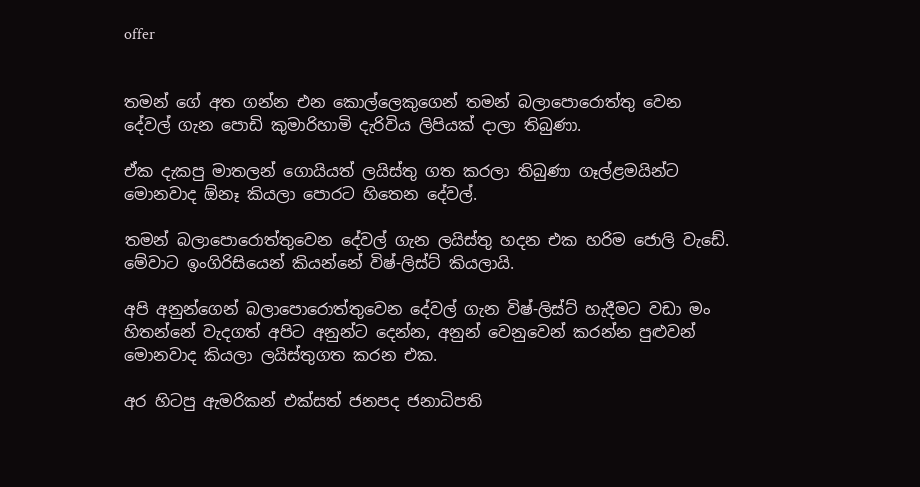offer


තමන් ගේ අත ගන්න එන කොල්ලෙකුගෙන් තමන් බලාපොරොත්තු වෙන දේවල් ගැන පොඩි කුමාරිහාමි දැරිවිය ලිපියක් දාලා තිබුණා.

ඒක දැකපු මාතලන් ගොයියත් ලයිස්තු ගත කරලා තිබුණා ගෑල්ළමයින්ට මොනවාද ඕනෑ කියලා පොරට හිතෙන දේවල්.

තමන් බලාපොරොත්තුවෙන දේවල් ගැන ලයිස්තු හදන එක හරිම ජොලි වැඩේ. මේවාට ඉංගිරිසියෙන් කියන්නේ විෂ්-ලිස්ට් කියලායි.

අපි අනුන්ගෙන් බලාපොරොත්තුවෙන දේවල් ගැන විෂ්-ලිස්ට් හැදීමට වඩා මං හිතන්නේ වැදගත් අපිට අනුන්ට දෙන්න, අනුන් වෙනුවෙන් කරන්න පුළුවන් මොනවාද කියලා ලයිස්තුගත කරන එක.

අර හිටපු ඇමරිකන් එක්සත් ජනපද ජනාධිපති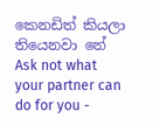කෙනඩිත් කියලා තියෙනවා නේ Ask not what your partner can do for you -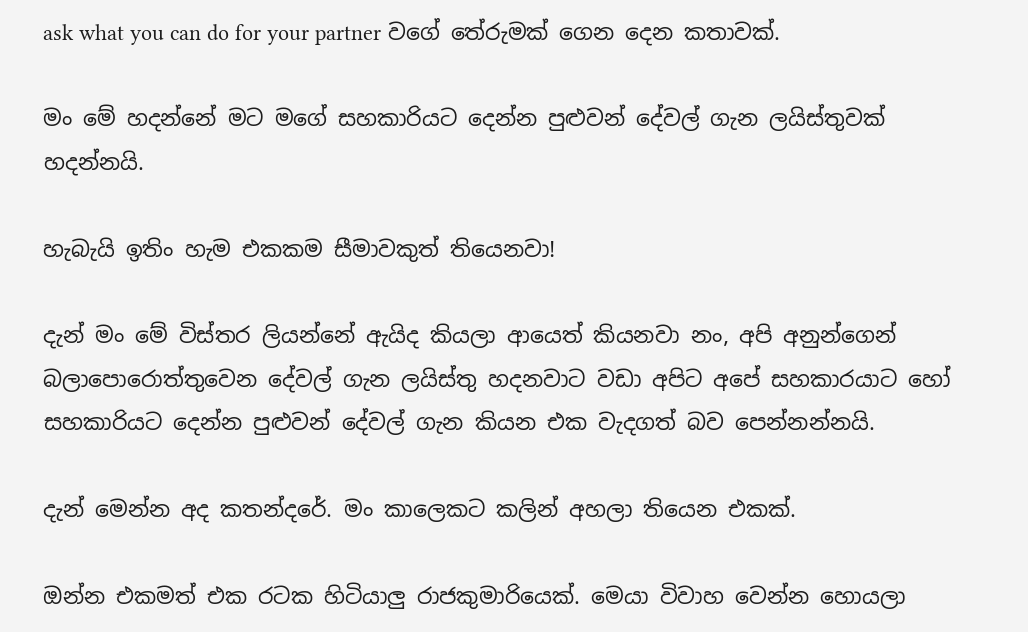ask what you can do for your partner වගේ තේරුමක් ගෙන දෙන කතාවක්.

මං මේ හදන්නේ මට මගේ සහකාරියට දෙන්න පුළුවන් දේවල් ගැන ලයිස්තුවක් හදන්නයි.

හැබැයි ඉතිං හැම එකකම සීමාවකුත් තියෙනවා!

දැන් මං මේ විස්තර ලියන්නේ ඇයිද කියලා ආයෙත් කියනවා නං, අපි අනුන්ගෙන් බලාපොරොත්තුවෙන දේවල් ගැන ලයිස්තු හදනවාට වඩා අපිට අපේ සහකාරයාට හෝ සහකාරියට දෙන්න පුළුවන් දේවල් ගැන කියන එක වැදගත් බව පෙන්නන්නයි.

දැන් මෙන්න අද කතන්දරේ. මං කාලෙකට කලින් අහලා තියෙන එකක්.

ඔන්න එකමත් එක රටක හිටියාලු රාජකුමාරියෙක්. මෙයා විවාහ වෙන්න හොයලා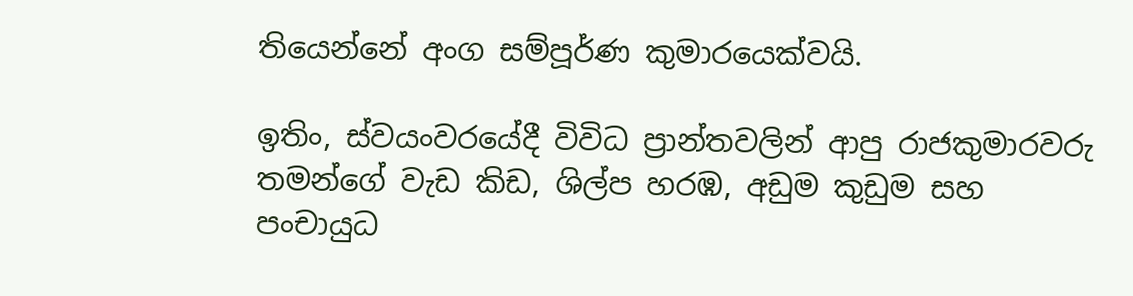තියෙන්නේ අංග සම්පූර්ණ කුමාරයෙක්වයි.

ඉතිං, ස්වයංවරයේදී විවිධ ප්‍රාන්තවලින් ආපු රාජකුමාරවරු තමන්ගේ වැඩ කිඩ, ශිල්ප හරඹ, අඩුම කුඩුම සහ පංචායුධ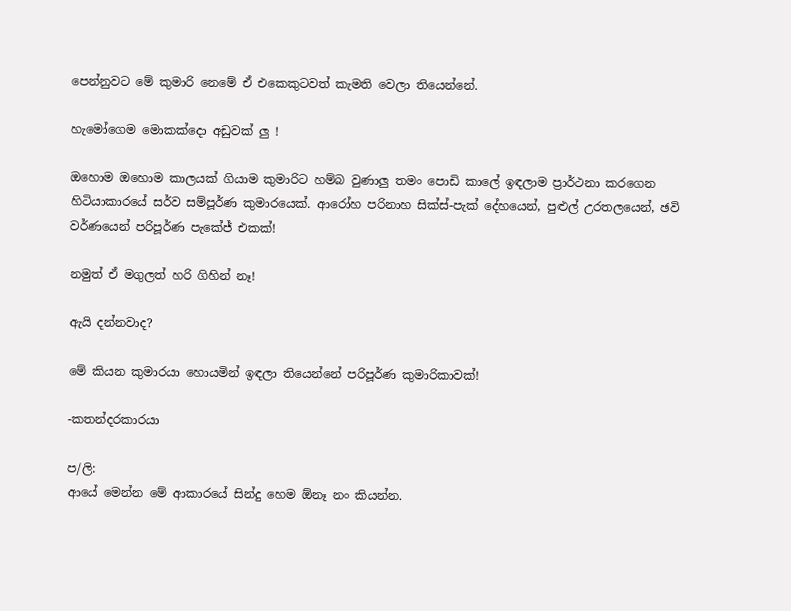පෙන්නුවට මේ කුමාරි නෙමේ ඒ එකෙකුටවත් කැමති වෙලා තියෙන්නේ.

හැමෝගෙම මොකක්දො අඩුවක් ලු !

ඔහොම ඔහොම කාලයක් ගියාම කුමාරිට හම්බ වුණාලු තමං පොඩි කාලේ ඉඳලාම ප්‍රාර්ථනා කරගෙන හිටියාකාරයේ සර්ව සම්පූර්ණ කුමාරයෙක්. ආරෝහ පරිනාහ සික්ස්-පැක් දේහයෙන්, පුළුල් උරතලයෙන්, ඡවි වර්ණයෙන් පරිපූර්ණ පැකේජ් එකක්!

නමුත් ඒ මගුලත් හරි ගිහින් නෑ!

ඇයි දන්නවාද?

මේ කියන කුමාරයා හොයමින් ඉඳලා තියෙන්නේ පරිපූර්ණ කුමාරිකාවක්!

-කතන්දරකාරයා

ප/ලි:
ආයේ මෙන්න මේ ආකාරයේ සින්දු හෙම ඕනෑ නං කියන්න.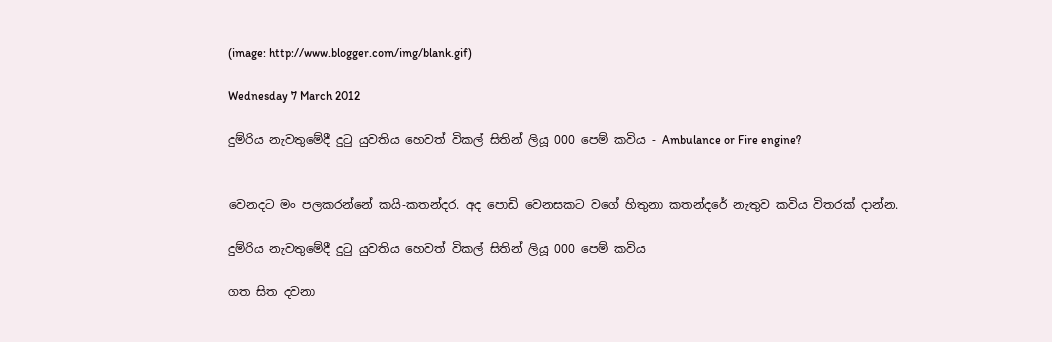(image: http://www.blogger.com/img/blank.gif)

Wednesday 7 March 2012

දුම්රිය නැවතුමේදී දුටු යුවතිය හෙවත් විකල් සිතින් ලියූ 000 පෙම් කවිය - Ambulance or Fire engine?


වෙනදට මං පලකරන්නේ කයි-කතන්දර. අද පොඩි වෙනසකට වගේ හිතුනා කතන්දරේ නැතුව කවිය විතරක් දාන්න.

දුම්රිය නැවතුමේදී දුටු යුවතිය හෙවත් විකල් සිතින් ලියූ 000 පෙම් කවිය

ගත සිත දවනා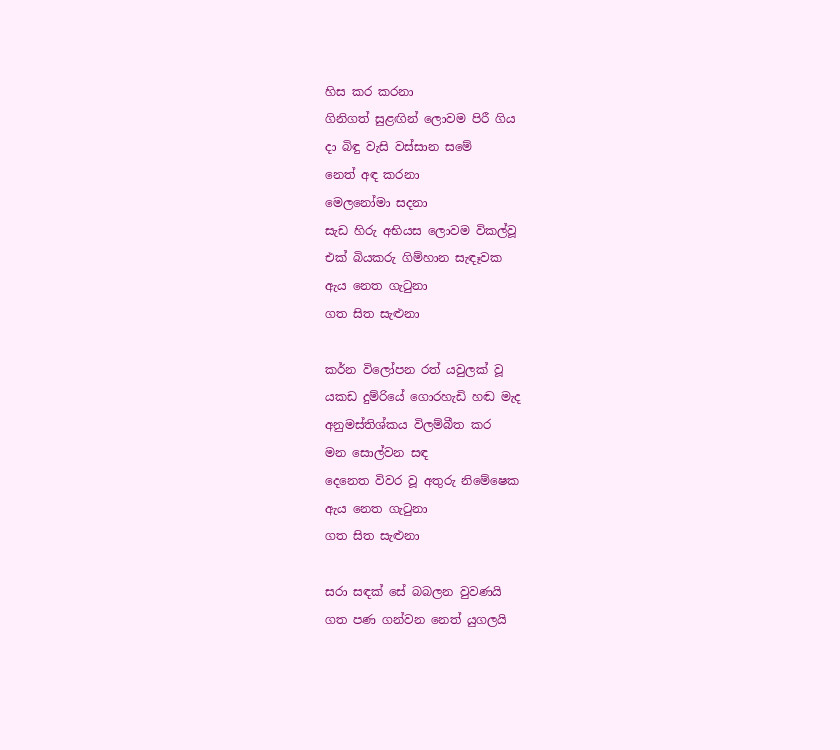හිස කර කරනා
ගිනිගත් සුළඟින් ලොවම පිරී ගිය
දා බිඳු වැසි වස්සාන සමේ
නෙත් අඳ කරනා
මෙලනෝමා සදනා
සැඩ හිරු අභියස ලොවම විකල්වූ
එක් බියකරු ගිම්හාන සැඳෑවක
ඇය නෙත ගැටුනා
ගත සිත සැළුනා

කර්න විලෝපන රත් යවුලක් වූ
යකඩ දුම්රියේ ගොරහැඩි හඬ මැද
අනුමස්තිශ්කය විලම්බීත කර
මන සොල්වන සඳ
දෙනෙත විවර වූ අතුරු නිමේෂෙක
ඇය නෙත ගැටුනා
ගත සිත සැළුනා

සරා සඳක් සේ බබලන වුවණයි
ගත පණ ගන්වන නෙත් යුගලයි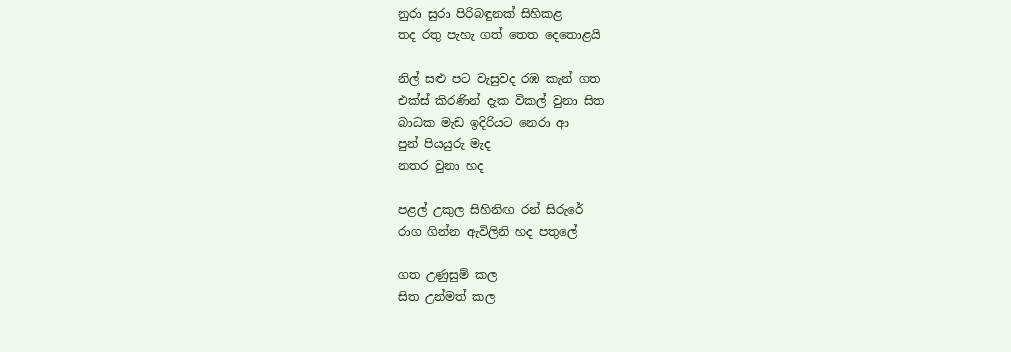නුරා සුරා පිරිබඳුනක් සිහිකළ
තද රතු පැහැ ගත් තෙත දෙතොළයි

නිල් සළු පට වැසුවද රඹ කැන් ගත
එක්ස් කිරණින් දැක විකල් වුනා සිත
බාධක මැඩ ඉදිරියට නෙරා ආ
පුන් පියයුරු මැද
නතර වුනා හද

පළල් උකුල සිහිනිඟ රන් සිරුරේ
රාග ගින්න ඇවිලිනි හද පතුලේ

ගත උණුසුම් කල
සිත උන්මත් කල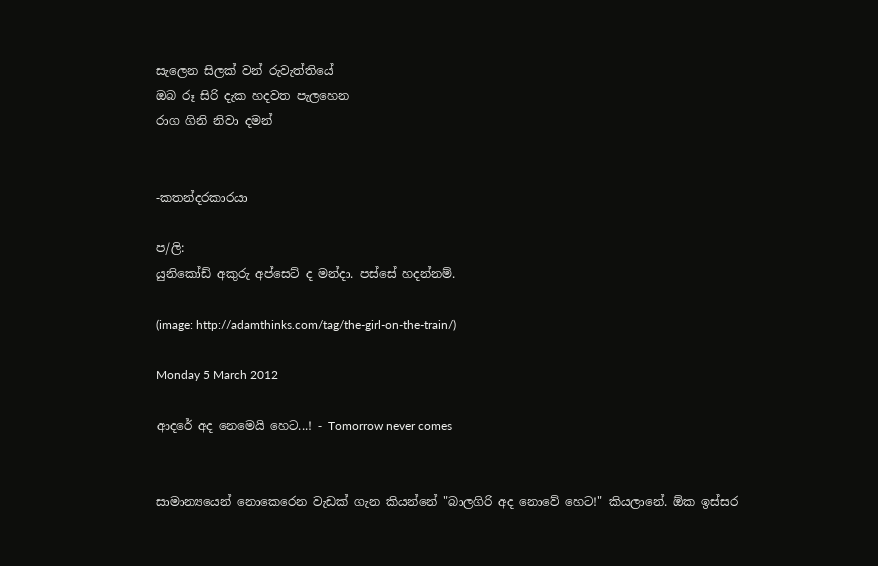සැලෙන සිලක් වන් රුවැත්තියේ
ඔබ රූ සිරි දැක හදවත පැලහෙන
රාග ගිනි නිවා දමන්


-කතන්දරකාරයා

ප/ලි:
යුනිකෝඩ් අකුරු අප්සෙට් ද මන්දා. පස්සේ හදන්නම්.

(image: http://adamthinks.com/tag/the-girl-on-the-train/)

Monday 5 March 2012

ආදරේ අද නෙමෙයි හෙට...! - Tomorrow never comes


සාමාන්‍යයෙන් නොකෙරෙන වැඩක් ගැන කියන්නේ "බාලගිරි අද නොවේ හෙට!" කියලානේ. ඕක ඉස්සර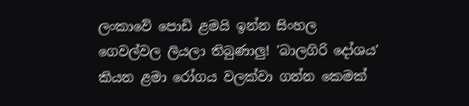ලංකාවේ පොඩි ළමයි ඉන්න සිංහල ගෙවල්වල ලියලා තිබුණාලු! 'බාලගිරි දෝශය' කියන ළමා රෝගය වලක්වා ගන්න කෙමක්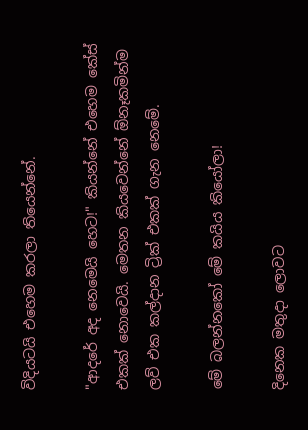විදියටයි එහෙම කරලා තියෙන්නේ.

"ආදරේ අද නෙමෙයි හෙට!" කියන්නේ එහෙම කේස් එකක් නොවෙයි. මෙතන කියවෙන්නේ ඕනෑකමින්ම ලව් එක කල්දාන ට්‍රික් එකක් ගැන නෙමේ.

මේ බලන්නකෝ මේ කයිය කියෝලා!

දිනෙක මතුදා ලොවට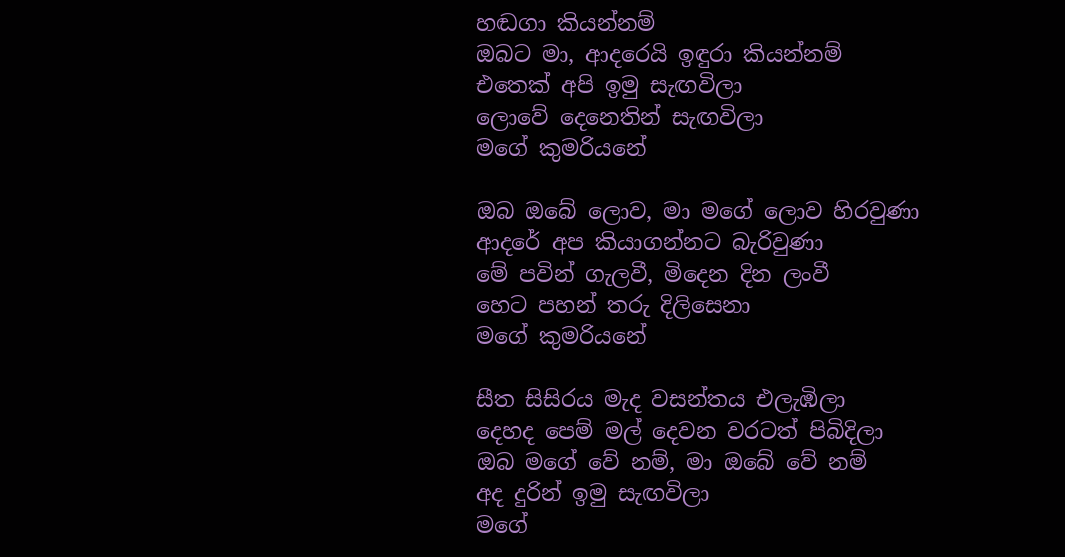හඬගා කියන්නම්
ඔබට මා, ආදරෙයි ඉඳුරා කියන්නම්
එතෙක් අපි ඉමු සැඟවිලා
ලොවේ දෙනෙතින් සැඟවිලා
මගේ කුමරියනේ

ඔබ ඔබේ ලොව, මා මගේ ලොව හිරවුණා
ආදරේ අප කියාගන්නට බැරිවුණා
මේ පවින් ගැලවී, මිදෙන දින ලංවී
හෙට පහන් තරු දිලිසෙනා
මගේ කුමරියනේ

සීත සිසිරය මැද වසන්තය එලැඹිලා
දෙහද පෙම් මල් දෙවන වරටත් පිබිදිලා
ඔබ මගේ වේ නම්, මා ඔබේ වේ නම්
අද දුරින් ඉමු සැඟවිලා
මගේ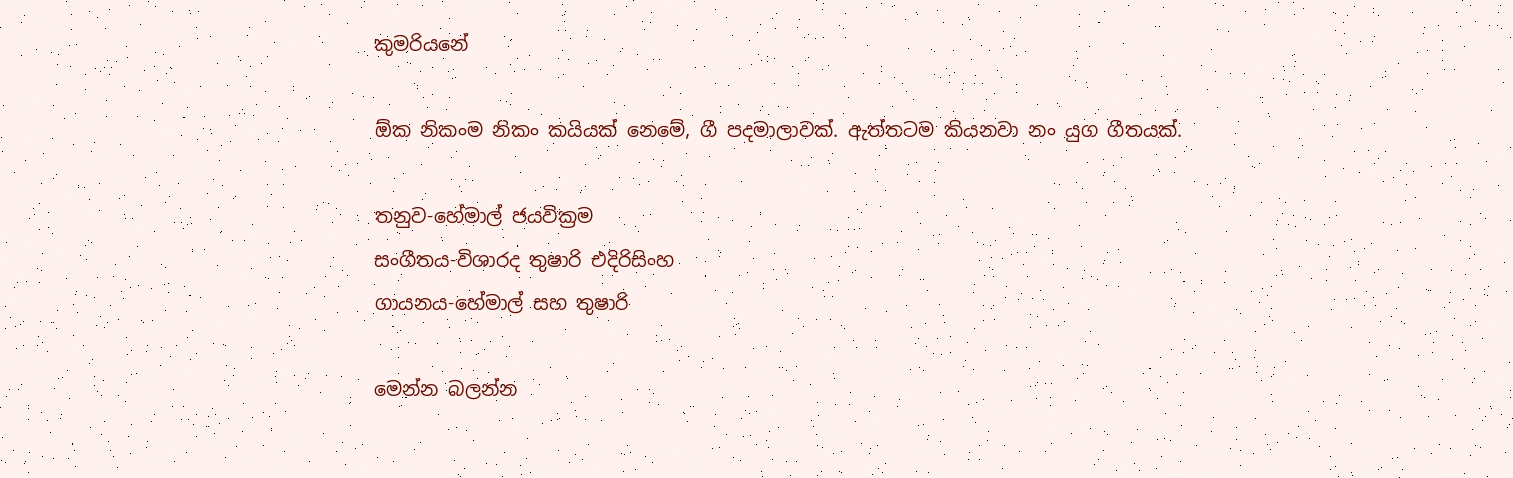කුමරියනේ

ඕක නිකංම නිකං කයියක් නෙමේ, ගී පදමාලාවක්. ඇත්තටම කියනවා නං යුග ගීතයක්.

තනුව-හේමාල් ජයවික්‍රම
සංගීතය-විශාරද තුෂාරි එදිරිසිංහ
ගායනය-හේමාල් සහ තුෂාරි

මෙන්න බලන්න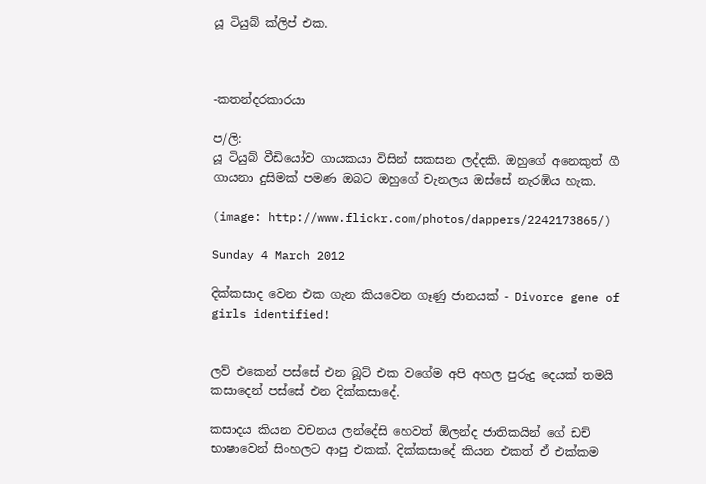යූ ටියුබ් ක්ලිප් එක.



-කතන්දරකාරයා

ප/ලි:
යූ ටියුබ් වීඩියෝව ගායකයා විසින් සකසන ලද්දකි. ඔහුගේ අනෙකුත් ගී ගායනා දුසිමක් පමණ ඔබට ඔහුගේ චැනලය ඔස්සේ නැරඹිය හැක.

(image: http://www.flickr.com/photos/dappers/2242173865/)

Sunday 4 March 2012

දික්කසාද වෙන එක ගැන කියවෙන ගෑණු ජානයක් - Divorce gene of girls identified!


ලව් එකෙන් පස්සේ එන බූට් එක වගේම අපි අහල පුරුදු දෙයක් තමයි කසාදෙන් පස්සේ එන දික්කසාදේ.

කසාදය කියන වචනය ලන්දේසි හෙවත් ඕලන්ද ජාතිකයින් ගේ ඩච් භාෂාවෙන් සිංහලට ආපු එකක්. දික්කසාදේ කියන එකත් ඒ එක්කම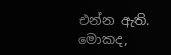එන්න ඇති. මොකද,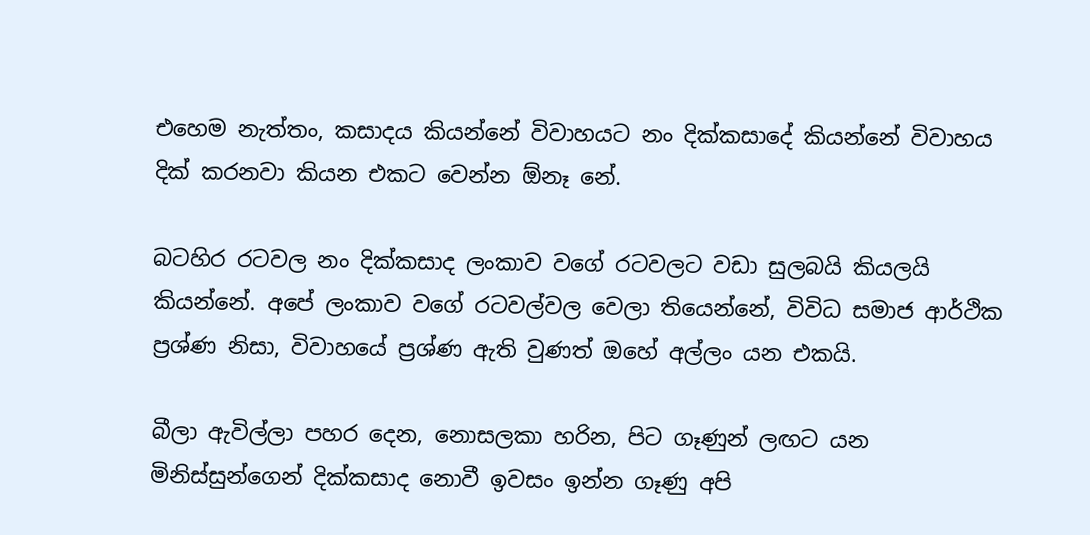එහෙම නැත්තං, කසාදය කියන්නේ විවාහයට නං දික්කසාදේ කියන්නේ විවාහය දික් කරනවා කියන එකට වෙන්න ඕනෑ නේ.

බටහිර රටවල නං දික්කසාද ලංකාව වගේ රටවලට වඩා සුලබයි කියලයි කියන්නේ. අපේ ලංකාව වගේ රටවල්වල වෙලා තියෙන්නේ, විවිධ සමාජ ආර්ථික ප්‍රශ්ණ නිසා, විවාහයේ ප්‍රශ්ණ ඇති වුණත් ඔහේ අල්ලං යන එකයි.

බීලා ඇවිල්ලා පහර දෙන, නොසලකා හරින, පිට ගෑණුන් ලඟට යන මිනිස්සුන්ගෙන් දික්කසාද නොවී ඉවසං ඉන්න ගෑණු අපි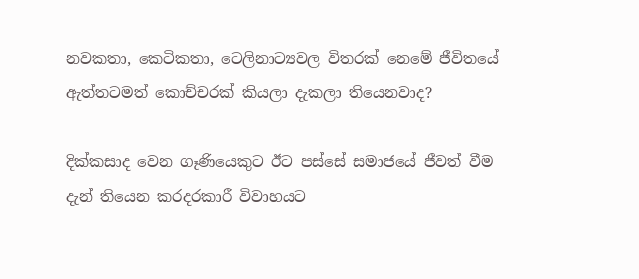නවකතා, කෙටිකතා, ටෙලිනාට්‍යවල විතරක් නෙමේ ජීවිතයේ ඇත්තටමත් කොච්චරක් කියලා දැකලා තියෙනවාද?

දික්කසාද වෙන ගෑණියෙකුට ඊට පස්සේ සමාජයේ ජීවත් වීම දැන් තියෙන කරදරකාරී විවාහයට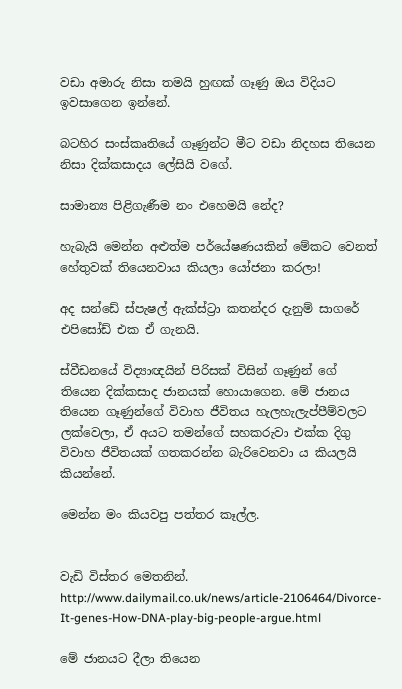වඩා අමාරු නිසා තමයි හුඟක් ගෑණු ඔය විදියට ඉවසාගෙන ඉන්නේ.

බටහිර සංස්කෘතියේ ගෑණුන්ට මීට වඩා නිදහස තියෙන නිසා දික්කසාදය ලේසියි වගේ.

සාමාන්‍ය පිළිගැණීම නං එහෙමයි නේද?

හැබැයි මෙන්න අළුත්ම පර්යේෂණයකින් මේකට වෙනත් හේතුවක් තියෙනවාය කියලා යෝජනා කරලා!

අද සන්ඩේ ස්පැෂල් ඇක්ස්ට්‍රා කතන්දර දැනුම් සාගරේ එපිසෝඩ් එක ඒ ගැනයි.

ස්වීඩනයේ විද්‍යාඥයින් පිරිසක් විසින් ගෑණුන් ගේ තියෙන දික්කසාද ජානයක් හොයාගෙන. මේ ජානය තියෙන ගෑණුන්ගේ විවාහ ජීවිතය හැලහැලැප්පීම්වලට ලක්වෙලා, ඒ අයට තමන්ගේ සහකරුවා එක්ක දිගු විවාහ ජීවිතයක් ගතකරන්න බැරිවෙනවා ය කියලයි කියන්නේ.

මෙන්න මං කියවපු පත්තර කෑල්ල.


වැඩි විස්තර මෙතනින්.
http://www.dailymail.co.uk/news/article-2106464/Divorce-It-genes-How-DNA-play-big-people-argue.html

මේ ජානයට දීලා තියෙන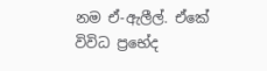නම ඒ-ඇලීල්. ඒකේ විවිධ ප්‍රභේද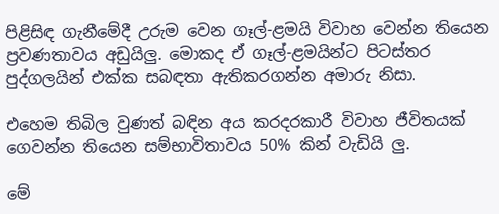පිළිසිඳ ගැනීමේදී උරුම වෙන ගෑල්-ළමයි විවාහ වෙන්න තියෙන ප්‍රවණතාවය අඩුයිලු. මොකද ඒ ගෑල්-ළමයින්ට පිටස්තර පුද්ගලයින් එක්ක සබඳතා ඇතිකරගන්න අමාරු නිසා.

එහෙම තිබිල වුණත් බඳින අය කරදරකාරී විවාහ ජීවිතයක් ගෙවන්න තියෙන සම්භාවිතාවය 50% කින් වැඩියි ලු.

මේ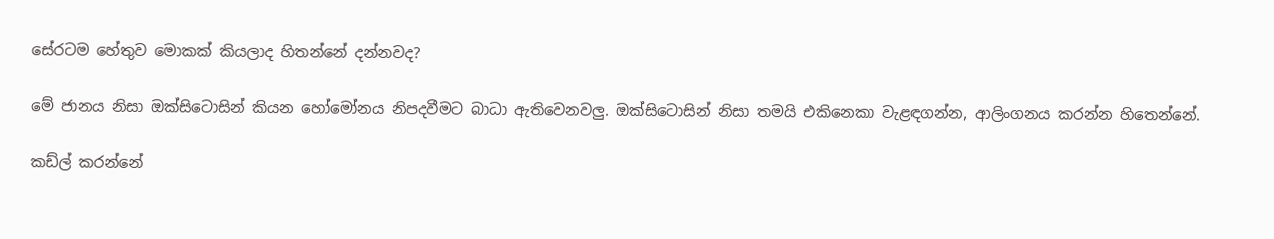සේරටම හේතුව මොකක් කියලාද හිතන්නේ දන්නවද?

මේ ජානය නිසා ඔක්සිටොසින් කියන හෝමෝනය නිපදවීමට බාධා ඇතිවෙනවලු. ඔක්සිටොසින් නිසා තමයි එකිනෙකා වැළඳගන්න, ආලිංගනය කරන්න හිතෙන්නේ.

කඩ්ල් කරන්නේ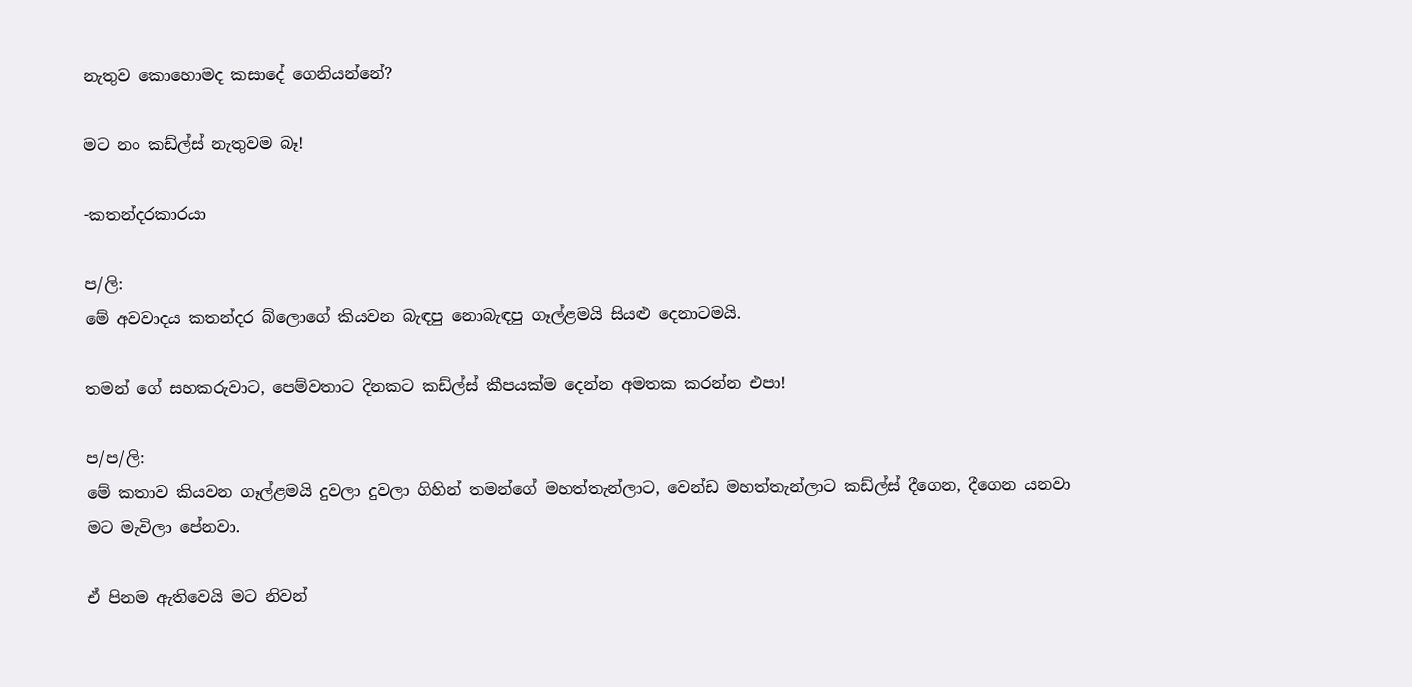නැතුව කොහොමද කසාදේ ගෙනියන්නේ?

මට නං කඩ්ල්ස් නැතුවම බෑ!

-කතන්දරකාරයා

ප/ලි:
මේ අවවාදය කතන්දර බ්ලොගේ කියවන බැඳපු නොබැඳපු ගෑල්ළමයි සියළු දෙනාටමයි.

තමන් ගේ සහකරුවාට, පෙම්වතාට දිනකට කඩ්ල්ස් කීපයක්ම දෙන්න අමතක කරන්න එපා!

ප/ප/ලි:
මේ කතාව කියවන ගෑල්ළමයි දුවලා දුවලා ගිහින් තමන්ගේ මහත්තැන්ලාට, වෙන්ඩ මහත්තැන්ලාට කඩ්ල්ස් දීගෙන, දීගෙන යනවා මට මැවිලා පේනවා.

ඒ පිනම ඇතිවෙයි මට නිවන්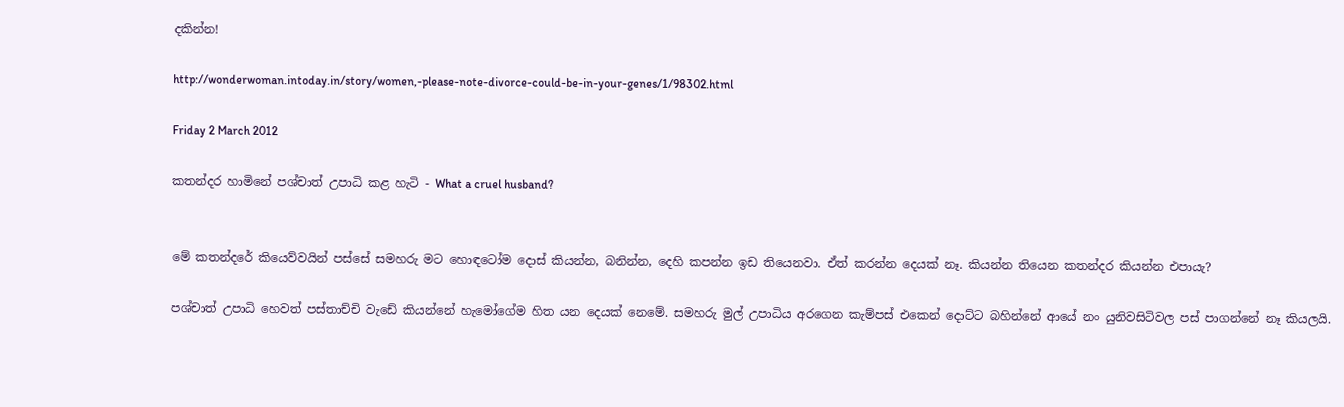දකින්න!

http://wonderwoman.intoday.in/story/women,-please-note-divorce-could-be-in-your-genes/1/98302.html

Friday 2 March 2012

කතන්දර හාමිනේ පශ්චාත් උපාධි කළ හැටි - What a cruel husband?


මේ කතන්දරේ කියෙව්වයින් පස්සේ සමහරු මට හොඳටෝම දොස් කියන්න, බනින්න, දෙහි කපන්න ඉඩ තියෙනවා. ඒත් කරන්න දෙයක් නෑ. කියන්න තියෙන කතන්දර කියන්න එපායැ?

පශ්චාත් උපාධි හෙවත් පස්තාච්චි වැඩේ කියන්නේ හැමෝගේම හිත යන දෙයක් නෙමේ. සමහරු මුල් උපාධිය අරගෙන කැම්පස් එකෙන් දොට්ට බහින්නේ ආයේ නං යුනිවසිටිවල පස් පාගන්නේ නෑ කියලයි.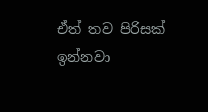ඒත් තව පිරිසක් ඉන්නවා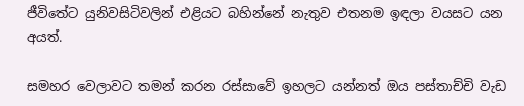ජීවිතේට යුනිවසිටිවලින් එළියට බහින්නේ නැතුව එතනම ඉඳලා වයසට යන අයත්.

සමහර වෙලාවට තමන් කරන රස්සාවේ ඉහලට යන්නත් ඔය පස්තාච්චි වැඩ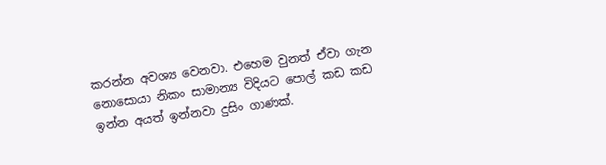කරන්න අවශ්‍ය වෙනවා. එහෙම වුනත් ඒවා ගැන නොසොයා නිකං සාමාන්‍ය විදියට පොල් කඩ කඩ ඉන්න අයත් ඉන්නවා දුසිං ගාණක්.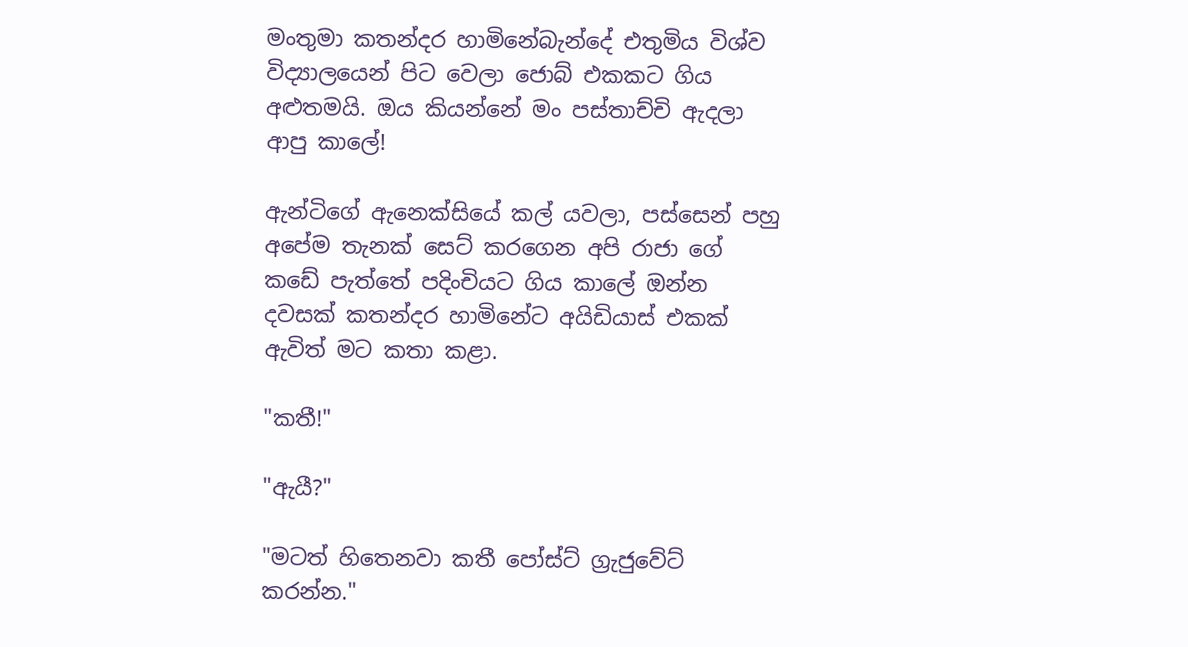මංතුමා කතන්දර හාමිනේබැන්දේ එතුමිය විශ්ව විද්‍යාලයෙන් පිට වෙලා ජොබ් එකකට ගිය අළුතමයි. ඔය කියන්නේ මං පස්තාච්චි ඇදලා ආපු කාලේ!

ඇන්ටිගේ ඇනෙක්සියේ කල් යවලා, පස්සෙන් පහු අපේම තැනක් සෙට් කරගෙන අපි රාජා ගේ කඩේ පැත්තේ පදිංචියට ගිය කාලේ ඔන්න දවසක් කතන්දර හාමිනේට අයිඩියාස් එකක් ඇවිත් මට කතා කළා.

"කතී!"

"ඇයී?"

"මටත් හිතෙනවා කතී පෝස්ට් ග්‍රැජුවේට් කරන්න."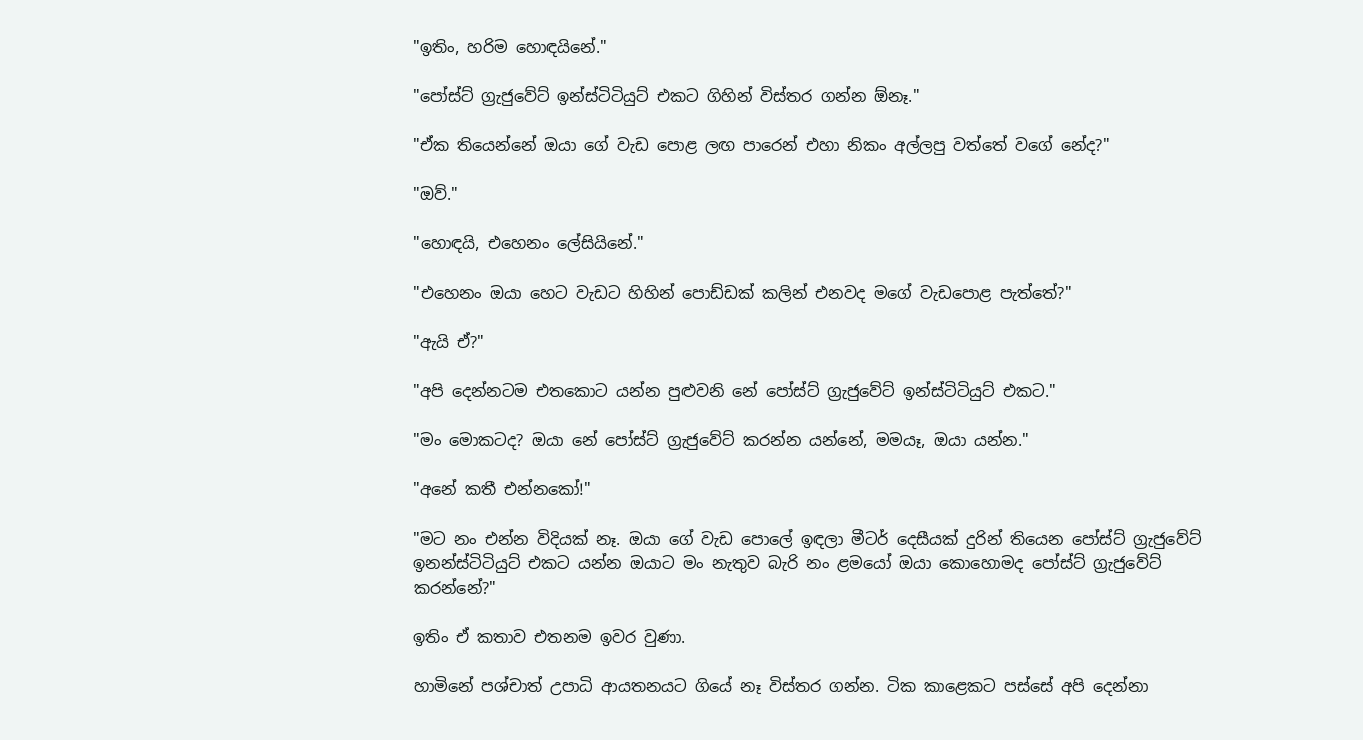"ඉතිං, හරිම හොඳයිනේ."

"පෝස්ට් ග්‍රැජුවේට් ඉන්ස්ටිටියුට් එකට ගිහින් විස්තර ගන්න ඕනෑ."

"ඒක තියෙන්නේ ඔයා ගේ වැඩ පොළ ලඟ පාරෙන් එහා නිකං අල්ලපු වත්තේ වගේ නේද?"

"ඔව්."

"හොඳයි, එහෙනං ලේසියිනේ."

"එහෙනං ඔයා හෙට වැඩට හිහින් පොඩ්ඩක් කලින් එනවද මගේ වැඩපොළ පැත්තේ?"

"ඇයි ඒ?"

"අපි දෙන්නටම එතකොට යන්න පුළුවනි නේ පෝස්ට් ග්‍රැජුවේට් ඉන්ස්ටිටියුට් එකට."

"මං මොකටද? ඔයා නේ පෝස්ට් ග්‍රැජුවේට් කරන්න යන්නේ, මමයෑ, ඔයා යන්න."

"අනේ කතී එන්නකෝ!"

"මට නං එන්න විදියක් නෑ. ඔයා ගේ වැඩ පොලේ ඉඳලා මීටර් දෙසීයක් දුරින් තියෙන පෝස්ට් ග්‍රැජුවේට් ඉනන්ස්ටිටියුට් එකට යන්න ඔයාට මං නැතුව බැරි නං ළමයෝ ඔයා කොහොමද පෝස්ට් ග්‍රැජුවේට් කරන්නේ?"

ඉතිං ඒ කතාව එතනම ඉවර වුණා.

හාමිනේ පශ්චාත් උපාධි ආයතනයට ගියේ නෑ විස්තර ගන්න. ටික කාළෙකට පස්සේ අපි දෙන්නා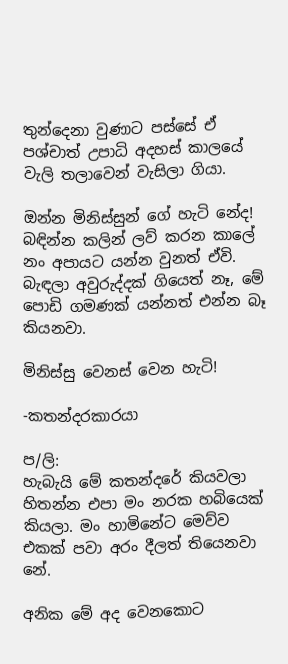තුන්දෙනා වුණාට පස්සේ ඒ පශ්චාත් උපාධි අදහස් කාලයේ වැලි තලාවෙන් වැසිලා ගියා.

ඔන්න මිනිස්සුන් ගේ හැටි නේද! බඳින්න කලින් ලව් කරන කාලේ නං අපායට යන්න වුනත් ඒවි. බැඳලා අවුරුද්දක් ගියෙත් නෑ, මේ පොඩි ගමණක් යන්නත් එන්න බෑ කියනවා.

මිනිස්සු වෙනස් වෙන හැටි!

-කතන්දරකාරයා

ප/ලි:
හැබැයි මේ කතන්දරේ කියවලා හිතන්න එපා මං නරක හබියෙක් කියලා. මං හාමිනේට මෙව්ව එකක් පවා අරං දීලත් තියෙනවා නේ.

අනික මේ අද වෙනකොට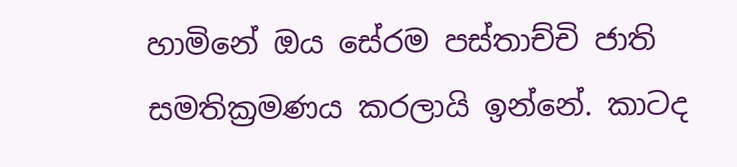හාමිනේ ඔය සේරම පස්තාච්චි ජාති සමතික්‍රමණය කරලායි ඉන්නේ. කාටද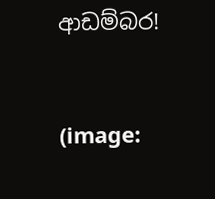ආඩම්බර!


(image: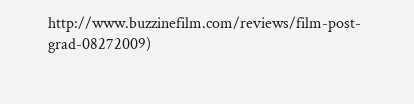http://www.buzzinefilm.com/reviews/film-post-grad-08272009)